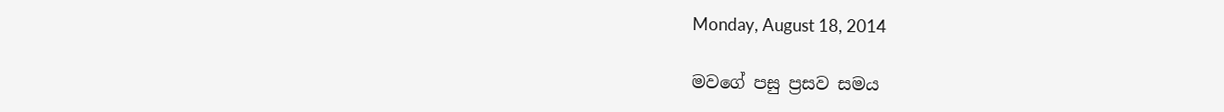Monday, August 18, 2014

මවගේ පසු ප්‍රසව සමය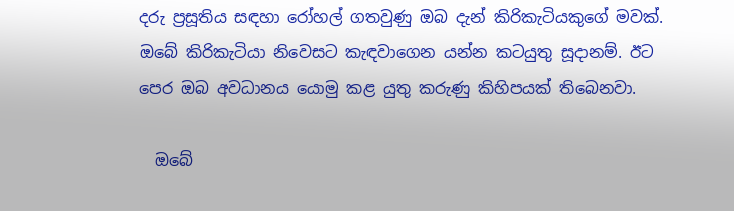දරු ප්‍රසූතිය සඳහා රෝහල් ගතවුණු ඔබ දැන් කිරිකැටියකුගේ මවක්. ඔබේ කිරිකැටියා නිවෙසට කැඳවාගෙන යන්න කටයුතු සූදානම්. ඊට පෙර ඔබ අවධානය යොමු කළ යුතු කරුණු කිහිපයක් තිබෙනවා.

  ඔබේ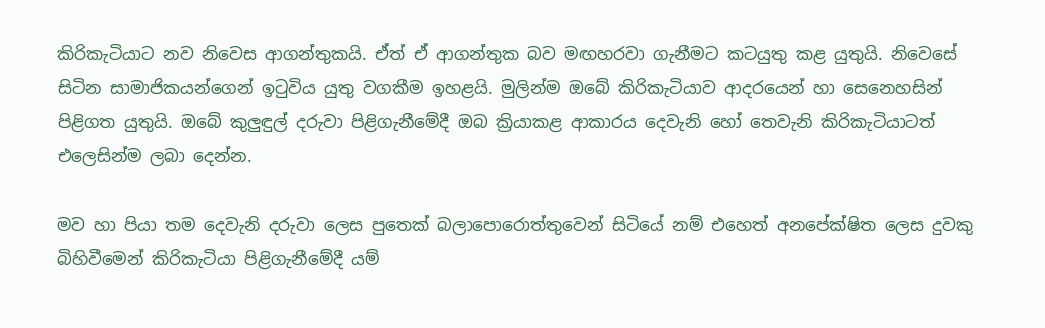කිරිකැටියාට නව නිවෙස ආගන්තුකයි. ඒත් ඒ ආගන්තුක බව මඟහරවා ගැනීමට කටයුතු කළ යුතුයි. නිවෙසේ සිටින සාමාජිකයන්ගෙන් ඉටුවිය යුතු වගකීම ඉහළයි. මුලින්ම ඔබේ කිරිකැටියාව ආදරයෙන් හා සෙනෙහසින් පිළිගත යුතුයි. ඔබේ කුලුඳුල් දරුවා පිළිගැනීමේදී ඔබ ක්‍රියාකළ ආකාරය දෙවැනි හෝ තෙවැනි කිරිකැටියාටත් එලෙසින්ම ලබා දෙන්න.

මව හා පියා තම දෙවැනි දරුවා ලෙස පුතෙක් බලාපොරොත්තුවෙන් සිටියේ නම් එහෙත් අනපේක්ෂිත ලෙස දුවකු බිහිවීමෙන් කිරිකැටියා පිළිගැනීමේදී යම්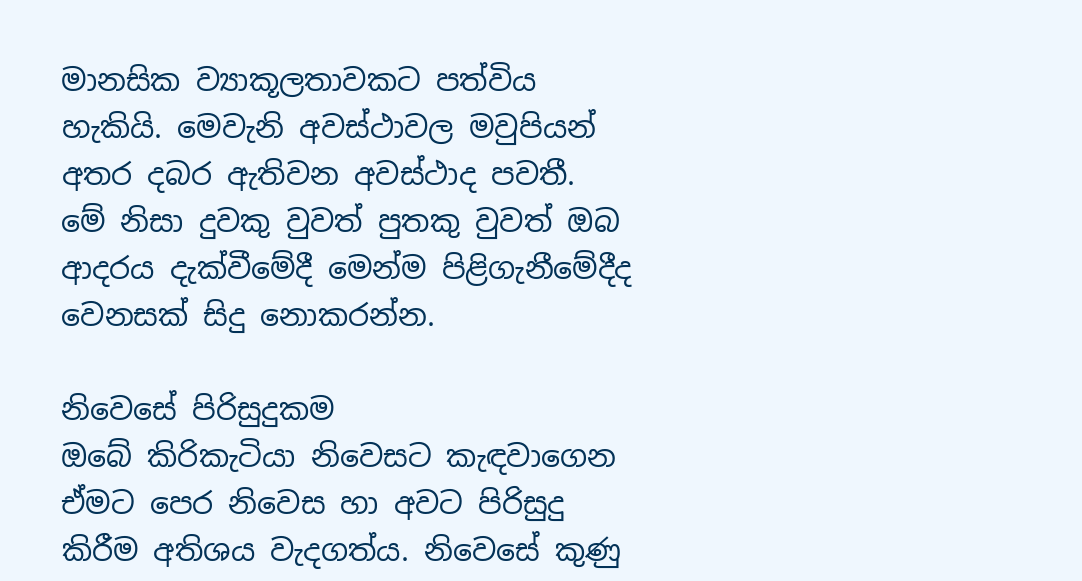මානසික ව්‍යාකූලතාවකට පත්විය හැකියි. මෙවැනි අවස්ථාවල මවුපියන් අතර දබර ඇතිවන අවස්ථාද පවතී. මේ නිසා දුවකු වුවත් පුතකු වුවත් ඔබ ආදරය දැක්වීමේදී මෙන්ම පිළිගැනීමේදීද වෙනසක් සිදු නොකරන්න.

නිවෙසේ පිරිසුදුකම
ඔබේ කිරිකැටියා නිවෙසට කැඳවාගෙන ඒමට පෙර නිවෙස හා අවට පිරිසුදු කිරීම අතිශය වැදගත්ය. නිවෙසේ කුණු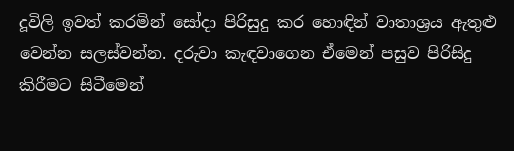දූවිලි ඉවත් කරමින් සෝදා පිරිසුදු කර හොඳින් වාතාශ්‍රය ඇතුළු වෙන්න සලස්වන්න. දරුවා කැඳවාගෙන ඒමෙන් පසුව පිරිසිදු කිරීමට සිටීමෙන්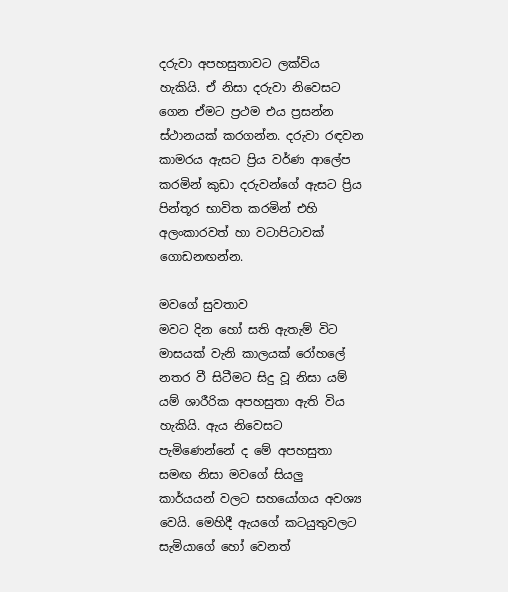දරුවා අපහසුතාවට ලක්විය හැකියි. ඒ නිසා දරුවා නිවෙසට ගෙන ඒමට ප්‍රථම එය ප්‍රසන්න ස්ථානයක් කරගන්න. දරුවා රඳවන කාමරය ඇසට ප්‍රිය වර්ණ ආලේප කරමින් කුඩා දරුවන්ගේ ඇසට ප්‍රිය පින්තූර භාවිත කරමින් එහි අලංකාරවත් හා වටාපිටාවක් ගොඩනඟන්න.

මවගේ සුවතාව
මවට දින හෝ සති ඇතැම් විට මාසයක් වැනි කාලයක් රෝහලේ නතර වී සිටීමට සිදු වූ නිසා යම් යම් ශාරීරික අපහසුතා ඇති විය හැකියි. ඇය නිවෙසට පැමිණෙන්නේ ද මේ අපහසුතා සමඟ නිසා මවගේ සියලු කාර්යයන් වලට සහයෝගය අවශ්‍ය වෙයි. මෙහිදී ඇයගේ කටයුතුවලට සැමියාගේ හෝ වෙනත්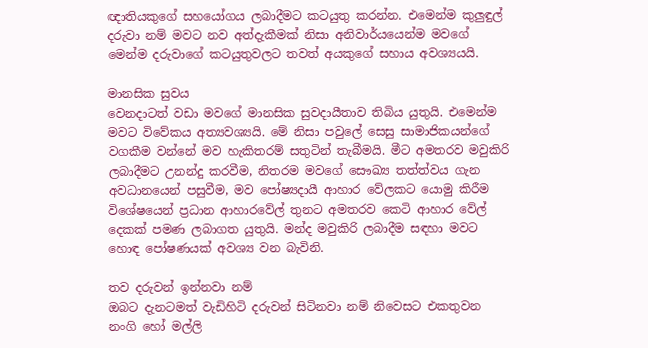ඥාතියකුගේ සහයෝගය ලබාදීමට කටයුතු කරන්න. එමෙන්ම කුලුඳුල් දරුවා නම් මවට නව අත්දැකීමක් නිසා අනිවාර්යයෙන්ම මවගේ මෙන්ම දරුවාගේ කටයුතුවලට තවත් අයකුගේ සහාය අවශ්‍යයයි.

මානසික සුවය
වෙනදාටත් වඩා මවගේ මානසික සුවදායීතාව තිබිය යුතුයි. එමෙන්ම මවට විවේකය අත්‍යවශ්‍යයි. මේ නිසා පවුලේ සෙසු සාමාජිකයන්ගේ වගකීම වන්නේ මව හැකිතරම් සතුටින් තැබීමයි. මීට අමතරව මවුකිරි ලබාදීමට උනන්දු කරවීම, නිතරම මවගේ සෞඛ්‍ය තත්ත්වය ගැන අවධානයෙන් පසුවීම, මව පෝෂ්‍යදායී ආහාර වේලකට යොමු කිරීම විශේෂයෙන් ප්‍රධාන ආහාරවේල් තුනට අමතරව කෙටි ආහාර වේල් දෙකක් පමණ ලබාගත යුතුයි. මන්ද මවුකිරි ලබාදීම සඳහා මවට හොඳ පෝෂණයක් අවශ්‍ය වන බැවිනි.

තව දරුවන් ඉන්නවා නම්
ඔබට දැනටමත් වැඩිහිටි දරුවන් සිටිනවා නම් නිවෙසට එකතුවන නංගි හෝ මල්ලි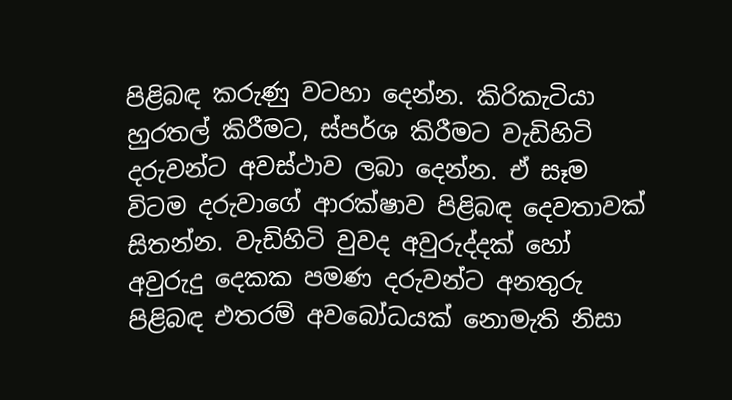පිළිබඳ කරුණු වටහා දෙන්න. කිරිකැටියා හුරතල් කිරීමට, ස්පර්ශ කිරීමට වැඩිහිටි දරුවන්ට අවස්ථාව ලබා දෙන්න. ඒ සෑම විටම දරුවාගේ ආරක්ෂාව පිළිබඳ දෙවතාවක් සිතන්න. වැඩිහිටි වුවද අවුරුද්දක් හෝ අවුරුදු දෙකක පමණ දරුවන්ට අනතුරු පිළිබඳ එතරම් අවබෝධයක් නොමැති නිසා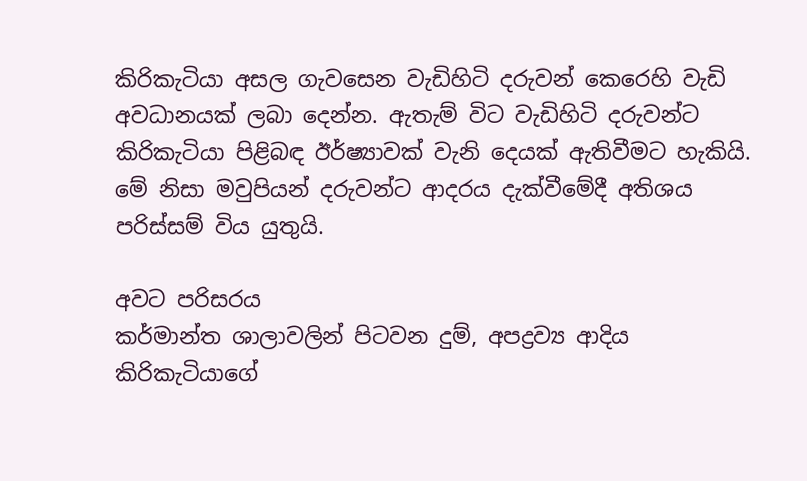කිරිකැටියා අසල ගැවසෙන වැඩිහිටි දරුවන් කෙරෙහි වැඩි අවධානයක් ලබා දෙන්න. ඇතැම් විට වැඩිහිටි දරුවන්ට කිරිකැටියා පිළිබඳ ඊර්ෂ්‍යාවක් වැනි දෙයක් ඇතිවීමට හැකියි. මේ නිසා මවුපියන් දරුවන්ට ආදරය දැක්වීමේදී අතිශය පරිස්සම් විය යුතුයි.

අවට පරිසරය
කර්මාන්ත ශාලාවලින් පිටවන දුම්, අපද්‍රව්‍ය ආදිය කිරිකැටියාගේ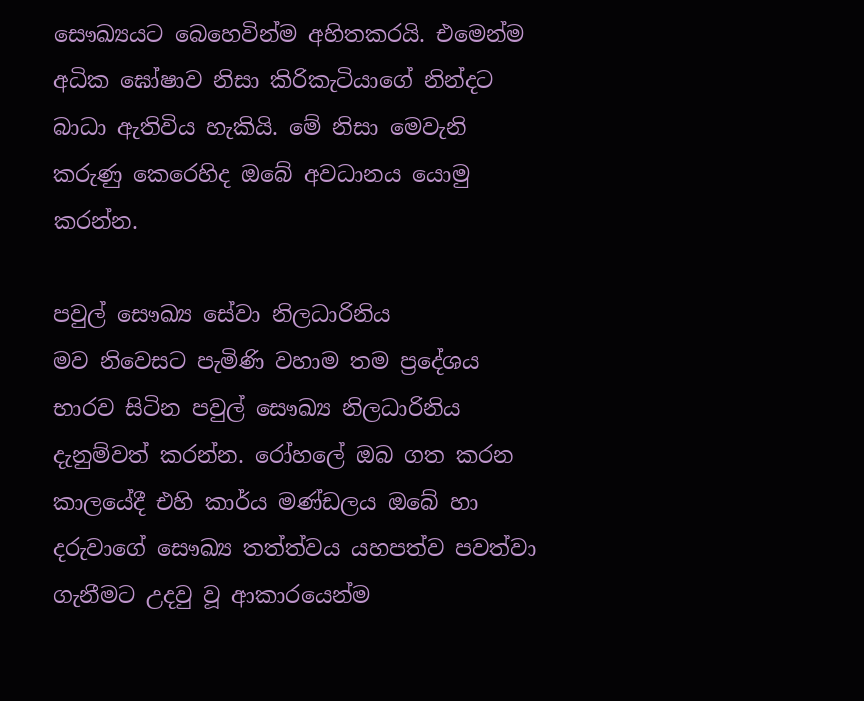සෞඛ්‍යයට බෙහෙවින්ම අහිතකරයි. එමෙන්ම අධික ඝෝෂාව නිසා කිරිකැටියාගේ නින්දට බාධා ඇතිවිය හැකියි. මේ නිසා මෙවැනි කරුණු කෙරෙහිද ඔබේ අවධානය යොමු කරන්න.

පවුල් සෞඛ්‍ය සේවා නිලධාරිනිය
මව නිවෙසට පැමිණි වහාම තම ප්‍රදේශය භාරව සිටින පවුල් සෞඛ්‍ය නිලධාරිනිය දැනුම්වත් කරන්න. රෝහලේ ඔබ ගත කරන කාලයේදී එහි කාර්ය මණ්ඩලය ඔබේ හා දරුවාගේ සෞඛ්‍ය තත්ත්වය යහපත්ව පවත්වා ගැනීමට උදවු වූ ආකාරයෙන්ම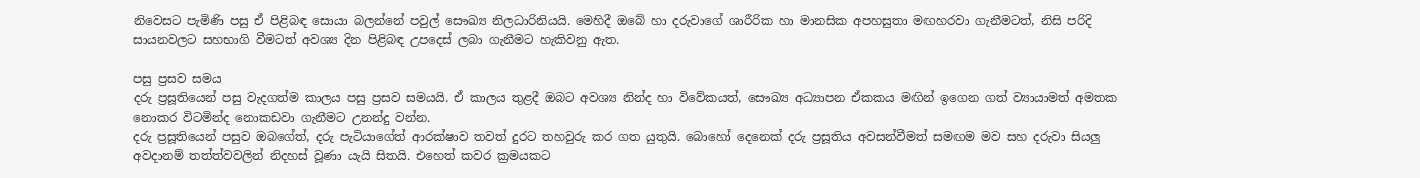නිවෙසට පැමිණි පසු ඒ පිළිබඳ සොයා බලන්නේ පවුල් සෞඛ්‍ය නිලධාරිනියයි. මෙහිදී ඔබේ හා දරුවාගේ ශාරීරික හා මානසික අපහසුතා මඟහරවා ගැනීමටත්, නිසි පරිදි සායනවලට සහභාගි වීමටත් අවශ්‍ය දින පිළිබඳ උපදෙස් ලබා ගැනීමට හැකිවනු ඇත.

පසු ප්‍රසව සමය
දරු ප්‍රසූතියෙන් පසු වැදගත්ම කාලය පසු ප්‍රසව සමයයි. ඒ කාලය තුළදී ඔබට අවශ්‍ය නින්ද හා විවේකයත්, සෞඛ්‍ය අධ්‍යාපන ඒකකය මඟින් ඉගෙන ගත් ව්‍යායාමත් අමතක නොකර විටමින්ද නොකඩවා ගැනීමට උනන්දු වන්න.
දරු ප්‍රසූතියෙන් පසුව ඔබගේත්, දරු පැටියාගේත් ආරක්ෂාව තවත් දුරට තහවුරු කර ගත යුතුයි. බොහෝ දෙනෙක් දරු ප්‍රසූතිය අවසන්වීමත් සමඟම මව සහ දරුවා සියලු අවදානම් තත්ත්වවලින් නිදහස් වූණා යැයි සිතයි. එහෙත් කවර ක්‍රමයකට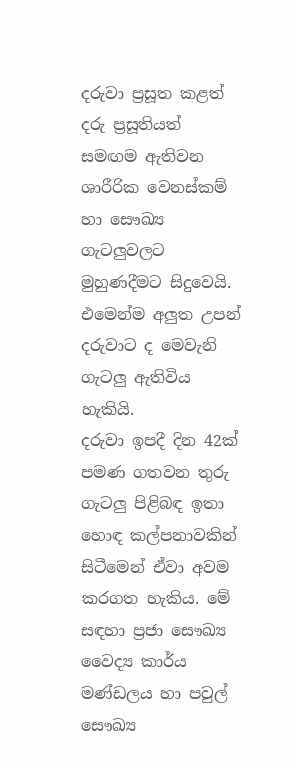දරුවා ප්‍රසූත කළත් දරු ප්‍රසූතියත් සමඟම ඇතිවන ශාරීරික වෙනස්කම් හා සෞඛ්‍ය ගැටලුවලට මුහුණදීමට සිදුවෙයි. එමෙන්ම අලුත උපන් දරුවාට ද මෙවැනි ගැටලු ඇතිවිය හැකියි.
දරුවා ඉපදී දින 42ක් පමණ ගතවන තුරු ගැටලු පිළිබඳ ඉතා හොඳ කල්පනාවකින් සිටීමෙන් ඒවා අවම කරගත හැකිය. මේ සඳහා ප්‍රජා සෞඛ්‍ය වෛද්‍ය කාර්ය මණ්ඩලය හා පවුල් සෞඛ්‍ය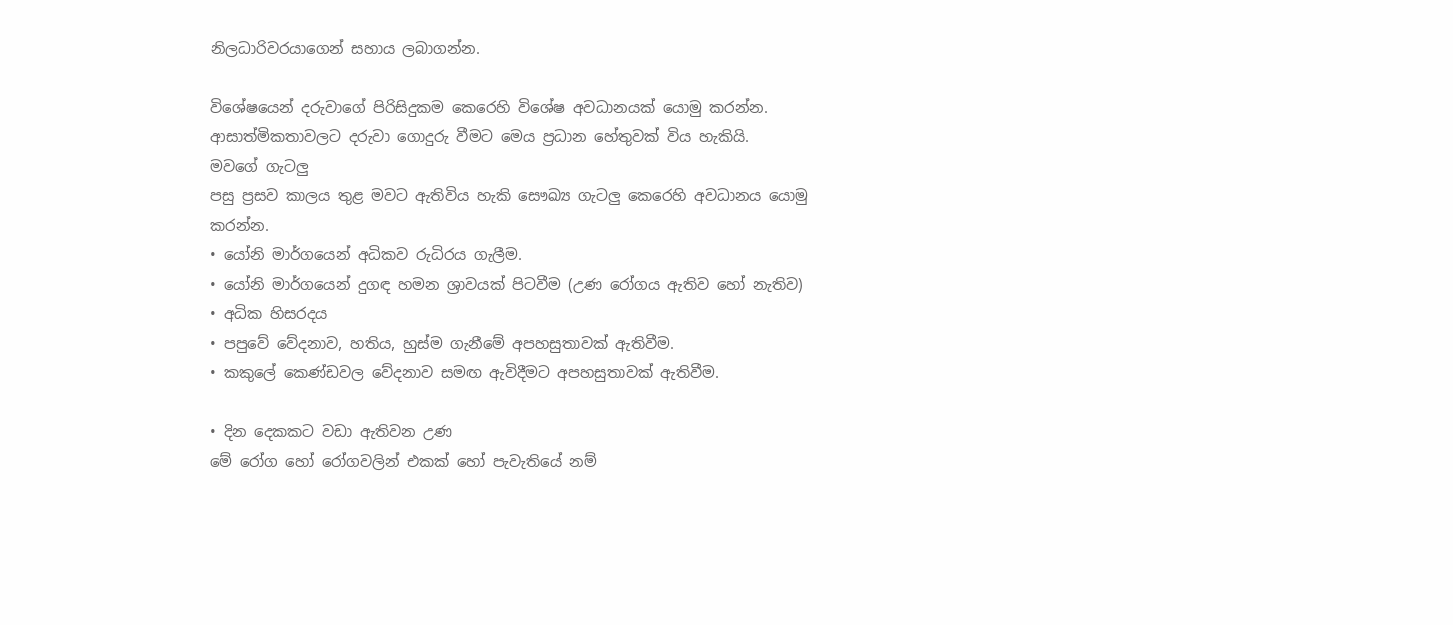නිලධාරිවරයාගෙන් සහාය ලබාගන්න.

විශේෂයෙන් දරුවාගේ පිරිසිදුකම කෙරෙහි විශේෂ අවධානයක් යොමු කරන්න. ආසාත්මිකතාවලට දරුවා ගොදුරු වීමට මෙය ප්‍රධාන හේතුවක් විය හැකියි.
මවගේ ගැටලු
පසු ප්‍රසව කාලය තුළ මවට ඇතිවිය හැකි සෞඛ්‍ය ගැටලු කෙරෙහි අවධානය යොමු කරන්න.
• යෝනි මාර්ගයෙන් අධිකව රුධිරය ගැලීම.
• යෝනි මාර්ගයෙන් දුගඳ හමන ශ්‍රාවයක් පිටවීම (උණ රෝගය ඇතිව හෝ නැතිව)
• අධික හිසරදය
• පපුවේ වේදනාව, හතිය, හුස්ම ගැනීමේ අපහසුතාවක් ඇතිවීම.
• කකුලේ කෙණ්ඩවල වේදනාව සමඟ ඇවිදීමට අපහසුතාවක් ඇතිවීම.

• දින දෙකකට වඩා ඇතිවන උණ
මේ රෝග හෝ රෝගවලින් එකක් හෝ පැවැතියේ නම්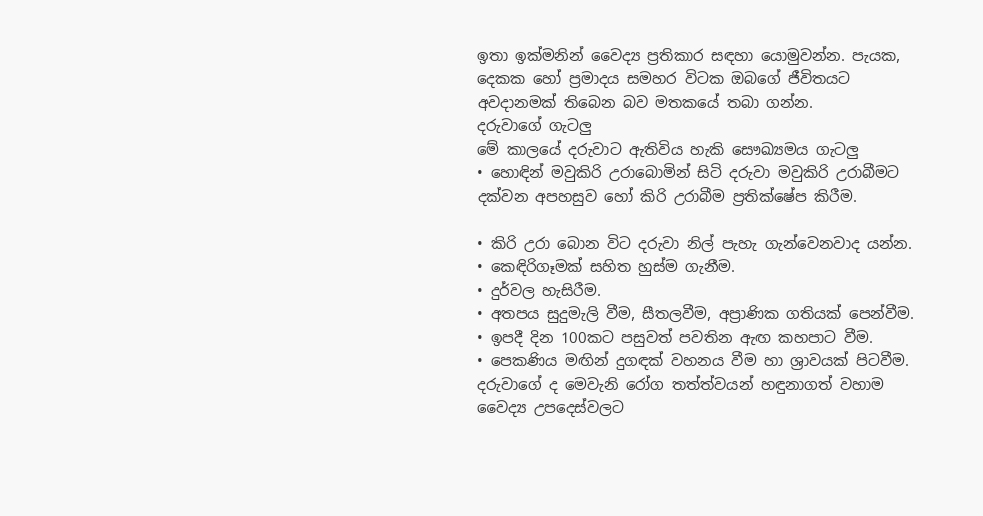ඉතා ඉක්මනින් වෛද්‍ය ප්‍රතිකාර සඳහා යොමුවන්න. පැයක, දෙකක හෝ ප්‍රමාදය සමහර විටක ඔබගේ ජීවිතයට අවදානමක් තිබෙන බව මතකයේ තබා ගන්න.
දරුවාගේ ගැටලු
මේ කාලයේ දරුවාට ඇතිවිය හැකි සෞඛ්‍යමය ගැටලු
• හොඳින් මවුකිරි උරාබොමින් සිටි දරුවා මවුකිරි උරාබීමට දක්වන අපහසුව හෝ කිරි උරාබීම ප්‍රතික්ෂේප කිරීම.

• කිරි උරා බොන විට දරුවා නිල් පැහැ ගැන්වෙනවාද යන්න.
• කෙඳිරිගෑමක් සහිත හුස්ම ගැනීම.
• දුර්වල හැසිරීම.
• අතපය සුදුමැලි වීම, සීතලවීම, අප්‍රාණික ගතියක් පෙන්වීම.
• ඉපදී දින 100කට පසුවත් පවතින ඇඟ කහපාට වීම.
• පෙකණිය මඟින් දුගඳක් වහනය වීම හා ශ්‍රාවයක් පිටවීම.
දරුවාගේ ද මෙවැනි රෝග තත්ත්වයන් හඳුනාගත් වහාම වෛද්‍ය උපදෙස්වලට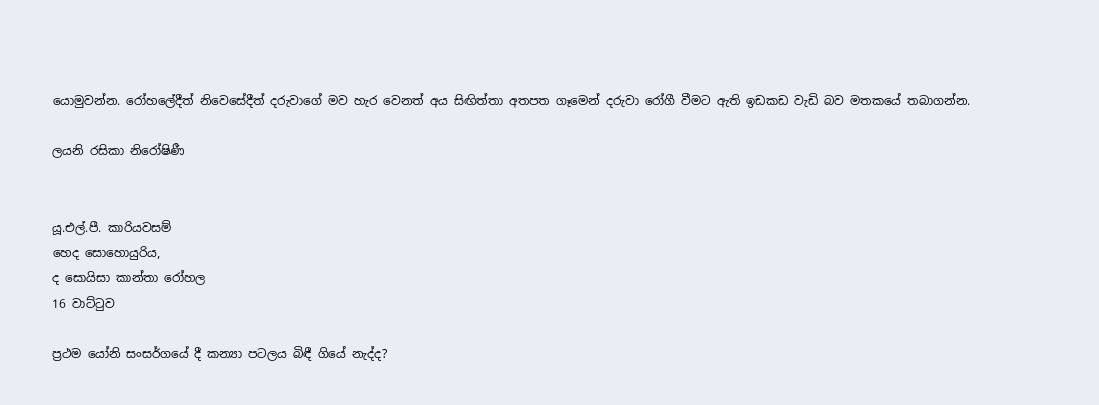යොමුවන්න. රෝහලේදීත් නිවෙසේදීත් දරුවාගේ මව හැර වෙනත් අය සිඟිත්තා අතපත ගෑමෙන් දරුවා රෝගී වීමට ඇති ඉඩකඩ වැඩි බව මතකයේ තබාගන්න.

ලයනි රසිකා නිරෝෂිණී


යූ.එල්.පී. කාරියවසම්
හෙද සොහොයුරිය,
ද සොයිසා කාන්තා රෝහල
16 වාට්ටුව

ප්‍රථම යෝනි සංසර්ගයේ දී කන්‍යා පටලය බිඳී ගියේ නැද්ද?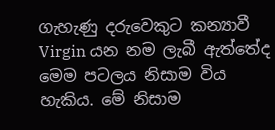ගැහැණු දරුවෙකුට කන්‍යාවී Virgin යන නම ලැබී ඇත්තේද මෙම පටලය නිසාම විය හැකිය. මේ නිසාම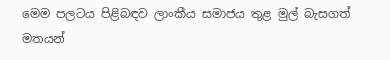මෙම පලටය පිළිබඳව ලාංකීය සමාජය තුළ මුල් බැසගත් මතයන්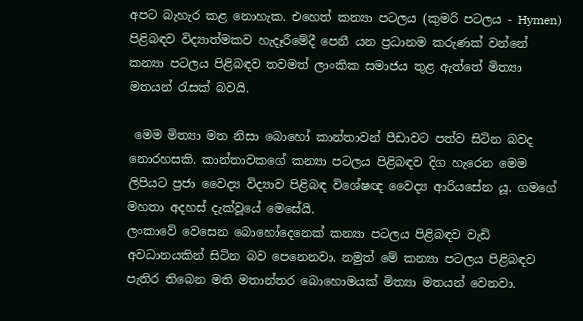අපට බැහැර කළ නොහැක. එහෙත් කන්‍යා පටලය (කුමරි පටලය - Hymen) පිළිබඳව විද්‍යාත්මකව හැදෑරීමේදී පෙනී යන ප්‍රධානම කරුණක් වන්නේ කන්‍යා පටලය පිළිබඳව තවමත් ලාංකික සමාජය තුළ ඇත්තේ මිත්‍යා මතයන් රැසක් බවයි.

 මෙම මිත්‍යා මත නිසා බොහෝ කාන්තාවන් පීඩාවට පත්ව සිටින බවද නොරහසකි. කාන්තාවකගේ කන්‍යා පටලය පිළිබඳව දිග හැරෙන මෙම ලිපියට ප්‍රජා වෛද්‍ය විද්‍යාව පිළිබඳ විශේෂඥ වෛද්‍ය ආරියසේන යූ. ගමගේ මහතා අදහස් දැක්වූයේ මෙසේයි.
ලංකාවේ වෙසෙන බොහෝදෙනෙක් කන්‍යා පටලය පිළිබඳව වැඩි අවධානයකින් සිටින බව පෙනෙනවා. නමුත් මේ කන්‍යා පටලය පිළිබඳව පැතිර තිබෙන මති මතාන්තර බොහොමයක් මිත්‍යා මතයන් වෙනවා.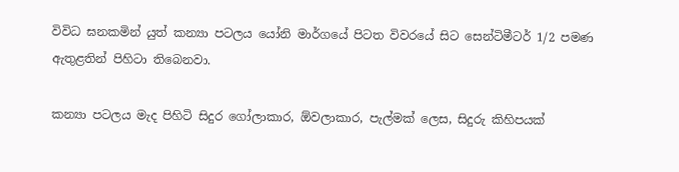විවිධ ඝනකමින් යුත් කන්‍යා පටලය යෝනි මාර්ගයේ පිටත විවරයේ සිට සෙන්ටිමීටර් 1/2 පමණ ඇතුළතින් පිහිටා තිබෙනවා.

කන්‍යා පටලය මැද පිහිටි සිදුර ගෝලාකාර, ඕවලාකාර, පැල්මක් ලෙස, සිදුරු කිහිපයක්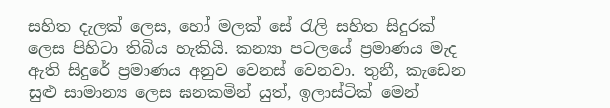සහිත දැලක් ලෙස, හෝ මලක් සේ රැලි සහිත සිදුරක් ලෙස පිහිටා තිබිය හැකියි. කන්‍යා පටලයේ ප්‍රමාණය මැද ඇති සිදුරේ ප්‍රමාණය අනුව වෙනස් වෙනවා. තුනී, කැඩෙන සුළු සාමාන්‍ය ලෙස ඝනකමින් යුත්, ඉලාස්ටික් මෙන්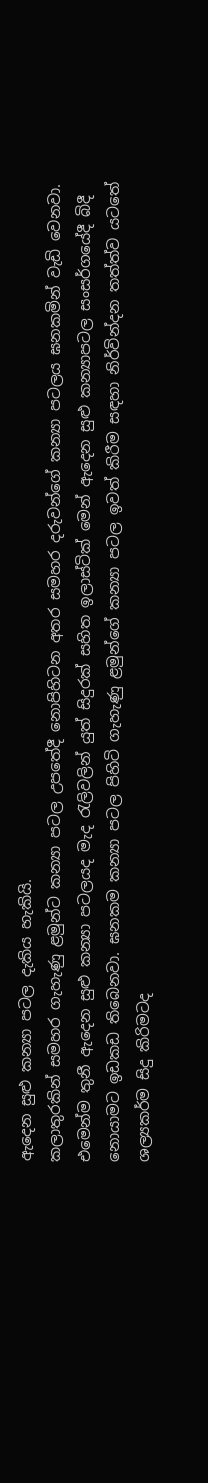ඇදෙන සුළු කන්‍යා පටල දැකිය හැකියි.
කලාතුරකින් සමහර ගැහැණු ළමුන්ට කන්‍යා පටල උපතේදී නොපිහිටන අතර සමහර දරුවන්ගේ කන්‍යා පටලය ඝනකමින් වැඩි වෙනවා. එමෙන්ම තුනී ඇදෙන සුළු කන්‍යා පටලයද මැද රැලිවලින් යුත් සිදුරක් සහිත ඉලාස්ටික් මෙන් ඇදෙන සුළු කන්‍යාපටල සංසර්ගයේදී බිදී නොයාමට ඉඩකඩ තිබෙනවා. ඝනකම කන්‍යා පටල පිහිටි ගැහැණු ළමුන්ගේ කන්‍යා පටල ඉවත් කිරීම සඳහා නිර්වින්දන තත්ත්ව යටතේ ශල්‍යකර්ම සිදු කිරිමටද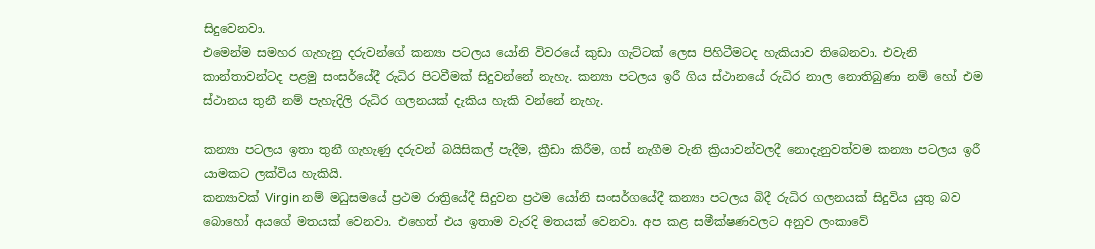සිදුවෙනවා.
එමෙන්ම සමහර ගැහැනු දරුවන්ගේ කන්‍යා පටලය යෝනි විවරයේ කුඩා ගැට්ටක් ලෙස පිහිටීමටද හැකියාව තිබෙනවා. එවැනි කාන්තාවන්ටද පළමු සංසර්යේදී රුධිර පිටවීමක් සිදුවන්නේ නැහැ. කන්‍යා පටලය ඉරී ගිය ස්ථානයේ රුධිර නාල නොතිබුණා නම් හෝ එම ස්ථානය තුනී නම් පැහැදිලි රුධිර ගලනයක් දැකිය හැකි වන්නේ නැහැ.

කන්‍යා පටලය ඉතා තුනී ගැහැණු දරුවන් බයිසිකල් පැදීම, ක්‍රීඩා කිරීම, ගස් නැගීම වැනි ක්‍රියාවන්වලදී නොදැනුවත්වම කන්‍යා පටලය ඉරී යාමකට ලක්විය හැකියි.
කන්‍යාවක් Virgin නම් මධුසමයේ ප්‍රථම රාත්‍රියේදී සිදුවන ප්‍රථම යෝනි සංසර්ගයේදී කන්‍යා පටලය බිදී රුධිර ගලනයක් සිදුවිය යුතු බව බොහෝ අයගේ මතයක් වෙනවා. එහෙත් එය ඉතාම වැරදි මතයක් වෙනවා. අප කළ සමීක්ෂණවලට අනුව ලංකාවේ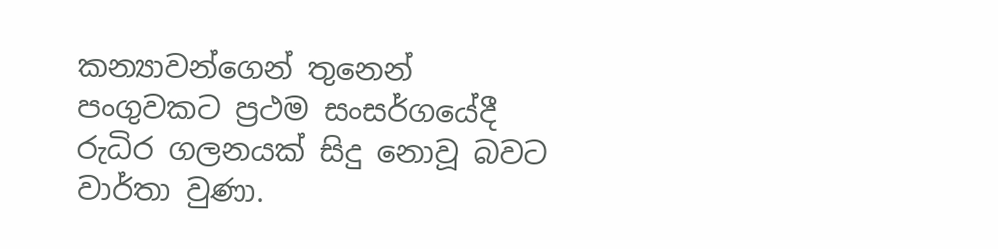කන්‍යාවන්ගෙන් තුනෙන් පංගුවකට ප්‍රථම සංසර්ගයේදී රුධිර ගලනයක් සිදු නොවූ බවට වාර්තා වුණා.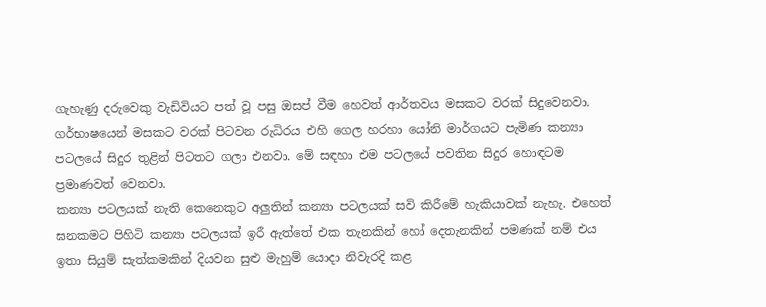ගැහැණු දරුවෙකු වැඩිවියට පත් වූ පසු ඔසප් වීම හෙවත් ආර්තවය මසකට වරක් සිදුවෙනවා. ගර්භාෂයෙන් මසකට වරක් පිටවන රුධිරය එහි ගෙල හරහා යෝනි මාර්ගයට පැමිණ කන්‍යා පටලයේ සිදුර තුළින් පිටතට ගලා එනවා. මේ සඳහා එම පටලයේ පවතින සිදුර හොඳටම ප්‍රමාණවත් වෙනවා.
කන්‍යා පටලයක් නැති කෙනෙකුට අලුතින් කන්‍යා පටලයක් සවි කිරීමේ හැකියාවක් නැහැ. එහෙත් ඝනකමට පිහිටි කන්‍යා පටලයක් ඉරී ඇත්තේ එක තැනකින් හෝ දෙතැනකින් පමණක් නම් එය ඉතා සියුම් සැත්කමකින් දියවන සුළු මැහුම් යොදා නිවැරදි කළ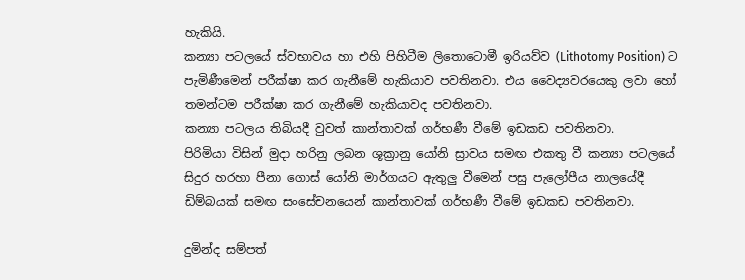හැකියි.
කන්‍යා පටලයේ ස්වභාවය හා එහි පිහිටීම ලිතොටොමී ඉරියව්ව (Lithotomy Position) ට පැමිණීමෙන් පරීක්ෂා කර ගැනීමේ හැකියාව පවතිනවා. එය වෛද්‍යවරයෙකු ලවා හෝ තමන්ටම පරීක්ෂා කර ගැනීමේ හැකියාවද පවතිනවා.
කන්‍යා පටලය තිබියදී වුවත් කාන්තාවක් ගර්භණී වීමේ ඉඩකඩ පවතිනවා.
පිරිමියා විසින් මුදා හරිනු ලබන ශූක්‍රානු යෝනි ස්‍රාවය සමඟ එකතු වී කන්‍යා පටලයේ සිදුර හරහා පීනා ගොස් යෝනි මාර්ගයට ඇතුලු වීමෙන් පසු පැලෝපීය නාලයේදී ඩිම්බයක් සමඟ සංසේචනයෙන් කාන්තාවක් ගර්භණී වීමේ ඉඩකඩ පවතිනවා.

දුමින්ද සම්පත්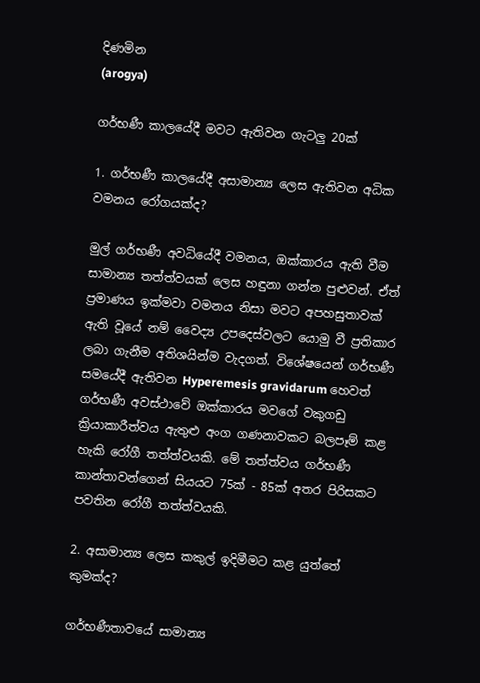දිණමින
(arogya)

ගර්භණී කාලයේදී මවට ඇතිවන ගැටලු 20ක්

1. ගර්භණී කාලයේදී අසාමාන්‍ය ලෙස ඇතිවන අධික වමනය රෝගයක්ද?

මුල් ගර්භණී අවධියේදී වමනය, ඔක්කාරය ඇති වීම සාමාන්‍ය තත්ත්වයක් ලෙස හඳුනා ගන්න පුළුවන්. ඒත් ප්‍රමාණය ඉක්මවා වමනය නිසා මවට අපහසුතාවක් ඇති වූයේ නම් වෛද්‍ය උපදෙස්වලට යොමු වී ප්‍රතිකාර ලබා ගැනීම අතිශයින්ම වැදගත්. විශේෂයෙන් ගර්භණී සමයේදී ඇතිවන Hyperemesis gravidarum හෙවත් ගර්භණී අවස්ථාවේ ඔක්කාරය මවගේ වකුගඩු ක්‍රියාකාරීත්වය ඇතුළු අංග ගණනාවකට බලපෑම් කළ හැකි රෝගී තත්ත්වයකි. මේ තත්ත්වය ගර්භණී කාන්තාවන්ගෙන් සියයට 75ක් - 85ක් අතර පිරිසකට පවතින රෝගී තත්ත්වයකි.

2. අසාමාන්‍ය ලෙස කකුල් ඉදිමීමට කළ යුත්තේ කුමක්ද?

ගර්භණීතාවයේ සාමාන්‍ය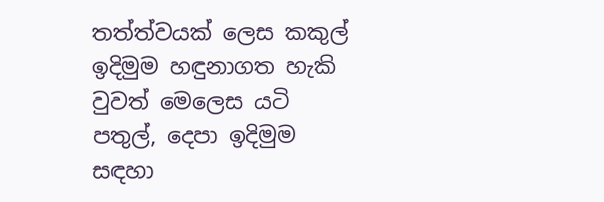තත්ත්වයක් ලෙස කකුල් ඉදිමුම හඳුනාගත හැකි වුවත් මෙලෙස යටි පතුල්, දෙපා ඉදිමුම සඳහා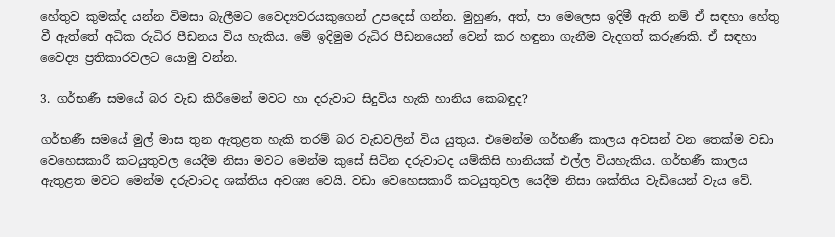හේතුව කුමක්ද යන්න විමසා බැලීමට වෛද්‍යවරයකුගෙන් උපදෙස් ගන්න. මුහුණ, අත්, පා මෙලෙස ඉදිමී ඇති නම් ඒ සඳහා හේතු වී ඇත්තේ අධික රුධිර පීඩනය විය හැකිය. මේ ඉදිමුම රුධිර පීඩනයෙන් වෙන් කර හඳුනා ගැනීම වැදගත් කරුණකි. ඒ සඳහා වෛද්‍ය ප්‍රතිකාරවලට යොමු වන්න.

3. ගර්භණී සමයේ බර වැඩ කිරීමෙන් මවට හා දරුවාට සිදුවිය හැකි හානිය කෙබඳුද?

ගර්භණී සමයේ මුල් මාස තුන ඇතුළත හැකි තරම් බර වැඩවලින් විය යුතුය. එමෙන්ම ගර්භණී කාලය අවසන් වන තෙක්ම වඩා වෙහෙසකාරී කටයුතුවල යෙදීම නිසා මවට මෙන්ම කුසේ සිටින දරුවාටද යම්කිසි හානියක් එල්ල වියහැකිය. ගර්භණී කාලය ඇතුළත මවට මෙන්ම දරුවාටද ශක්තිය අවශ්‍ය වෙයි. වඩා වෙහෙසකාරී කටයුතුවල යෙදීම නිසා ශක්තිය වැඩියෙන් වැය වේ.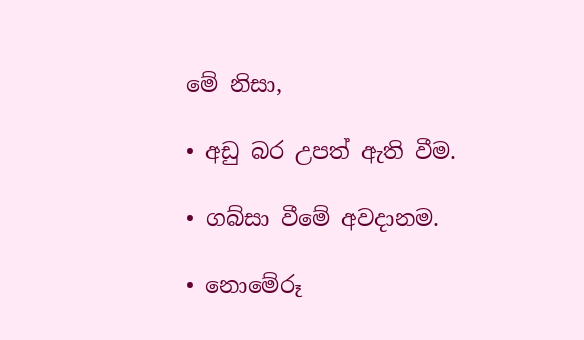මේ නිසා,

• අඩු බර උපත් ඇති වීම.

• ගබ්සා වීමේ අවදානම.

• නොමේරූ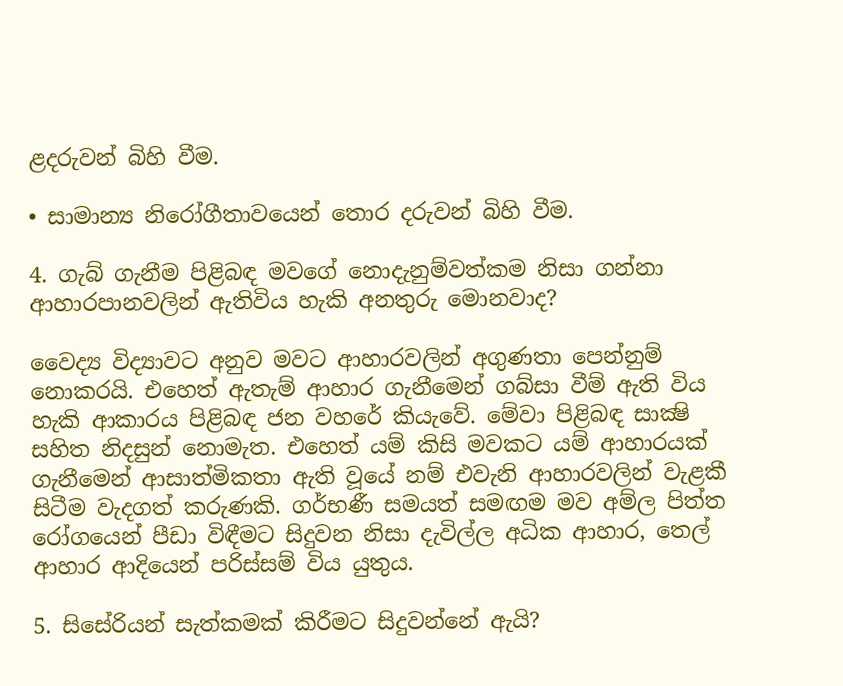ළදරුවන් බිහි වීම.

• සාමාන්‍ය නිරෝගීතාවයෙන් තොර දරුවන් බිහි වීම.

4. ගැබ් ගැනීම පිළිබඳ මවගේ නොදැනුම්වත්කම නිසා ගන්නා ආහාරපානවලින් ඇතිවිය හැකි අනතුරු මොනවාද?

වෛද්‍ය විද්‍යාවට අනුව මවට ආහාරවලින් අගුණතා පෙන්නුම් නොකරයි. එහෙත් ඇතැම් ආහාර ගැනීමෙන් ගබ්සා වීම් ඇති විය හැකි ආකාරය පිළිබඳ ජන වහරේ කියැවේ. මේවා පිළිබඳ සාක්‍ෂි සහිත නිදසුන් නොමැත. එහෙත් යම් කිසි මවකට යම් ආහාරයක් ගැනීමෙන් ආසාත්මිකතා ඇති වූයේ නම් එවැනි ආහාරවලින් වැළකී සිටීම වැදගත් කරුණකි. ගර්භණී සමයත් සමඟම මව අම්ල පිත්ත රෝගයෙන් පීඩා විඳීමට සිදුවන නිසා දැවිල්ල අධික ආහාර, තෙල් ආහාර ආදියෙන් පරිස්සම් විය යුතුය.

5. සිසේරියන් සැත්කමක් කිරීමට සිදුවන්නේ ඇයි?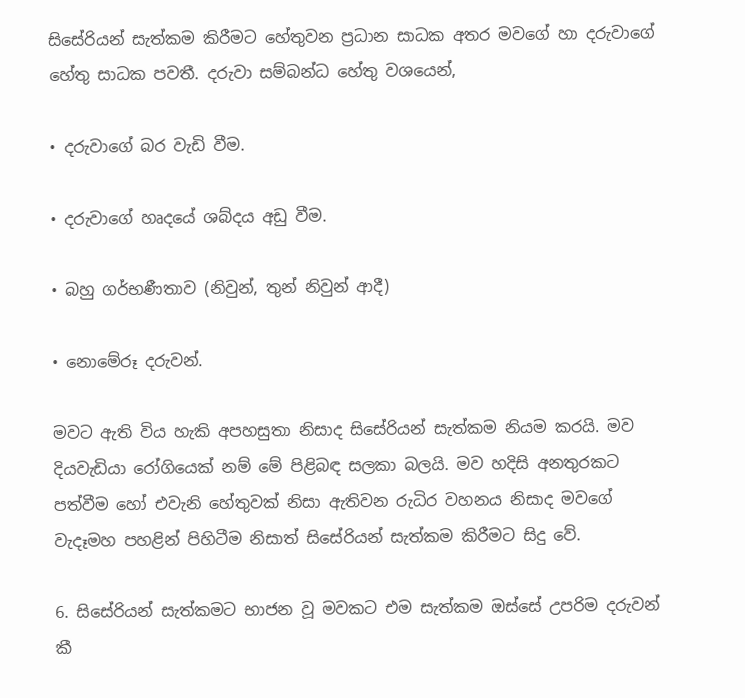සිසේරියන් සැත්කම කිරීමට හේතුවන ප්‍රධාන සාධක අතර මවගේ හා දරුවාගේ හේතු සාධක පවතී. දරුවා සම්බන්ධ හේතු වශයෙන්,

• දරුවාගේ බර වැඩි වීම.

• දරුවාගේ හෘදයේ ශබ්දය අඩු වීම.

• බහු ගර්භණීතාව (නිවුන්, තුන් නිවුන් ආදී)

• නොමේරූ දරුවන්.

මවට ඇති විය හැකි අපහසුතා නිසාද සිසේරියන් සැත්කම නියම කරයි. මව දියවැඩියා රෝගියෙක් නම් මේ පිළිබඳ සලකා බලයි. මව හදිසි අනතුරකට පත්වීම හෝ එවැනි හේතුවක් නිසා ඇතිවන රුධිර වහනය නිසාද මවගේ වැදෑමහ පහළින් පිහිටීම නිසාත් සිසේරියන් සැත්කම කිරීමට සිදු වේ.

6. සිසේරියන් සැත්කමට භාජන වූ මවකට එම සැත්කම ඔස්සේ උපරිම දරුවන් කී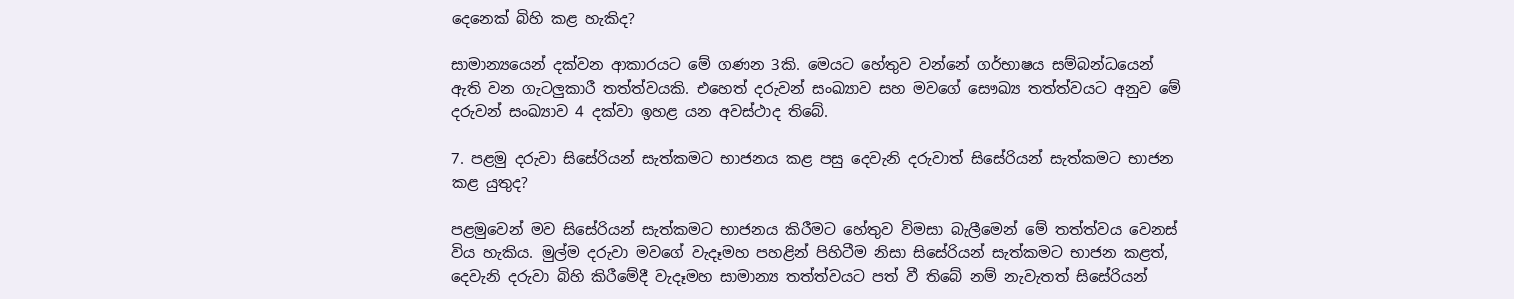දෙනෙක් බිහි කළ හැකිද?

සාමාන්‍යයෙන් දක්වන ආකාරයට මේ ගණන 3කි. මෙයට හේතුව වන්නේ ගර්භාෂය සම්බන්ධයෙන් ඇති වන ගැටලුකාරී තත්ත්වයකි. එහෙත් දරුවන් සංඛ්‍යාව සහ මවගේ සෞඛ්‍ය තත්ත්වයට අනුව මේ දරුවන් සංඛ්‍යාව 4 දක්වා ඉහළ යන අවස්ථාද තිබේ.

7. පළමු දරුවා සිසේරියන් සැත්කමට භාජනය කළ පසු දෙවැනි දරුවාත් සිසේරියන් සැත්කමට භාජන කළ යුතුද?

පළමුවෙන් මව සිසේරියන් සැත්කමට භාජනය කිරීමට හේතුව විමසා බැලීමෙන් මේ තත්ත්වය වෙනස් විය හැකිය. මුල්ම දරුවා මවගේ වැදෑමහ පහළින් පිහිටීම නිසා සිසේරියන් සැත්කමට භාජන කළත්, දෙවැනි දරුවා බිහි කිරීමේදී වැදෑමහ සාමාන්‍ය තත්ත්වයට පත් වී තිබේ නම් නැවැතත් සිසේරියන්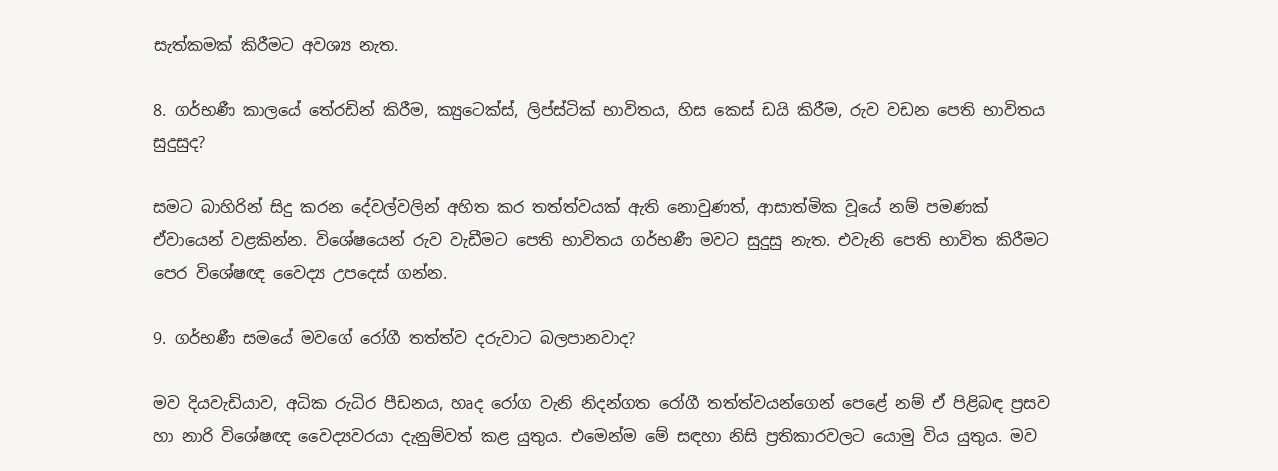සැත්කමක් කිරීමට අවශ්‍ය නැත.

8. ගර්භණී කාලයේ තේ‍රඩින් කිරීම, ක්‍යුටෙක්ස්, ලිප්ස්ටික් භාවිතය, හිස කෙස් ඩයි කිරීම, රුව වඩන පෙති භාවිතය සුදුසුද?

සමට බාහිරින් සිදු කරන දේවල්වලින් අහිත කර තත්ත්වයක් ඇති නොවුණත්, ආසාත්මික වූයේ නම් පමණක් ඒවායෙන් වළකින්න. විශේෂයෙන් රුව වැඩීමට පෙති භාවිතය ගර්භණී මවට සුදුසු නැත. එවැනි පෙති භාවිත කිරීමට පෙර විශේෂඥ වෛද්‍ය උපදෙස් ගන්න.

9. ගර්භණී සමයේ මවගේ රෝගී තත්ත්ව දරුවාට බලපානවාද?

මව දියවැඩියාව, අධික රුධිර පීඩනය, හෘද රෝග වැනි නිදන්ගත රෝගී තත්ත්වයන්ගෙන් පෙළේ නම් ඒ පිළිබඳ ප්‍රසව හා නාරි විශේෂඥ වෛද්‍යවරයා දැනුම්වත් කළ යුතුය. එමෙන්ම මේ සඳහා නිසි ප්‍රතිකාරවලට යොමු විය යුතුය. මව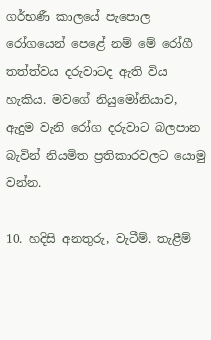ගර්භණී කාලයේ පැපොල රෝගයෙන් පෙළේ නම් මේ රෝගී තත්ත්වය දරුවාටද ඇති විය හැකිය. මවගේ නියුමෝනියාව, ඇදුම වැනි රෝග දරුවාට බලපාන බැවින් නියමිත ප්‍රතිකාරවලට යොමු වන්න.

10. හදිසි අනතුරු, වැටීම්. තැළීම්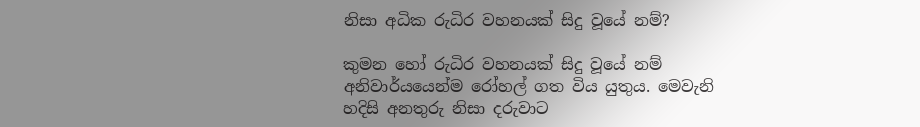නිසා අධික රුධිර වහනයක් සිදු වූයේ නම්?

කුමන හෝ රුධිර වහනයක් සිදු වූයේ නම් අනිවාර්යයෙන්ම රෝහල් ගත විය යුතුය. මෙවැනි හදිසි අනතුරු නිසා දරුවාට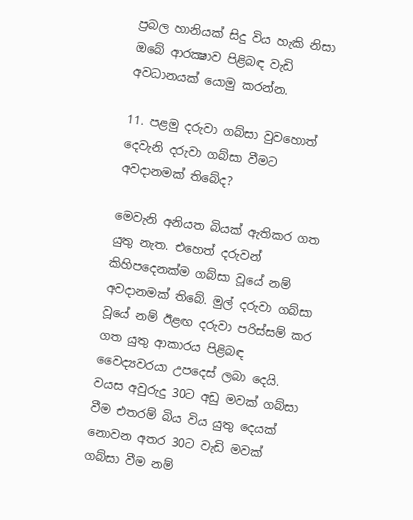ප්‍රබල හානියක් සිදු විය හැකි නිසා ඔබේ ආරක්‍ෂාව පිළිබඳ වැඩි අවධානයක් යොමු කරන්න.

11. පළමු දරුවා ගබ්සා වුවහොත් දෙවැනි දරුවා ගබ්සා වීමට අවදානමක් තිබේද?

මෙවැනි අනියත බියක් ඇතිකර ගත යුතු නැත. එහෙත් දරුවන් කිහිපදෙනක්ම ගබ්සා වූයේ නම් අවදානමක් තිබේ. මුල් දරුවා ගබ්සා වූයේ නම් ඊළඟ දරුවා පරිස්සම් කර ගත යුතු ආකාරය පිළිබඳ වෛද්‍යවරයා උපදෙස් ලබා දෙයි. වයස අවුරුදු 30ට අඩු මවක් ගබ්සා වීම එතරම් බිය විය යුතු දෙයක් නොවන අතර 30ට වැඩි මවක් ගබ්සා වීම නම්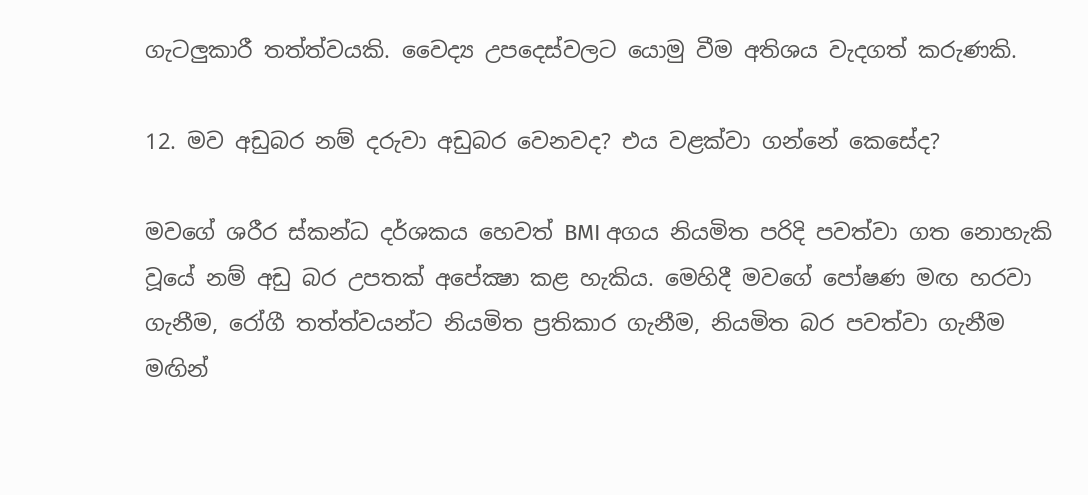ගැටලුකාරී තත්ත්වයකි. වෛද්‍ය උපදෙස්වලට යොමු වීම අතිශය වැදගත් කරුණකි.

12. මව අඩුබර නම් දරුවා අඩුබර වෙනවද? එය වළක්වා ගන්නේ කෙසේද?

මවගේ ශරීර ස්කන්ධ දර්ශකය හෙවත් BMI අගය නියමිත පරිදි පවත්වා ගත නොහැකි වූයේ නම් අඩු බර උපතක් අපේක්‍ෂා කළ හැකිය. මෙහිදී මවගේ පෝෂණ මඟ හරවා ගැනීම, රෝගී තත්ත්වයන්ට නියමිත ප්‍රතිකාර ගැනීම, නියමිත බර පවත්වා ගැනීම මඟින්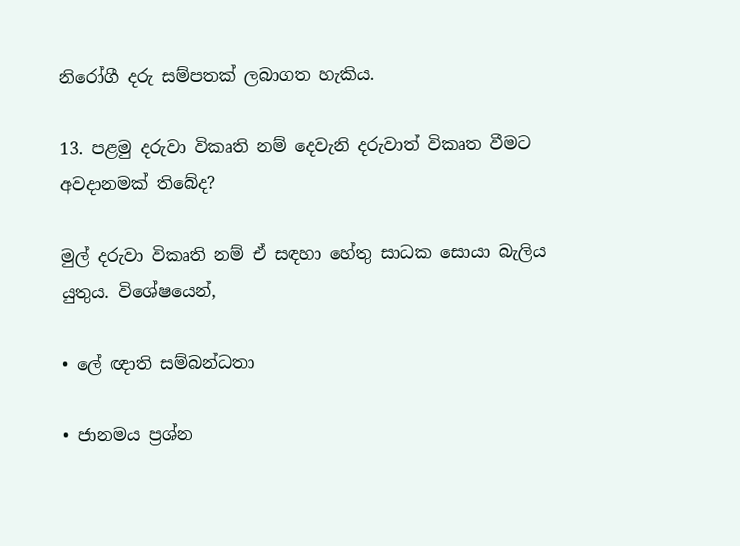නිරෝගී දරු සම්පතක් ලබාගත හැකිය.

13. පළමු දරුවා විකෘති නම් දෙවැනි දරුවාත් විකෘත වීමට අවදානමක් තිබේද?

මුල් දරුවා විකෘති නම් ඒ සඳහා හේතු සාධක සොයා බැලිය යුතුය. විශේෂයෙන්,

• ලේ ඥාති සම්බන්ධතා

• ජානමය ප්‍රශ්න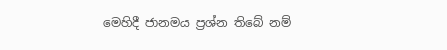මෙහිදී ජානමය ප්‍රශ්න තිබේ නම්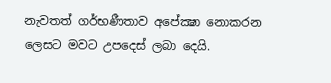නැවතත් ගර්භණීතාව අපේක්‍ෂා නොකරන ලෙසට මවට උපදෙස් ලබා දෙයි.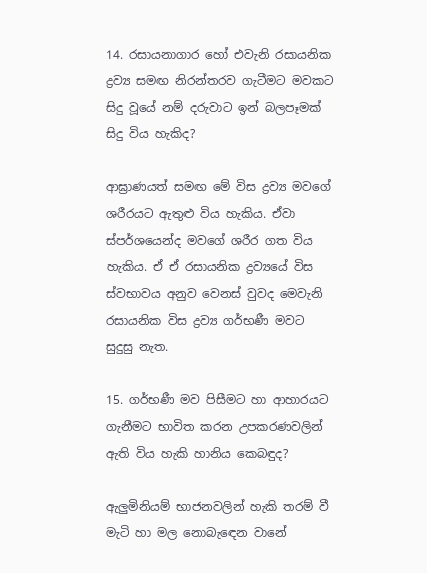14. රසායනාගාර හෝ එවැනි රසායනික ද්‍රව්‍ය සමඟ නිරන්තරව ගැටීමට මවකට සිදු වූයේ නම් දරුවාට ඉන් බලපෑමක් සිදු විය හැකිද?

ආඝ්‍රාණයත් සමඟ මේ විස ද්‍රව්‍ය මවගේ ශරීරයට ඇතුළු විය හැකිය. ඒවා ස්පර්ශයෙන්ද මවගේ ශරීර ගත විය හැකිය. ඒ ඒ රසායනික ද්‍රව්‍යයේ විස ස්වභාවය අනුව වෙනස් වුවද මෙවැනි රසායනික විස ද්‍රව්‍ය ගර්භණී මවට සුදුසු නැත.

15. ගර්භණී මව පිසීමට හා ආහාරයට ගැනීමට භාවිත කරන උපකරණවලින් ඇති විය හැකි හානිය කෙබඳුද?

ඇලුමිනියම් භාජනවලින් හැකි තරම් වී මැටි හා මල නොබැඳෙන වානේ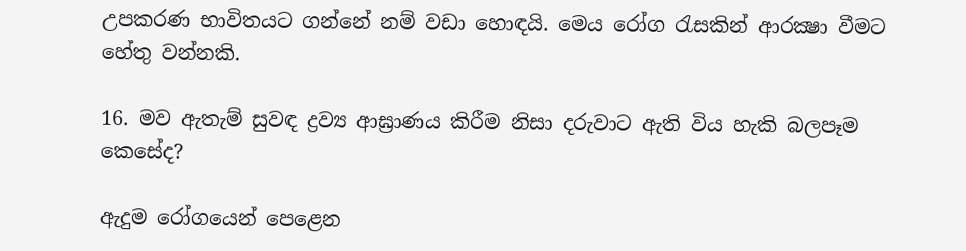උපකරණ භාවිතයට ගන්නේ නම් වඩා හොඳයි. මෙය රෝග රැසකින් ආරක්‍ෂා වීමට හේතු වන්නකි.

16. මව ඇතැම් සුවඳ ද්‍රව්‍ය ආඝ්‍රාණය කිරීම නිසා දරුවාට ඇති විය හැකි බලපෑම කෙසේද?

ඇදුම රෝගයෙන් පෙළෙන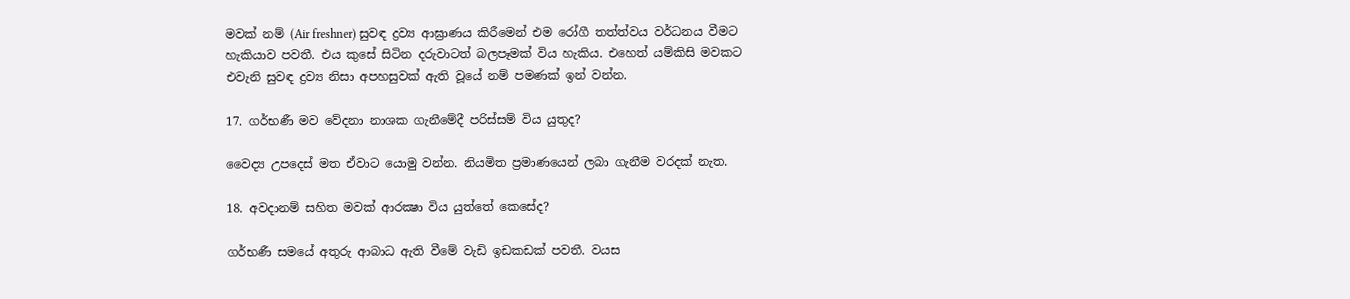මවක් නම් (Air freshner) සුවඳ ද්‍රව්‍ය ආඝ්‍රාණය කිරීමෙන් එම රෝගී තත්ත්වය වර්ධනය වීමට හැකියාව පවතී. එය කුසේ සිටින දරුවාටත් බලපෑමක් විය හැකිය. එහෙත් යම්කිසි මවකට එවැනි සුවඳ ද්‍රව්‍ය නිසා අපහසුවක් ඇති වූයේ නම් පමණක් ඉන් වන්න.

17. ගර්භණී මව වේදනා නාශක ගැනීමේදී පරිස්සම් විය යුතුද?

වෛද්‍ය උපදෙස් මත ඒවාට යොමු වන්න. නියමිත ප්‍රමාණයෙන් ලබා ගැනීම වරදක් නැත.

18. අවදානම් සහිත මවක් ආරක්‍ෂා විය යුත්තේ කෙසේද?

ගර්භණී සමයේ අතුරු ආබාධ ඇති වීමේ වැඩි ඉඩකඩක් පවතී. වයස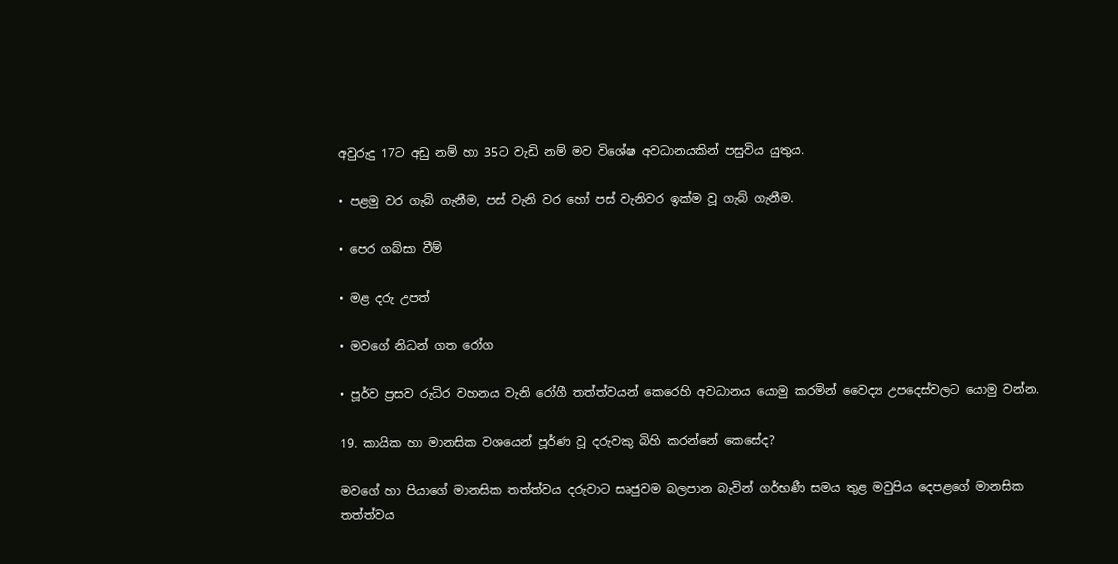අවුරුදු 17ට අඩු නම් හා 35ට වැඩි නම් මව විශේෂ අවධානයකින් පසුවිය යුතුය.

• පළමු වර ගැබ් ගැනීම, පස් වැනි වර හෝ පස් වැනිවර ඉක්ම වූ ගැබ් ගැනීම.

• පෙර ගබ්සා වීම්

• මළ දරු උපත්

• මවගේ නිධන් ගත රෝග

• පූර්ව ප්‍රසව රුධිර වහනය වැනි රෝගී තත්ත්වයන් කෙරෙහි අවධානය යොමු කරමින් වෛද්‍ය උපදෙස්වලට යොමු වන්න.

19. කායික හා මානසික වශයෙන් පූර්ණ වූ දරුවකු බිහි කරන්නේ කෙසේද?

මවගේ හා පියාගේ මානසික තත්ත්වය දරුවාට සෘජුවම බලපාන බැවින් ගර්භණී සමය තුළ මවුපිය දෙපළගේ මානසික තත්ත්වය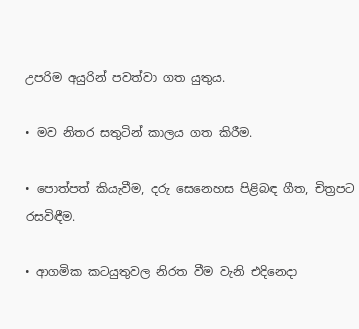උපරිම අයුරින් පවත්වා ගත යුතුය.

• මව නිතර සතුටින් කාලය ගත කිරීම.

• පොත්පත් කියැවීම, දරු සෙනෙහස පිළිබඳ ගීත, චිත්‍රපට රසවිඳීම.

• ආගමික කටයුතුවල නිරත වීම වැනි එදිනෙදා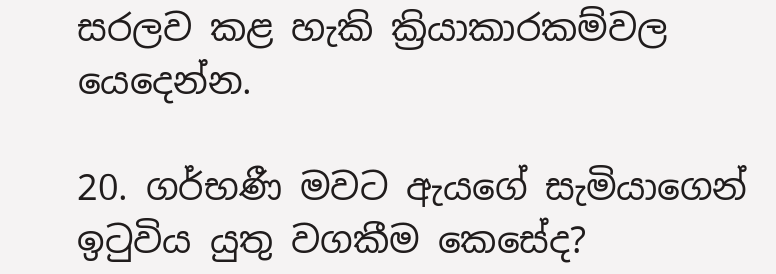සරලව කළ හැකි ක්‍රියාකාරකම්වල යෙදෙන්න.

20. ගර්භණී මවට ඇයගේ සැමියාගෙන් ඉටුවිය යුතු වගකීම කෙසේද?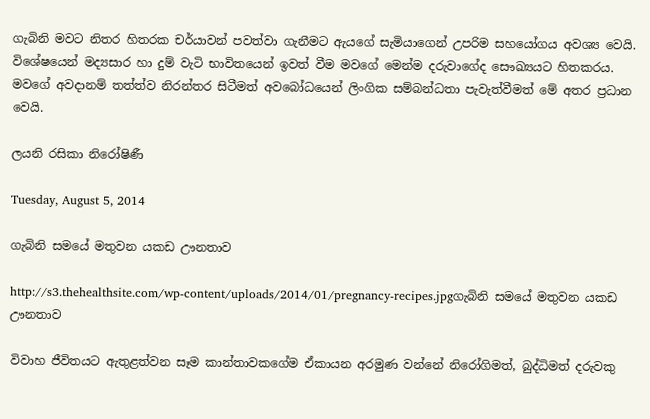ගැබිනි මවට නිතර හිතරක චර්යාවන් පවත්වා ගැනීමට ඇයගේ සැමියාගෙන් උපරිම සහයෝගය අවශ්‍ය වෙයි. විශේෂයෙන් මද්‍යසාර හා දුම් වැටි භාවිතයෙන් ඉවත් වීම මවගේ මෙන්ම දරුවාගේද සෞඛ්‍යයට හිතකරය. මවගේ අවදානම් තත්ත්ව නිරන්තර සිටීමත් අවබෝධයෙන් ලිංගික සම්බන්ධතා පැවැත්වීමත් මේ අතර ප්‍රධාන වෙයි.

ලයනි රසිකා නිරෝෂිණී

Tuesday, August 5, 2014

ගැබිනි සමයේ මතුවන යකඩ ඌනතාව

http://s3.thehealthsite.com/wp-content/uploads/2014/01/pregnancy-recipes.jpgගැබිනි සමයේ මතුවන යකඩ ඌනතාව

විවාහ ජීවිතයට ඇතුළත්වන සෑම කාන්තාවකගේම ඒකායන අරමුණ වන්නේ නිරෝගිමත්, බුද්ධිමත් දරුවකු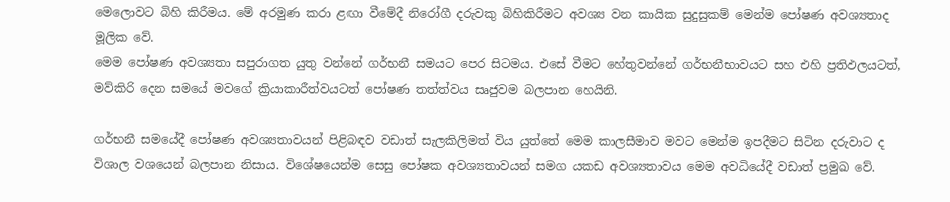මෙලොවට බිහි කිරීමය. මේ අරමුණ කරා ළඟා වීමේදී නිරෝගී දරුවකු බිහිකිරීමට අවශ්‍ය වන කායික සුදුසුකම් මෙන්ම පෝෂණ අවශ්‍යතාද මූලික වේ.
මෙම පෝෂණ අවශ්‍යතා සපුරාගත යුතු වන්නේ ගර්භනී සමයට පෙර සිටමය. එසේ වීමට හේතුවන්නේ ගර්භනීභාවයට සහ එහි ප්‍රතිඵලයටත්, මව්කිරි දෙන සමයේ මවගේ ක්‍රියාකාරීත්වයටත් පෝෂණ තත්ත්වය සෘජුවම බලපාන හෙයිනි.

ගර්භනී සමයේදී පෝෂණ අවශ්‍යතාවයන් පිළිබඳව වඩාත් සැලකිලිමත් විය යුත්තේ මෙම කාලසීමාව මවට මෙන්ම ඉපදීමට සිටින දරුවාට ද විශාල වශයෙන් බලපාන නිසාය. විශේෂයෙන්ම සෙසු පෝෂක අවශ්‍යතාවයන් සමග යකඩ අවශ්‍යතාවය මෙම අවධියේදී වඩාත් ප්‍රමුඛ වේ.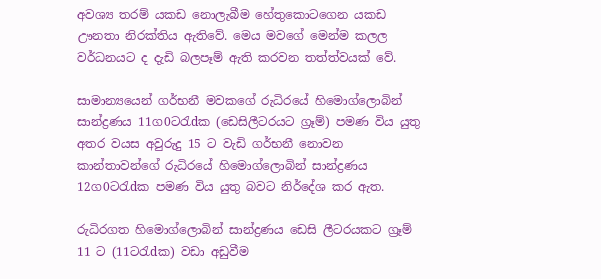අවශ්‍ය තරම් යකඩ නොලැබීම හේතුකොටගෙන යකඩ ඌනතා නිරක්‌තිය ඇතිවේ. මෙය මවගේ මෙන්ම කලල වර්ධනයට ද දැඩි බලපෑම් ඇති කරවන තත්ත්වයක්‌ වේ.

සාමාන්‍යයෙන් ගර්භනී මවකගේ රුධිරයේ හිමොග්ලොබින් සාන්ද්‍රණය 11ග0ටරැdක (ඩෙසිලීටරයට ග්‍රෑම්) පමණ විය යුතු අතර වයස අවුරුදු 15 ට වැඩි ගර්භනී නොවන කාන්තාවන්ගේ රුධිරයේ හිමොග්ලොබින් සාන්ද්‍රණය 12ග0ටරැdක පමණ විය යුතු බවට නිර්දේශ කර ඇත.

රුධිරගත හිමොග්ලොබින් සාන්ද්‍රණය ඩෙසි ලීටරයකට ග්‍රෑම් 11 ට (11ටරැdක) වඩා අඩුවීම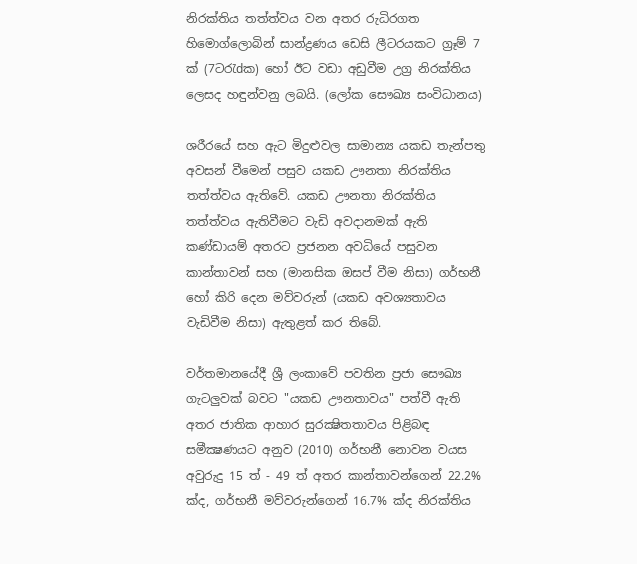නිරක්‌තිය තත්ත්වය වන අතර රුධිරගත හිමොග්ලොබින් සාන්ද්‍රණය ඩෙසි ලීටරයකට ග්‍රෑම් 7 ක්‌ (7ටරැdක) හෝ ඊට වඩා අඩුවීම උග්‍ර නිරක්‌තිය ලෙසද හඳුන්වනු ලබයි. (ලෝක සෞඛ්‍ය සංවිධානය)

ශරීරයේ සහ ඇට මිදුළුවල සාමාන්‍ය යකඩ තැන්පතු අවසන් වීමෙන් පසුව යකඩ ඌනතා නිරක්‌තිය තත්ත්වය ඇතිවේ. යකඩ ඌනතා නිරක්‌තිය තත්ත්වය ඇතිවීමට වැඩි අවදානමක්‌ ඇති කණ්‌ඩායම් අතරට ප්‍රජනන අවධියේ පසුවන කාන්තාවන් සහ (මානසික ඔසප් වීම නිසා) ගර්භනී හෝ කිරි දෙන මව්වරුන් (යකඩ අවශ්‍යතාවය වැඩිවීම නිසා) ඇතුළත් කර තිබේ.

වර්තමානයේදී ශ්‍රී ලංකාවේ පවතින ප්‍රජා සෞඛ්‍ය ගැටලුවක්‌ බවට "යකඩ ඌනතාවය" පත්වී ඇති අතර ජාතික ආහාර සුරක්‍ෂිතතාවය පිළිබඳ සමීක්‍ෂණයට අනුව (2010) ගර්භනී නොවන වයස අවුරුදු 15 ත් - 49 ත් අතර කාන්තාවන්ගෙන් 22.2% ක්‌ද, ගර්භනී මව්වරුන්ගෙන් 16.7% ක්‌ද නිරක්‌තිය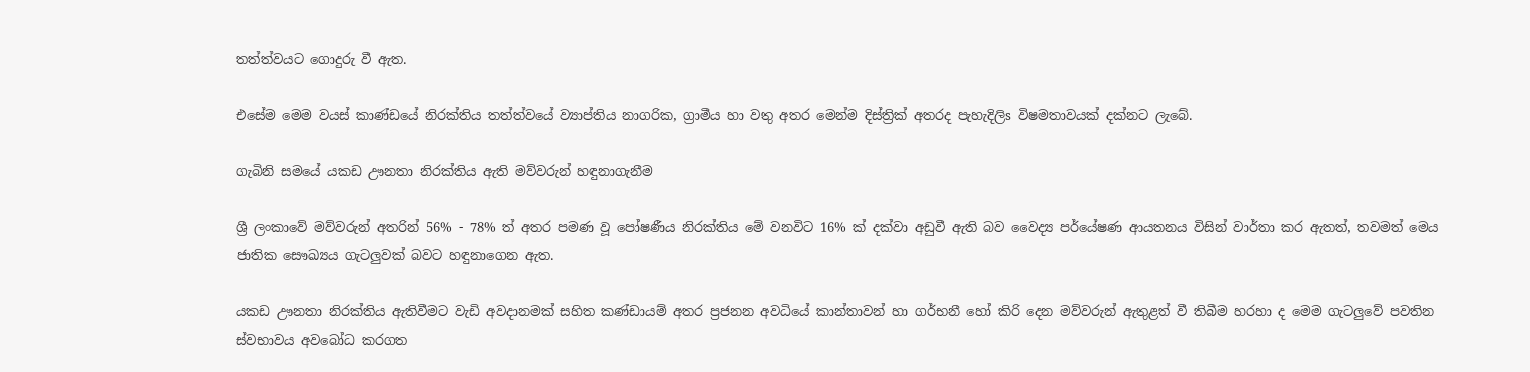තත්ත්වයට ගොදුරු වී ඇත.

එසේම මෙම වයස්‌ කාණ්‌ඩයේ නිරක්‌තිය තත්ත්වයේ ව්‍යාප්තිය නාගරික, ග්‍රාමීය හා වතු අතර මෙන්ම දිස්‌ත්‍රික්‌ අතරද පැහැදිලිs විෂමතාවයක්‌ දක්‌නට ලැබේ.

ගැබිනි සමයේ යකඩ ඌනතා නිරක්‌තිය ඇති මව්වරුන් හඳුනාගැනීම

ශ්‍රී ලංකාවේ මව්වරුන් අතරින් 56% - 78% ත් අතර පමණ වූ පෝෂණීය නිරක්‌තිය මේ වනවිට 16% ක්‌ දක්‌වා අඩුවී ඇති බව වෛද්‍ය පර්යේෂණ ආයතනය විසින් වාර්තා කර ඇතත්, තවමත් මෙය ජාතික සෞඛ්‍යය ගැටලුවක්‌ බවට හඳුනාගෙන ඇත.

යකඩ ඌනතා නිරක්‌තිය ඇතිවීමට වැඩි අවදානමක්‌ සහිත කණ්‌ඩායම් අතර ප්‍රජනන අවධියේ කාන්තාවන් හා ගර්භනී හෝ කිරි දෙන මව්වරුන් ඇතුළත් වී තිබීම හරහා ද මෙම ගැටලුවේ පවතින ස්‌වභාවය අවබෝධ කරගත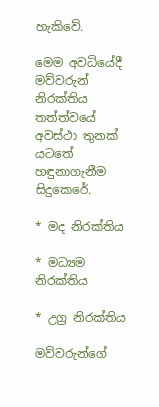හැකිවේ.

මෙම අවධියේදී මව්වරුන් නිරක්‌තිය තත්ත්වයේ අවස්‌ථා තුනක්‌ යටතේ හඳුනාගැනීම සිදුකෙරේ.

* මද නිරක්‌තිය

* මධ්‍යම නිරක්‌තිය

* උග්‍ර නිරක්‌තිය

මව්වරුන්ගේ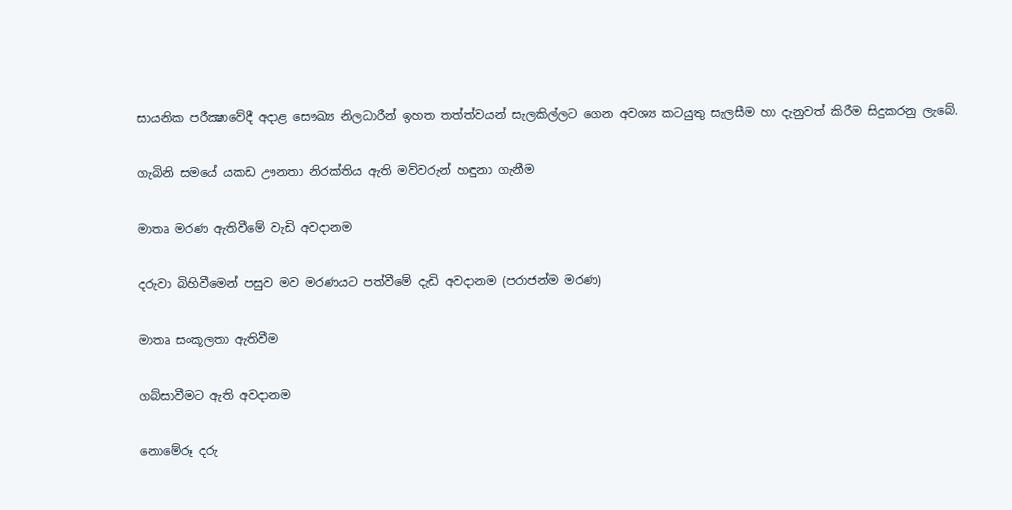සායනික පරීක්‍ෂාවේදී අදාළ සෞඛ්‍ය නිලධාරීන් ඉහත තත්ත්වයන් සැලකිල්ලට ගෙන අවශ්‍ය කටයුතු සැලසීම හා දැනුවත් කිරීම සිදුකරනු ලැබේ.

ගැබිනි සමයේ යකඩ ඌනතා නිරක්‌තිය ඇති මව්වරුන් හඳුනා ගැනීම

මාතෘ මරණ ඇතිවීමේ වැඩි අවදානම

දරුවා බිහිවීමෙන් පසුව මව මරණයට පත්වීමේ දැඩි අවදානම (පරාජන්ම මරණ)

මාතෘ සංකූලතා ඇතිවීම

ගබ්සාවීමට ඇති අවදානම

නොමේරූ දරු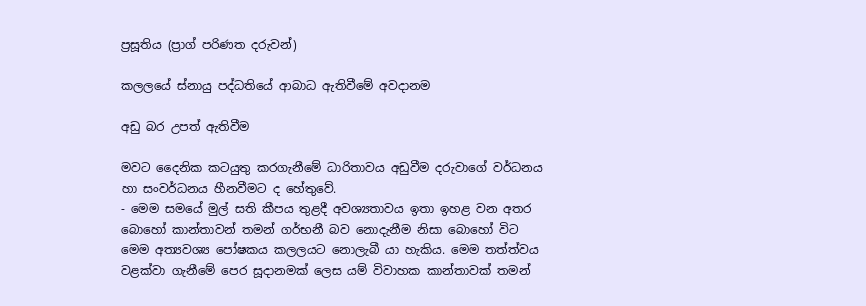ප්‍රසූතිය (ප්‍රාග් පරිණත දරුවන්)

කලලයේ ස්‌නායු පද්ධතියේ ආබාධ ඇතිවීමේ අවදානම

අඩු බර උපත් ඇතිවීම

මවට දෛනික කටයුතු කරගැනීමේ ධාරිතාවය අඩුවීම දරුවාගේ වර්ධනය හා සංවර්ධනය හීනවීමට ද හේතුවේ.
- මෙම සමයේ මුල් සති කීපය තුළදී අවශ්‍යතාවය ඉතා ඉහළ වන අතර බොහෝ කාන්තාවන් තමන් ගර්භනී බව නොදැනීම නිසා බොහෝ විට මෙම අත්‍යවශ්‍ය පෝෂකය කලලයට නොලැබී යා හැකිය. මෙම තත්ත්වය වළක්‌වා ගැනීමේ පෙර සූදානමක්‌ ලෙස යම් විවාහක කාන්තාවක්‌ තමන්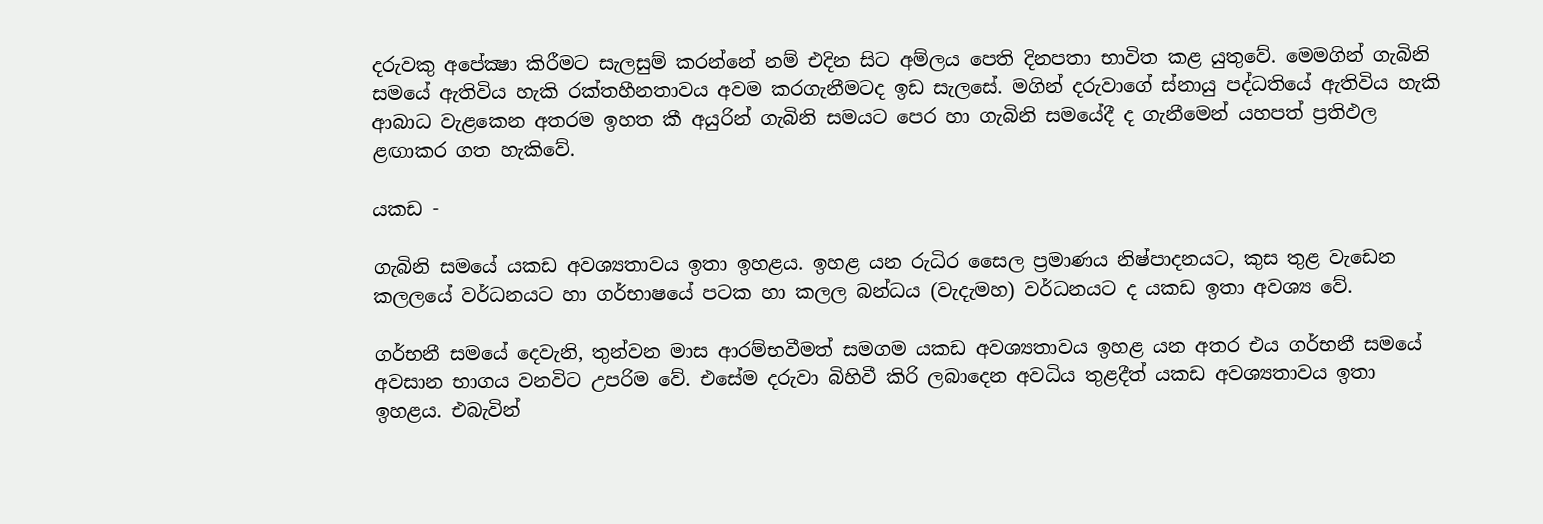දරුවකු අපේක්‍ෂා කිරීමට සැලසුම් කරන්නේ නම් එදින සිට අම්ලය පෙති දිනපතා භාවිත කළ යුතුවේ. මෙමගින් ගැබිනි සමයේ ඇතිවිය හැකි රක්‌තහීනතාවය අවම කරගැනීමටද ඉඩ සැලසේ. මගින් දරුවාගේ ස්‌නායු පද්ධතියේ ඇතිවිය හැකි ආබාධ වැළකෙන අතරම ඉහත කී අයුරින් ගැබිනි සමයට පෙර හා ගැබිනි සමයේදී ද ගැනීමෙන් යහපත් ප්‍රතිඵල ළඟාකර ගත හැකිවේ.

යකඩ -

ගැබිනි සමයේ යකඩ අවශ්‍යතාවය ඉතා ඉහළය. ඉහළ යන රුධිර සෛල ප්‍රමාණය නිෂ්පාදනයට, කුස තුළ වැඩෙන කලලයේ වර්ධනයට හා ගර්භාෂයේ පටක හා කලල බන්ධය (වැදැමහ) වර්ධනයට ද යකඩ ඉතා අවශ්‍ය වේ.

ගර්භනී සමයේ දෙවැනි, තුන්වන මාස ආරම්භවීමත් සමගම යකඩ අවශ්‍යතාවය ඉහළ යන අතර එය ගර්භනී සමයේ අවසාන භාගය වනවිට උපරිම වේ. එසේම දරුවා බිහිවී කිරි ලබාදෙන අවධිය තුළදීත් යකඩ අවශ්‍යතාවය ඉතා ඉහළය. එබැවින්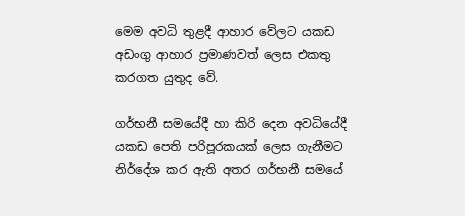මෙම අවධි තුළදී ආහාර වේලට යකඩ අඩංගු ආහාර ප්‍රමාණවත් ලෙස එකතු කරගත යුතුද වේ.

ගර්භනී සමයේදී හා කිරි දෙන අවධියේදී යකඩ පෙති පරිපූරකයක්‌ ලෙස ගැනීමට නිර්දේශ කර ඇති අතර ගර්භනී සමයේ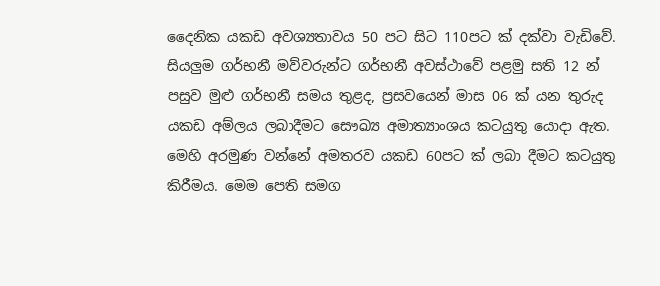දෛනික යකඩ අවශ්‍යතාවය 50 පට සිට 110පට ක්‌ දක්‌වා වැඩිවේ. සියලුම ගර්භනී මව්වරුන්ට ගර්භනී අවස්‌ථාවේ පළමු සති 12 න් පසුව මුළු ගර්භනී සමය තුළද, ප්‍රසවයෙන් මාස 06 ක්‌ යන තුරුද යකඩ අම්ලය ලබාදීමට සෞඛ්‍ය අමාත්‍යාංශය කටයුතු යොදා ඇත. මෙහි අරමුණ වන්නේ අමතරව යකඩ 60පට ක්‌ ලබා දීමට කටයුතු කිරීමය. මෙම පෙති සමග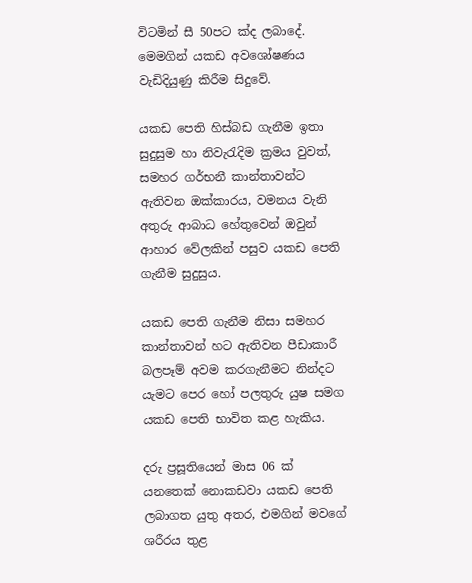විටමින් සී 50පට ක්‌ද ලබාදේ. මෙමගින් යකඩ අවශෝෂණය වැඩිදියුණු කිරීම සිදුවේ.

යකඩ පෙති හිස්‌බඩ ගැනීම ඉතා සුදුසුම හා නිවැරැදිම ක්‍රමය වුවත්, සමහර ගර්භනී කාන්තාවන්ට ඇතිවන ඔක්‌කාරය, වමනය වැනි අතුරු ආබාධ හේතුවෙන් ඔවුන් ආහාර වේලකින් පසුව යකඩ පෙති ගැනීම සුදුසුය.

යකඩ පෙති ගැනීම නිසා සමහර කාන්තාවන් හට ඇතිවන පීඩාකාරී බලපෑම් අවම කරගැනීමට නින්දට යැමට පෙර හෝ පලතුරු යුෂ සමග යකඩ පෙති භාවිත කළ හැකිය.

දරු ප්‍රසූතියෙන් මාස 06 ක්‌ යනතෙක්‌ නොකඩවා යකඩ පෙති ලබාගත යුතු අතර, එමගින් මවගේ ශරීරය තුළ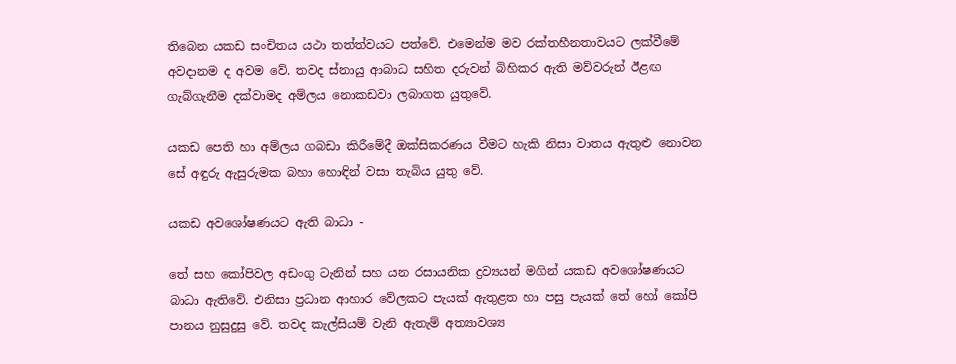තිබෙන යකඩ සංචිතය යථා තත්ත්වයට පත්වේ. එමෙන්ම මව රක්‌තහීනතාවයට ලක්‌වීමේ අවදානම ද අවම වේ. තවද ස්‌නායු ආබාධ සහිත දරුවන් බිහිකර ඇති මව්වරුන් ඊළඟ ගැබ්ගැනීම දක්‌වාමද අම්ලය නොකඩවා ලබාගත යුතුවේ.

යකඩ පෙති හා අම්ලය ගබඩා කිරීමේදී ඔක්‌සිකරණය වීමට හැකි නිසා වාතය ඇතුළු නොවන සේ අඳුරු ඇසුරුමක බහා හොඳින් වසා තැබිය යුතු වේ.

යකඩ අවශෝෂණයට ඇති බාධා -

තේ සහ කෝපිවල අඩංගු ටැනින් සහ යන රසායනික ද්‍රව්‍යයන් මගින් යකඩ අවශෝෂණයට බාධා ඇතිවේ. එනිසා ප්‍රධාන ආහාර වේලකට පැයක්‌ ඇතුළත හා පසු පැයක්‌ තේ හෝ කෝපි පානය නුසුදුසු වේ. තවද කැල්සියම් වැනි ඇතැම් අත්‍යාවශ්‍ය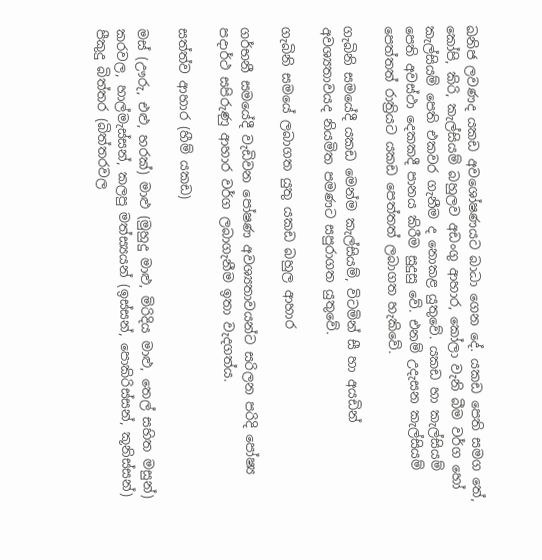ඛනිජ ලවණද යකඩ අවශෝෂණයට බාධා ගෙන දේ. යකඩ පෙති සමග තේ, කෝපි, කිරි, කැල්සියම් බහුලව අඩංගු ආහාර, කෝලා වැනි බීම වර්ග හෝ කැල්සියම් පෙති එකවර ගැනීම ද නොකළ යුතුවේ. යකඩ හා කැල්සියම් පෙති අවස්‌ථා දෙකකදී පානය කිරීම සුදුසු වේ. එනම් උදැසන කැල්සියම් පෙත්තත් රාත්‍රියට යකඩ පෙත්තත් ලබාගත හැකිවේ.

ගැබිනි සමයේදී යකඩ මෙන්ම කැල්සියම්, විටමින් සී හා අයඩින් අවශ්‍යතාවයද නියමිත පමණට සපුරාගත යුතුවේ.

ගැබිනි සමයේ ලබාගත යුතු යකඩ බහුල ආහාර

ගර්භනී සමයේදී වැඩිවන පෝෂණ අවශ්‍යතාවයන්ට සරිලන පරිදි පෝෂ්‍ය පදාර්ථ සපිරුණු ආහාර වර්ග ලබාගැනීම ඉතා වැදගත්ය.

සත්ත්ව ආහාර (හීම් යකඩ)

මස්‌ (ඌරු, එළු, හරක්‌) මාළු (මුහුදු මාළු, මිරිදිය මාළු, තෙල් සහිත මසුන්) කරවල, හාල්මැස්‌සන්, කලපු මත්ස්‍යයන් (ඉස්‌සන්, පොකිරිස්‌සන්, කූනිස්‌සන්) පීකුදු බිත්තර (බිත්තරවල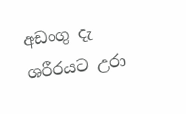අඩංගු දැ ශරීරයට උරා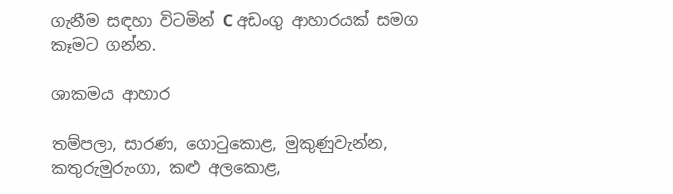ගැනීම සඳහා විටමින් C අඩංගු ආහාරයක්‌ සමග කෑමට ගන්න.

ශාකමය ආහාර

තම්පලා, සාරණ, ගොටුකොළ, මුකුණුවැන්න, කතුරුමුරුංගා, කළු අලකොළ,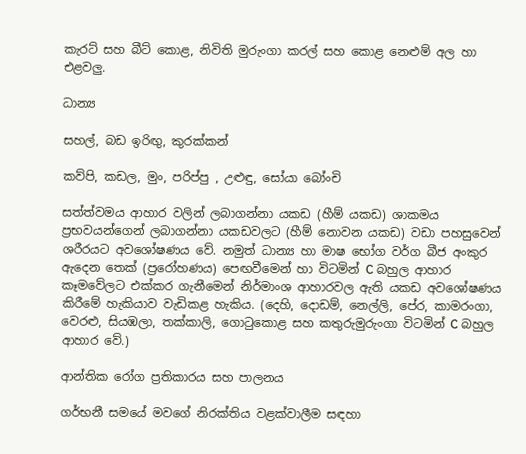කැරට්‌ සහ බීට්‌ කොළ, නිවිති මුරුංගා කරල් සහ කොළ නෙළුම් අල හා එළවලු.

ධාන්‍ය

සහල්, බඩ ඉරිඟු, කුරක්‌කන්

කව්පි, කඩල, මුං, පරිප්පු , උළුඳු, සෝයා බෝංචි

සත්ත්වමය ආහාර වලින් ලබාගන්නා යකඩ (හීම් යකඩ) ශාකමය ප්‍රභවයන්ගෙන් ලබාගන්නා යකඩවලට (හීම් නොවන යකඩ) වඩා පහසුවෙන් ශරීරයට අවශෝෂණය වේ. නමුත් ධාන්‍ය හා මාෂ භෝග වර්ග බීජ අංකුර ඇදෙන තෙක්‌ (ප්‍රරෝහණය) පෙඟවීමෙන් හා විටමින් C බහුල ආහාර කෑමවේලට එක්‌කර ගැනීමෙන් නිර්මාංශ ආහාරවල ඇති යකඩ අවශෝෂණය කිරීමේ හැකියාව වැඩිකළ හැකිය. (දෙහි, දොඩම්, නෙල්ලි, පේර, කාමරංගා, වෙරළු, සියඹලා, තක්‌කාලි, ගොටුකොළ සහ කතුරුමුරුංගා විටමින් C බහුල ආහාර වේ.)

ආන්තික රෝග ප්‍රතිකාරය සහ පාලනය

ගර්භනී සමයේ මවගේ නිරක්‌තිය වළක්‌වාලීම සඳහා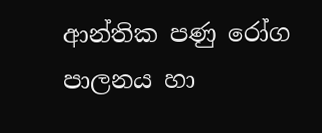ආන්තික පණු රෝග පාලනය හා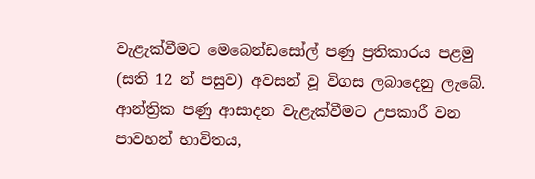වැළැක්‌වීමට මෙබෙන්ඩසෝල් පණු ප්‍රතිකාරය පළමු (සති 12 න් පසුව) අවසන් වූ විගස ලබාදෙනු ලැබේ. ආන්ත්‍රික පණු ආසාදන වැළැක්‌වීමට උපකාරී වන පාවහන් භාවිතය,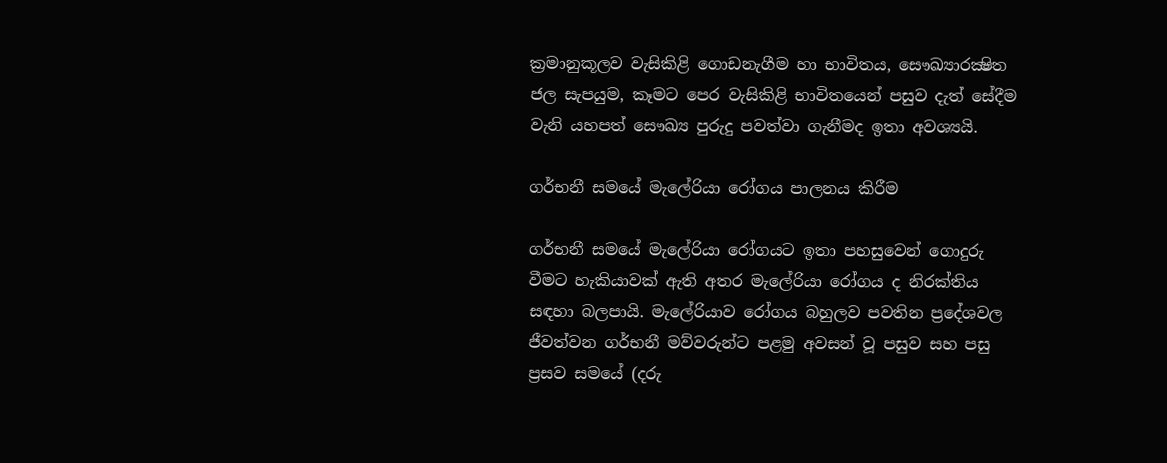ක්‍රමානුකූලව වැසිකිළි ගොඩනැගීම හා භාවිතය, සෞඛ්‍යාරක්‍ෂිත ජල සැපයුම, කෑමට පෙර වැසිකිළි භාවිතයෙන් පසුව දැත් සේදීම වැනි යහපත් සෞඛ්‍ය පුරුදු පවත්වා ගැනීමද ඉතා අවශ්‍යයි.

ගර්භනී සමයේ මැලේරියා රෝගය පාලනය කිරීම

ගර්භනී සමයේ මැලේරියා රෝගයට ඉතා පහසුවෙන් ගොදුරු වීමට හැකියාවක්‌ ඇති අතර මැලේරියා රෝගය ද නිරක්‌තිය සඳහා බලපායි. මැලේරියාව රෝගය බහුලව පවතින ප්‍රදේශවල ජීවත්වන ගර්භනී මව්වරුන්ට පළමු අවසන් වූ පසුව සහ පසු ප්‍රසව සමයේ (දරු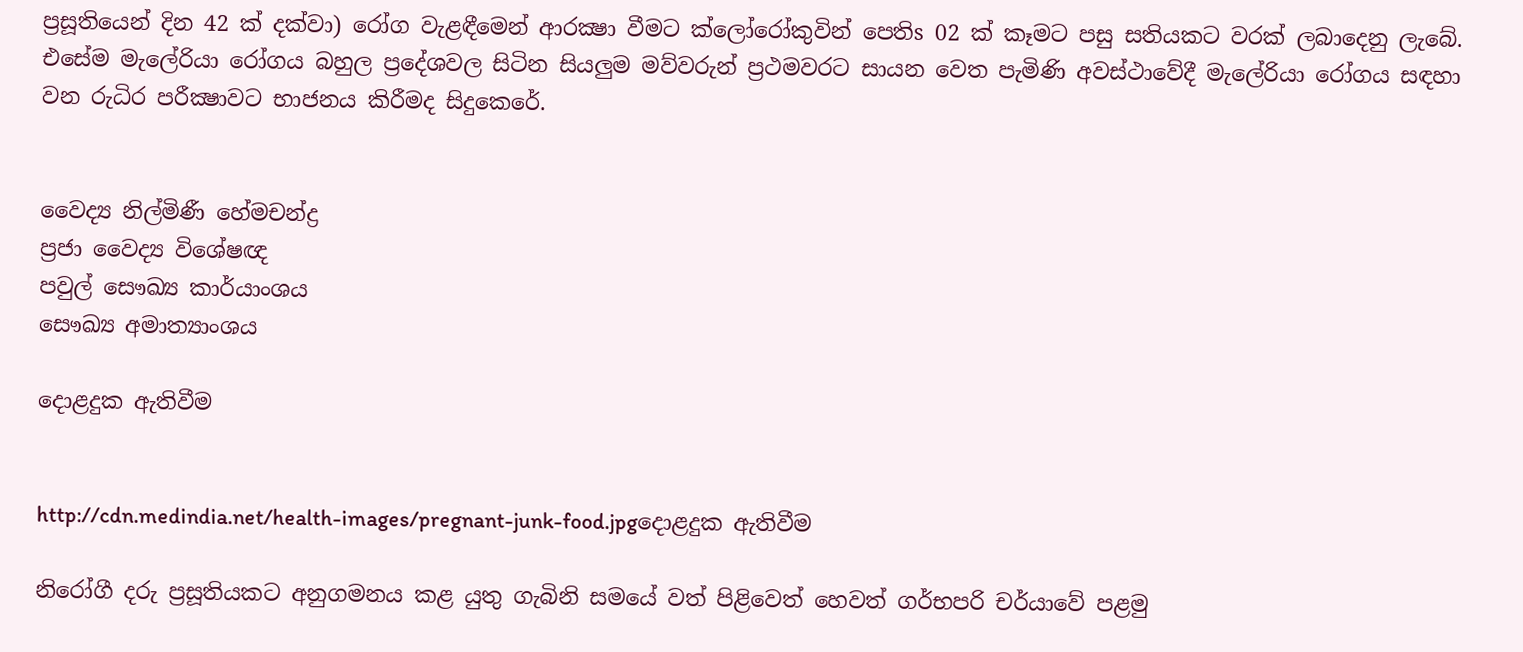ප්‍රසූතියෙන් දින 42 ක්‌ දක්‌වා) රෝග වැළඳීමෙන් ආරක්‍ෂා වීමට ක්‌ලෝරෝකුවින් පෙතිs 02 ක්‌ කෑමට පසු සතියකට වරක්‌ ලබාදෙනු ලැබේ. එසේම මැලේරියා රෝගය බහුල ප්‍රදේශවල සිටින සියලුම මව්වරුන් ප්‍රථමවරට සායන වෙත පැමිණි අවස්‌ථාවේදී මැලේරියා රෝගය සඳහා වන රුධිර පරීක්‍ෂාවට භාජනය කිරීමද සිදුකෙරේ.


වෛද්‍ය නිල්මිණී හේමචන්ද්‍ර
ප්‍රජා වෛද්‍ය විශේෂඥ
පවුල් සෞඛ්‍ය කාර්යාංශය
සෞඛ්‍ය අමාත්‍යාංශය

දොළදුක ඇතිවීම


http://cdn.medindia.net/health-images/pregnant-junk-food.jpgදොළදුක ඇතිවීම

නිරෝගී දරු ප්‍රසූතියකට අනුගමනය කළ යුතු ගැබිනි සමයේ වත් පිළිවෙත් හෙවත් ගර්භපරි චර්යාවේ පළමු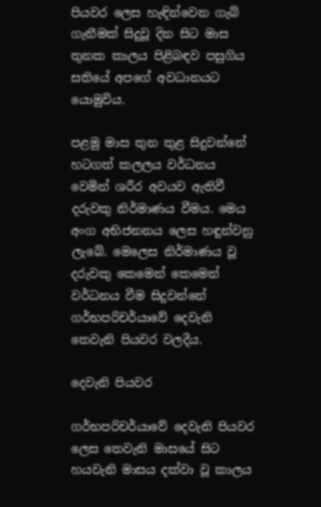පියවර ලෙස හැඳින්වෙන ගැබ් ගැනීමක්‌ සිදුවූ දින සිට මාස තුනක කාලය පිළිබඳව පසුගිය සතියේ අපගේ අවධානයට යොමුවිය.

පළමු මාස තුන තුළ සිදුවන්නේ හටගත් කලලය වර්ධනය වෙමින් ශරීර අවයව ඇතිවී දරුවකු නිර්මාණය වීමය. මෙය අංග අභිජනනය ලෙස හඳුන්වනු ලැබේ. මෙලෙස නිර්මාණය වූ දරුවකු කෙමෙන් කෙමෙන් වර්ධනය වීම සිදුවන්නේ ගර්භපරිචර්යාවේ දෙවැනි තෙවැනි පියවර වලදීය.

දෙවැනි පියවර

ගර්භපරිචර්යාවේ දෙවැනි පියවර ලෙස තෙවැනි මාසයේ සිට හයවැනි මාසය දක්‌වා වූ කාලය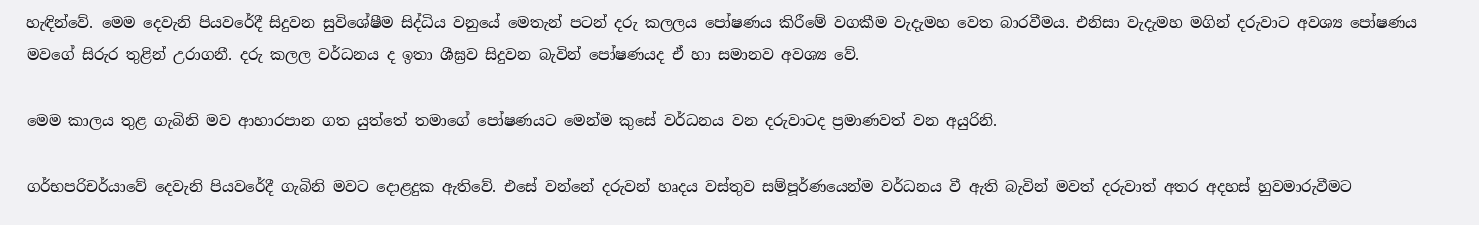හැඳින්වේ. මෙම දෙවැනි පියවරේදී සිදුවන සුවිශේෂීම සිද්ධිය වනුයේ මෙතැන් පටන් දරු කලලය පෝෂණය කිරීමේ වගකීම වැදැමහ වෙත බාරවීමය. එනිසා වැදැමහ මගින් දරුවාට අවශ්‍ය පෝෂණය මවගේ සිරුර තුළින් උරාගනී. දරු කලල වර්ධනය ද ඉතා ශීඝ්‍රව සිදුවන බැවින් පෝෂණයද ඒ හා සමානව අවශ්‍ය වේ.

මෙම කාලය තුළ ගැබිනි මව ආහාරපාන ගත යුත්තේ තමාගේ පෝෂණයට මෙන්ම කුසේ වර්ධනය වන දරුවාටද ප්‍රමාණවත් වන අයුරිනි.

ගර්භපරිචර්යාවේ දෙවැනි පියවරේදී ගැබිනි මවට දොළදුක ඇතිවේ. එසේ වන්නේ දරුවන් හෘදය වස්‌තුව සම්පූර්ණයෙන්ම වර්ධනය වී ඇති බැවින් මවත් දරුවාත් අතර අදහස්‌ හුවමාරුවීමට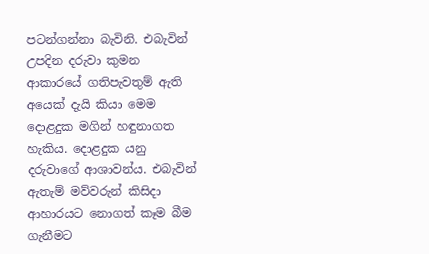පටන්ගන්නා බැවිනි. එබැවින් උපදින දරුවා කුමන ආකාරයේ ගතිපැවතුම් ඇති අයෙක්‌ දැයි කියා මෙම දොළදුක මගින් හඳුනාගත හැකිය. දොළදුක යනු දරුවාගේ ආශාවන්ය. එබැවින් ඇතැම් මව්වරුන් කිසිදා ආහාරයට නොගත් කෑම බීම ගැනීමට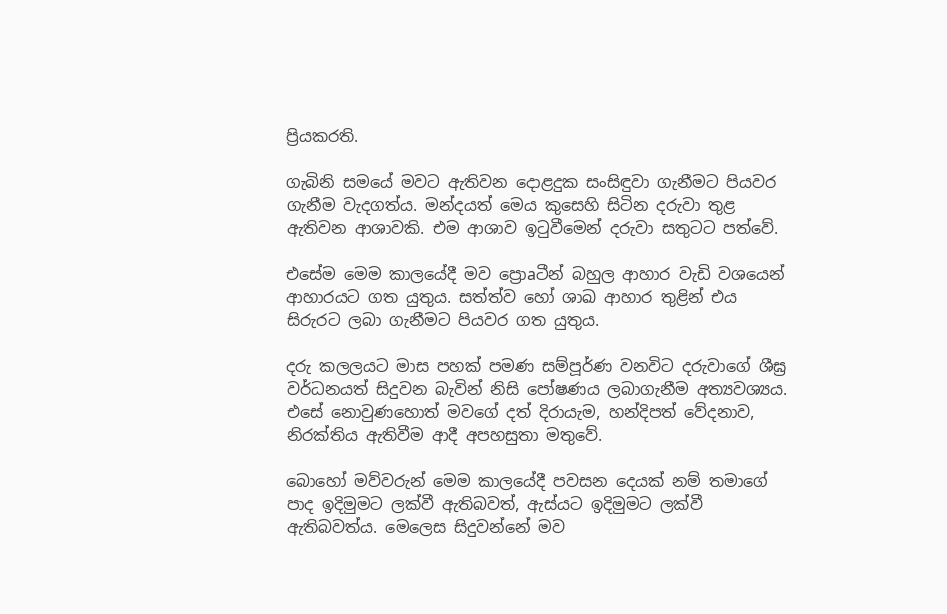ප්‍රියකරති.

ගැබිනි සමයේ මවට ඇතිවන දොළදුක සංසිඳුවා ගැනීමට පියවර ගැනීම වැදගත්ය. මන්දයත් මෙය කුසෙහි සිටින දරුවා තුළ ඇතිවන ආශාවකි. එම ආශාව ඉටුවීමෙන් දරුවා සතුටට පත්වේ.

එසේම මෙම කාලයේදී මව ප්‍රොaටීන් බහුල ආහාර වැඩි වශයෙන් ආහාරයට ගත යුතුය. සත්ත්ව හෝ ශාඛ ආහාර තුළින් එය සිරුරට ලබා ගැනීමට පියවර ගත යුතුය.

දරු කලලයට මාස පහක්‌ පමණ සම්පූර්ණ වනවිට දරුවාගේ ශීඝ්‍ර වර්ධනයත් සිදුවන බැවින් නිසි පෝෂණය ලබාගැනීම අත්‍යවශ්‍යය. එසේ නොවුණහොත් මවගේ දත් දිරායැම, හන්දිපත් වේදනාව, නිරක්‌තිය ඇතිවීම ආදී අපහසුතා මතුවේ.

බොහෝ මව්වරුන් මෙම කාලයේදී පවසන දෙයක්‌ නම් තමාගේ පාද ඉදිමුමට ලක්‌වී ඇතිබවත්, ඇස්‌යට ඉදිමුමට ලක්‌වී ඇතිබවත්ය. මෙලෙස සිදුවන්නේ මව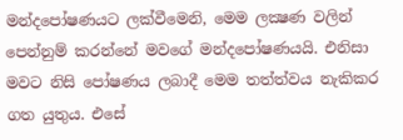මන්දපෝෂණයට ලක්‌වීමෙනි, මෙම ලක්‍ෂණ වලින් පෙන්නුම් කරන්නේ මවගේ මන්දපෝෂණයයි. එනිසා මවට නිසි පෝෂණය ලබාදී මෙම තත්ත්වය නැකිකර ගත යුතුය. එසේ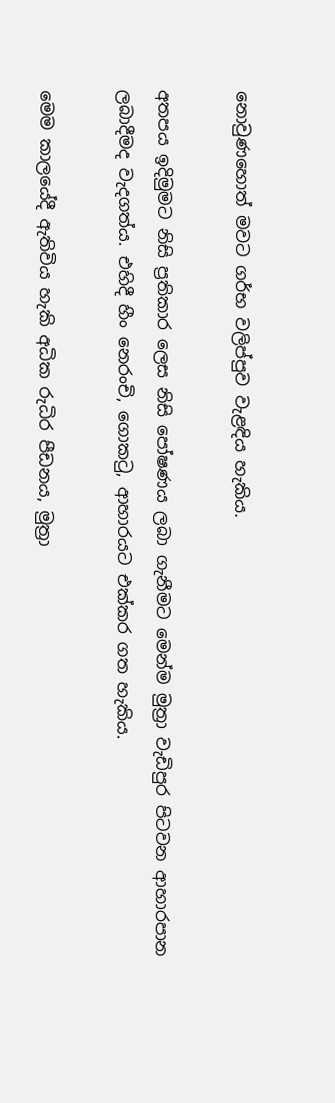නොවුණහොත් මවට ගර්භ වලිප්පුව වැළඳිය හැකිය.

අතපය ඉදිමුමට නිසි ප්‍රතිකාර ලෙස නිසි පෝෂණය ලබා ගැනීමට මෙන්ම මුත්‍රා වැඩිපුර පිටවන ආහාරපාන ලබාදීමද වැදගත්ය. එහිදී හීං නෙරංචි, ගොකටු, ආහාරයට එක්‌කර ගත හැකිය.

මෙම කාලයේදී ඇතිවිය හැකි අධික රුධිර පීඩනය, මුත්‍රා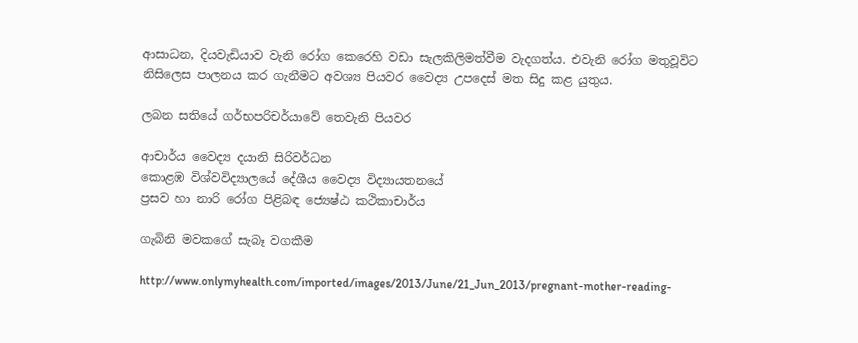ආසාධන, දියවැඩියාව වැනි රෝග කෙරෙහි වඩා සැලකිලිමත්වීම වැදගත්ය. එවැනි රෝග මතුවූවිට නිසිලෙස පාලනය කර ගැනීමට අවශ්‍ය පියවර වෛද්‍ය උපදෙස්‌ මත සිදු කළ යුතුය.

ලබන සතියේ ගර්භපරිචර්යාවේ තෙවැනි පියවර

ආචාර්ය වෛද්‍ය දයානි සිරිවර්ධන
කොළඹ විශ්වවිද්‍යාලයේ දේශීය වෛද්‍ය විද්‍යායතනයේ
ප්‍රසව හා නාරි රෝග පිළිබඳ ජ්‍යෙෂ්ඨ කථිකාචාර්ය

ගැබිනි මවකගේ සැබෑ වගකීම

http://www.onlymyhealth.com/imported/images/2013/June/21_Jun_2013/pregnant-mother-reading-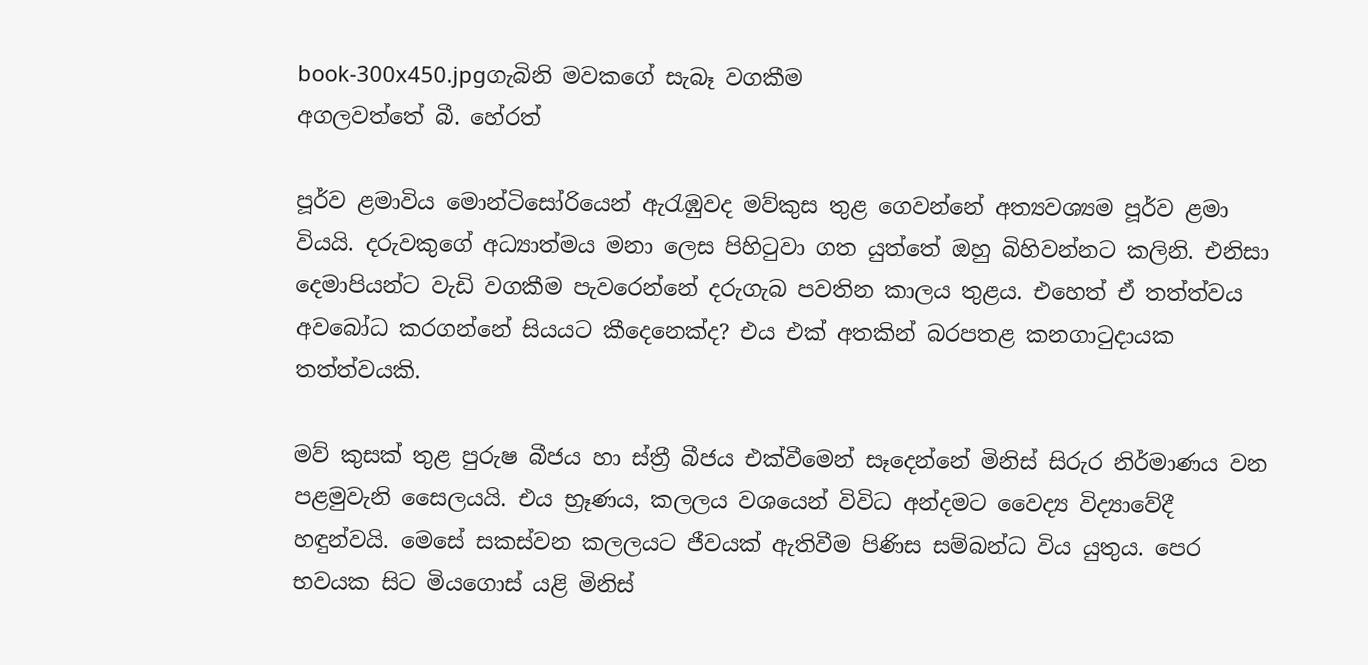book-300x450.jpgගැබිනි මවකගේ සැබෑ වගකීම
අගලවත්තේ බී. හේරත්

පූර්ව ළමාවිය මොන්ටිසෝරියෙන් ඇරැඹුවද මව්කුස තුළ ගෙවන්නේ අත්‍යවශ්‍යම පූර්ව ළමා වියයි. දරුවකුගේ අධ්‍යාත්මය මනා ලෙස පිහිටුවා ගත යුත්තේ ඔහු බිහිවන්නට කලිනි. එනිසා දෙමාපියන්ට වැඩි වගකීම පැවරෙන්නේ දරුගැබ පවතින කාලය තුළය. එහෙත් ඒ තත්ත්වය අවබෝධ කරගන්නේ සියයට කීදෙනෙක්‌ද? එය එක්‌ අතකින් බරපතළ කනගාටුදායක තත්ත්වයකි.

මව් කුසක්‌ තුළ පුරුෂ බීජය හා ස්‌ත්‍රී බීජය එක්‌වීමෙන් සෑදෙන්නේ මිනිස්‌ සිරුර නිර්මාණය වන පළමුවැනි සෛලයයි. එය භ්‍රෑණය, කලලය වශයෙන් විවිධ අන්දමට වෛද්‍ය විද්‍යාවේදී හඳුන්වයි. මෙසේ සකස්‌වන කලලයට ජීවයක්‌ ඇතිවීම පිණිස සම්බන්ධ විය යුතුය. පෙර භවයක සිට මියගොස්‌ යළි මිනිස්‌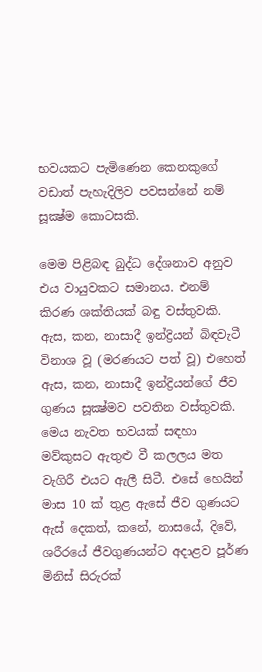භවයකට පැමිණෙන කෙනකුගේ වඩාත් පැහැදිලිව පවසන්නේ නම් සූක්‍ෂ්ම කොටසකි.

මෙම පිළිබඳ බුද්ධ දේශනාව අනුව එය වායුවකට සමානය. එනම් කිරණ ශක්‌තියක්‌ බඳු වස්‌තුවකි. ඇස, කන, නාසාදී ඉන්ද්‍රියන් බිඳවැටී විනාශ වූ (මරණයට පත් වූ) එහෙත් ඇස, කන, නාසාදී ඉන්ද්‍රියන්ගේ ජීව ගුණය සූක්‍ෂ්මව පවතින වස්‌තුවකි. මෙය නැවත භවයක්‌ සඳහා මව්කුසට ඇතුළු වී කලලය මත වැගිරී එයට ඇලී සිටී. එසේ හෙයින් මාස 10 ක්‌ තුළ ඇසේ ජීව ගුණයට ඇස්‌ දෙකත්, කනේ, නාසයේ, දිවේ, ශරීරයේ ජීවගුණයන්ට අදාළව පූර්ණ මිනිස්‌ සිරුරක්‌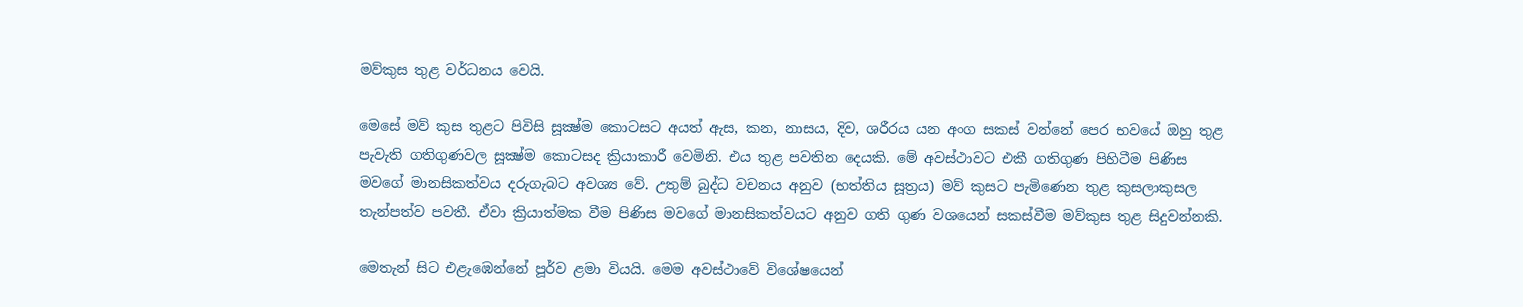මව්කුස තුළ වර්ධනය වෙයි.

මෙසේ මව් කුස තුළට පිවිසි සූක්‍ෂ්ම කොටසට අයත් ඇස, කන, නාසය, දිව, ශරීරය යන අංග සකස්‌ වන්නේ පෙර භවයේ ඔහු තුළ පැවැති ගතිගුණවල සූක්‍ෂ්ම කොටසද ක්‍රියාකාරී වෙමිනි. එය තුළ පවතින දෙයකි. මේ අවස්‌ථාවට එකී ගතිගුණ පිහිටීම පිණිස මවගේ මානසිකත්වය දරුගැබට අවශ්‍ය වේ. උතුම් බුද්ධ වචනය අනුව (භත්තිය සූත්‍රය) මව් කුසට පැමිණෙන තුළ කුසලාකුසල තැන්පත්ව පවතී. ඒවා ක්‍රියාත්මක වීම පිණිස මවගේ මානසිකත්වයට අනුව ගති ගුණ වශයෙන් සකස්‌වීම මව්කුස තුළ සිදුවන්නකි.

මෙතැන් සිට එළැඹෙන්නේ පූර්ව ළමා වියයි. මෙම අවස්‌ථාවේ විශේෂයෙන්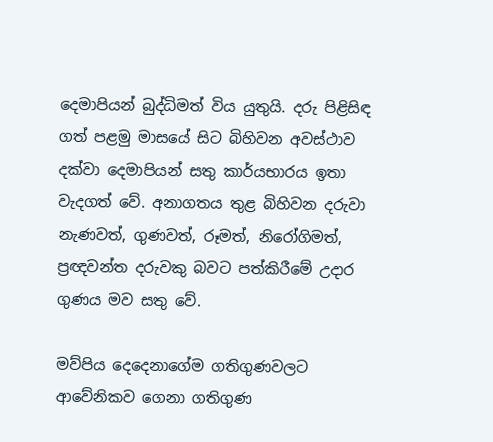දෙමාපියන් බුද්ධිමත් විය යුතුයි. දරු පිළිසිඳ ගත් පළමු මාසයේ සිට බිහිවන අවස්‌ථාව දක්‌වා දෙමාපියන් සතු කාර්යභාරය ඉතා වැදගත් වේ. අනාගතය තුළ බිහිවන දරුවා නැණවත්, ගුණවත්, රූමත්, නිරෝගිමත්, ප්‍රඥවන්ත දරුවකු බවට පත්කිරීමේ උදාර ගුණය මව සතු වේ.

මව්පිය දෙදෙනාගේම ගතිගුණවලට ආවේනිකව ගෙනා ගතිගුණ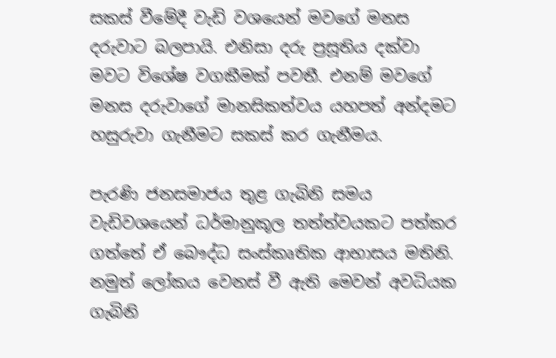සකස්‌ වීමේදී වැඩි වශයෙන් මවගේ මනස දරුවාට බලපායි. එනිසා දරු ප්‍රසූතිය දක්‌වා මවට විශේෂ වගකීමක්‌ පවතී. එනම් මවගේ මනස දරුවාගේ මානසිකත්වය යහපත් අන්දමට හසුරුවා ගැනීමට සකස්‌ කර ගැනීමය.

පැරණි ජනසමාජය තුළ ගැබිනි සමය වැඩිවශයෙන් ධර්මානුකූල තත්ත්වයකට පත්කර ගත්තේ ඒ බෞද්ධ සංස්‌කෘතික ආභාසය මතිනි. නමුත් ලෝකය වෙනස්‌ වී ඇති මෙවන් අවධියක ගැබිනි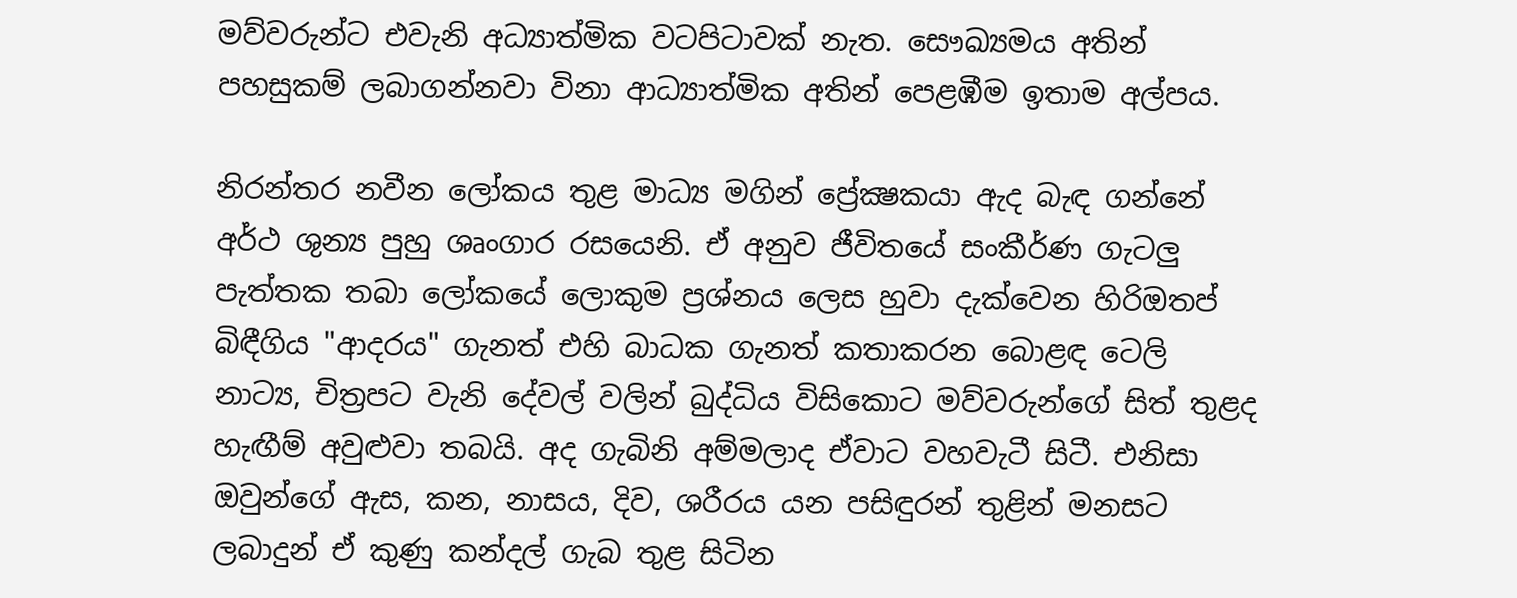මව්වරුන්ට එවැනි අධ්‍යාත්මික වටපිටාවක්‌ නැත. සෞඛ්‍යමය අතින් පහසුකම් ලබාගන්නවා විනා ආධ්‍යාත්මික අතින් පෙළඹීම ඉතාම අල්පය.

නිරන්තර නවීන ලෝකය තුළ මාධ්‍ය මගින් ප්‍රේක්‍ෂකයා ඇද බැඳ ගන්නේ අර්ථ ශුන්‍ය පුහු ශෘංගාර රසයෙනි. ඒ අනුව ජීවිතයේ සංකීර්ණ ගැටලු පැත්තක තබා ලෝකයේ ලොකුම ප්‍රශ්නය ලෙස හුවා දැක්‌වෙන හිරිඔතප් බිඳීගිය "ආදරය" ගැනත් එහි බාධක ගැනත් කතාකරන බොළඳ ටෙලි නාට්‍ය, චිත්‍රපට වැනි දේවල් වලින් බුද්ධිය විසිකොට මව්වරුන්ගේ සිත් තුළද හැඟීම් අවුළුවා තබයි. අද ගැබිනි අම්මලාද ඒවාට වහවැටී සිටී. එනිසා ඔවුන්ගේ ඇස, කන, නාසය, දිව, ශරීරය යන පසිඳුරන් තුළින් මනසට ලබාදුන් ඒ කුණු කන්දල් ගැබ තුළ සිටින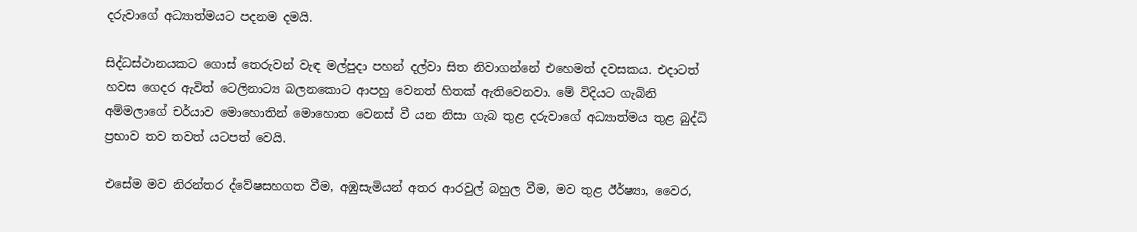දරුවාගේ අධ්‍යාත්මයට පදනම දමයි.

සිද්ධස්‌ථානයකට ගොස්‌ තෙරුවන් වැඳ මල්පුදා පහන් දල්වා සිත නිවාගන්නේ එහෙමත් දවසකය. එදාටත් හවස ගෙදර ඇවිත් ටෙලිනාට්‍ය බලනකොට ආපහු වෙනත් හිතක්‌ ඇතිවෙනවා. මේ විදියට ගැබිනි අම්මලාගේ චර්යාව මොහොතින් මොහොත වෙනස්‌ වී යන නිසා ගැබ තුළ දරුවාගේ අධ්‍යාත්මය තුළ බුද්ධි ප්‍රභාව තව තවත් යටපත් වෙයි.

එසේම මව නිරන්තර ද්වේෂසහගත වීම, අඹුසැමියන් අතර ආරවුල් බහුල වීම, මව තුළ ඊර්ෂ්‍යා, වෛර,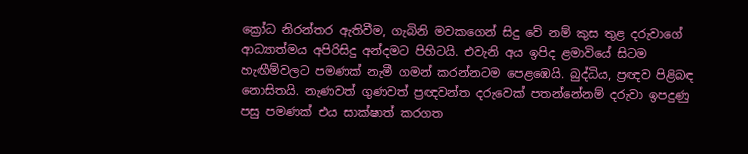ක්‍රෝධ නිරන්තර ඇතිවීම, ගැබිනි මවකගෙන් සිදු වේ නම් කුස තුළ දරුවාගේ ආධ්‍යාත්මය අපිරිසිදු අන්දමට පිහිටයි. එවැනි අය ඉපිද ළමාවියේ සිටම හැඟීම්වලට පමණක්‌ නැමී ගමන් කරන්නටම පෙළඹෙයි. බුද්ධිය, ප්‍රඥව පිළිබඳ නොසිතයි. නැණවත් ගුණවත් ප්‍රඥවන්ත දරුවෙක්‌ පතන්නේනම් දරුවා ඉපදුණු පසු පමණක්‌ එය සාක්‌ෂාත් කරගත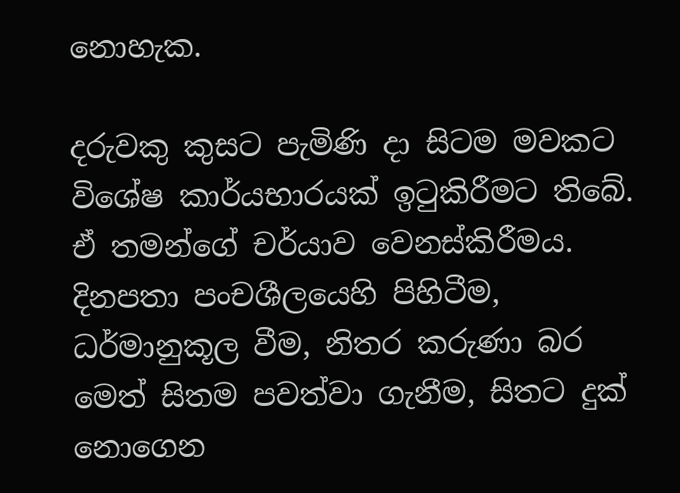නොහැක.

දරුවකු කුසට පැමිණි දා සිටම මවකට විශේෂ කාර්යභාරයක්‌ ඉටුකිරීමට තිබේ. ඒ තමන්ගේ චර්යාව වෙනස්‌කිරීමය. දිනපතා පංචශීලයෙහි පිහිටීම, ධර්මානුකූල වීම, නිතර කරුණා බර මෙත් සිතම පවත්වා ගැනීම, සිතට දුක්‌ නොගෙන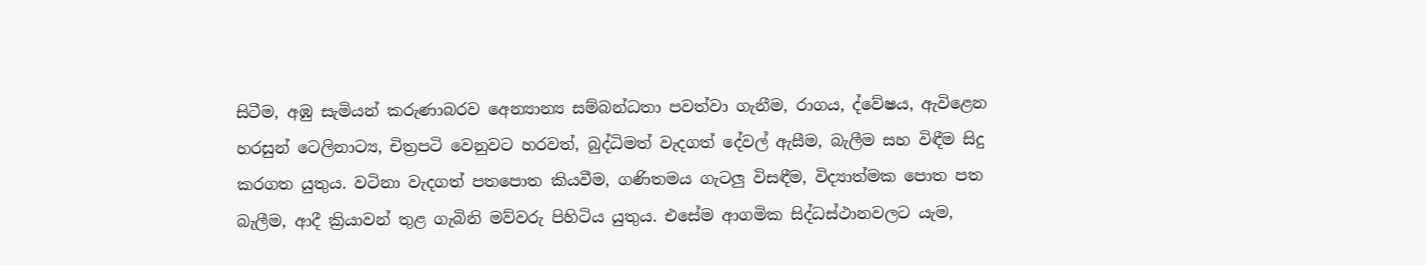සිටීම, අඹු සැමියන් කරුණාබරව අෙන්‍යාන්‍ය සම්බන්ධතා පවත්වා ගැනීම, රාගය, ද්වේෂය, ඇවිළෙන හරසුන් ටෙලිනාට්‍ය, චිත්‍රපටි වෙනුවට හරවත්, බුද්ධිමත් වැදගත් දේවල් ඇසීම, බැලීම සහ විඳීම සිදු කරගත යුතුය. වටිනා වැදගත් පතපොත කියවීම, ගණිතමය ගැටලු විසඳීම, විද්‍යාත්මක පොත පත බැලීම, ආදී ක්‍රියාවන් තුළ ගැබිනි මව්වරු පිහිටිය යුතුය. එසේම ආගමික සිද්ධස්‌ථානවලට යැම,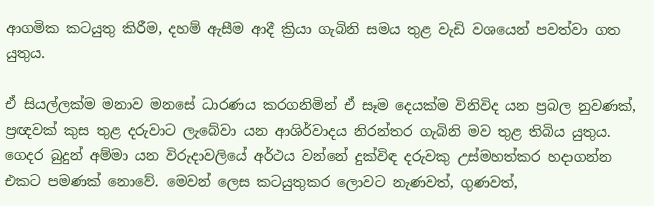ආගමික කටයුතු කිරීම, දහම් ඇසීම ආදී ක්‍රියා ගැබිනි සමය තුළ වැඩි වශයෙන් පවත්වා ගත යුතුය.

ඒ සියල්ලක්‌ම මනාව මනසේ ධාරණය කරගනිමින් ඒ සෑම දෙයක්‌ම විනිවිද යන ප්‍රබල නුවණක්‌, ප්‍රඥවක්‌ කුස තුළ දරුවාට ලැබේවා යන ආශිර්වාදය නිරන්තර ගැබිනි මව තුළ තිබිය යුතුය. ගෙදර බුදුන් අම්මා යන විරුදාවලියේ අර්ථය වන්නේ දුක්‌විඳ දරුවකු උස්‌මහත්කර හදාගන්න එකට පමණක්‌ නොවේ. මෙවන් ලෙස කටයුතුකර ලොවට නැණවත්, ගුණවත්,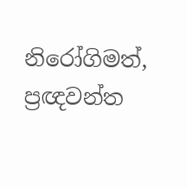නිරෝගිමත්, ප්‍රඥවන්ත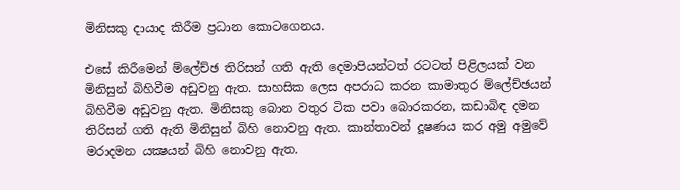මිනිසකු දායාද කිරීම ප්‍රධාන කොටගෙනය.

එසේ කිරීමෙන් ම්ලේච්ඡ තිරිසන් ගති ඇති දෙමාපියන්ටත් රටටත් පිළිලයක්‌ වන මිනිසුන් බිහිවීම අඩුවනු ඇත. සාහසික ලෙස අපරාධ කරන කාමාතුර ම්ලේච්ඡයන් බිහිවීම අඩුවනු ඇත. මිනිසකු බොන වතුර ටික පවා බොරකරන, කඩාබිඳ දමන තිරිසන් ගති ඇති මිනිසුන් බිහි නොවනු ඇත. කාන්තාවන් දූෂණය කර අමු අමුවේ මරාදමන යක්‍ෂයන් බිහි නොවනු ඇත.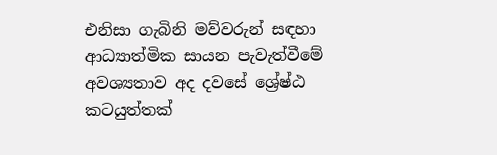එනිසා ගැබිනි මව්වරුන් සඳහා ආධ්‍යාත්මික සායන පැවැත්වීමේ අවශ්‍යතාව අද දවසේ ශ්‍රේෂ්ඨ කටයුත්තක්‌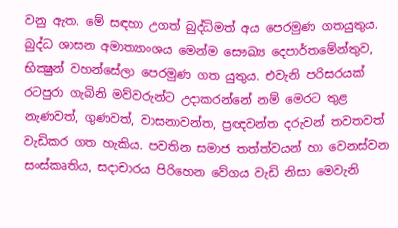වනු ඇත. මේ සඳහා උගත් බුද්ධිමත් අය පෙරමුණ ගතයුතුය. බුද්ධ ශාසන අමාත්‍යාංශය මෙන්ම සෞඛ්‍ය දෙපාර්තමේන්තුව, භික්‍ෂුන් වහන්සේලා පෙරමුණ ගත යුතුය. එවැනි පරිසරයක්‌ රටපුරා ගැබිනි මව්වරුන්ට උදාකරන්නේ නම් මෙරට තුළ නැණවත්, ගුණවත්, වාසනාවන්ත, ප්‍රඥවන්ත දරුවන් තවතවත් වැඩිකර ගත හැකිය. පවතින සමාජ තත්ත්වයන් හා වෙනස්‌වන සංස්‌කෘතිය, සදාචාරය පිරිහෙන වේගය වැඩි නිසා මෙවැනි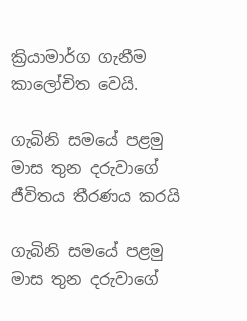ක්‍රියාමාර්ග ගැනීම කාලෝචිත වෙයි.

ගැබිනි සමයේ පළමු මාස තුන දරුවාගේ ජීවිතය තීරණය කරයි

ගැබිනි සමයේ පළමු මාස තුන දරුවාගේ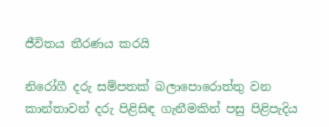ජීවිතය තීරණය කරයි

නිරෝගී දරු සම්පතක්‌ බලාපොරොත්තු වන කාන්තාවන් දරු පිළිසිඳ ගැනීමකින් පසු පිළිපැදිය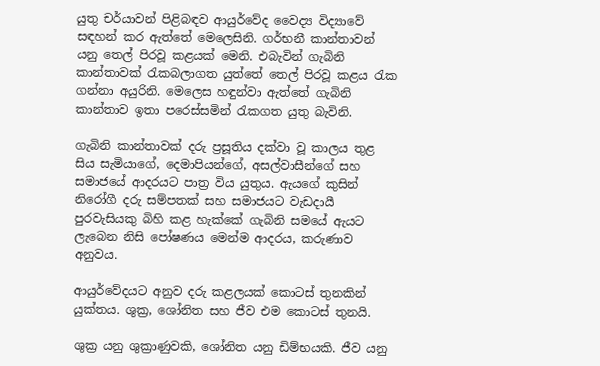යුතු චර්යාවන් පිළිබඳව ආයුර්වේද වෛද්‍ය විද්‍යාවේ සඳහන් කර ඇත්තේ මෙලෙසිනි. ගර්භනී කාන්තාවන් යනු තෙල් පිරවූ කළයක්‌ මෙනි. එබැවින් ගැබිනි කාන්තාවක්‌ රැකබලාගත යුත්තේ තෙල් පිරවූ කළය රැක ගන්නා අයුරිනි. මෙලෙස හඳුන්වා ඇත්තේ ගැබිනි කාන්තාව ඉතා පරෙස්‌සමින් රැකගත යුතු බැවිනි.

ගැබිනි කාන්තාවක්‌ දරු ප්‍රසූතිය දක්‌වා වූ කාලය තුළ සිය සැමියාගේ, දෙමාපියන්ගේ, අසල්වාසීන්ගේ සහ සමාජයේ ආදරයට පාත්‍ර විය යුතුය. ඇයගේ කුසින් නිරෝගී දරු සම්පතක්‌ සහ සමාජයට වැඩදායී පුරවැසියකු බිහි කළ හැක්‌කේ ගැබිනි සමයේ ඇයට ලැබෙන නිසි පෝෂණය මෙන්ම ආදරය, කරුණාව අනුවය.

ආයුර්වේදයට අනුව දරු කළලයක්‌ කොටස්‌ තුනකින් යුක්‌තය. ශුක්‍ර, ශෝනිත සහ ජීව එම කොටස්‌ තුනයි.

ශුක්‍ර යනු ශුක්‍රාණුවකි, ශෝනිත යනු ඩිම්භයකි. ජීව යනු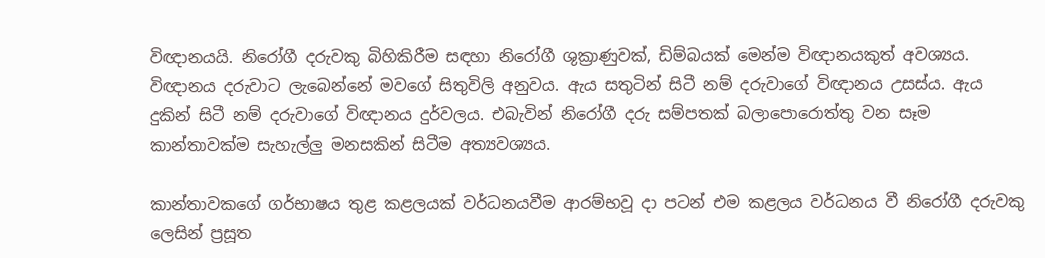විඥානයයි. නිරෝගී දරුවකු බිහිකිරීම සඳහා නිරෝගී ශුක්‍රාණුවක්‌, ඩිම්බයක්‌ මෙන්ම විඥානයකුත් අවශ්‍යය. විඥානය දරුවාට ලැබෙන්නේ මවගේ සිතුවිලි අනුවය. ඇය සතුටින් සිටී නම් දරුවාගේ විඥානය උසස්‌ය. ඇය දුකින් සිටී නම් දරුවාගේ විඥානය දුර්වලය. එබැවින් නිරෝගී දරු සම්පතක්‌ බලාපොරොත්තු වන සෑම කාන්තාවක්‌ම සැහැල්ලු මනසකින් සිටීම අත්‍යවශ්‍යය.

කාන්තාවකගේ ගර්භාෂය තුළ කළලයක්‌ වර්ධනයවීම ආරම්භවූ දා පටන් එම කළලය වර්ධනය වී නිරෝගී දරුවකු ලෙසින් ප්‍රසූත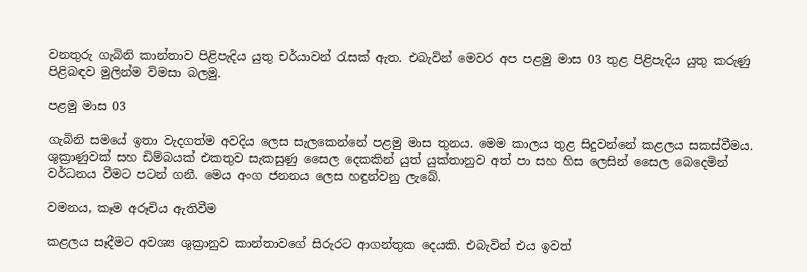වනතුරු ගැබිනි කාන්තාව පිළිපැදිය යුතු චර්යාවන් රැසක්‌ ඇත. එබැවින් මෙවර අප පළමු මාස 03 තුළ පිළිපැදිය යුතු කරුණු පිළිබඳව මුලින්ම විමසා බලමු.

පළමු මාස 03

ගැබිනි සමයේ ඉතා වැදගත්ම අවදිය ලෙස සැලකෙන්නේ පළමු මාස තුනය. මෙම කාලය තුළ සිදුවන්නේ කළලය සකස්‌වීමය. ශුක්‍රාණුවක්‌ සහ ඩිම්බයක්‌ එකතුව සැකසුණු සෛල දෙකකින් යුත් යුක්‌තානුව අත් පා සහ හිස ලෙසින් සෛල බෙදෙමින් වර්ධනය වීමට පටන් ගනී. මෙය අංග ජනනය ලෙස හඳුන්වනු ලැබේ.

වමනය, කෑම අරූචිය ඇතිවීම

කළලය සෑදීමට අවශ්‍ය ශුක්‍රානුව කාන්තාවගේ සිරුරට ආගන්තුක දෙයකි. එබැවින් එය ඉවත්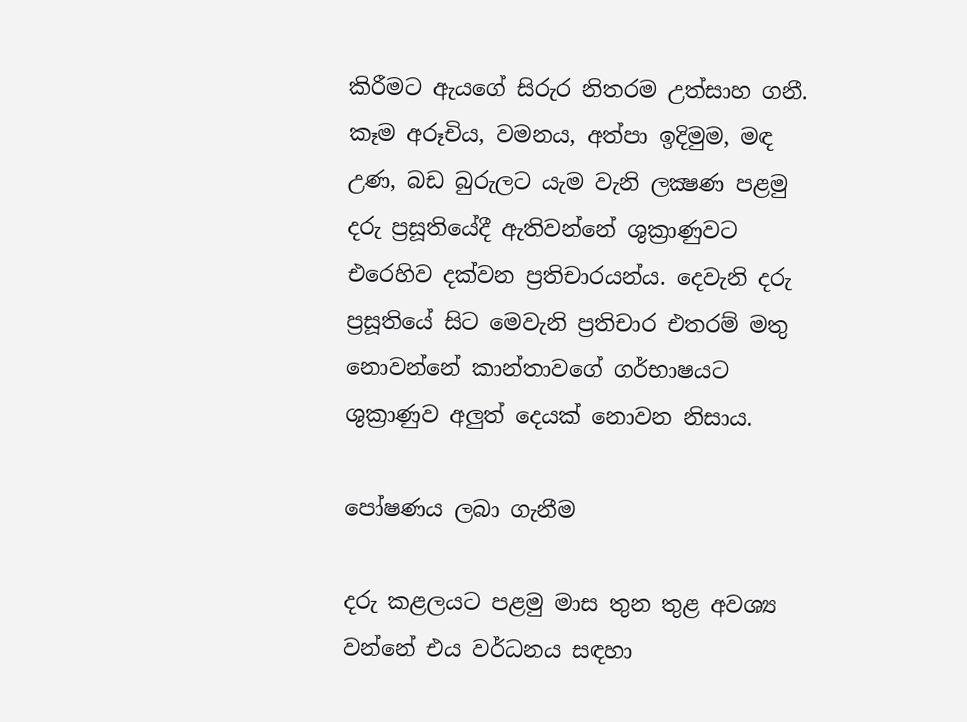කිරීමට ඇයගේ සිරුර නිතරම උත්සාහ ගනී. කෑම අරූචිය, වමනය, අත්පා ඉදිමුම, මඳ උණ, බඩ බුරුලට යැම වැනි ලක්‍ෂණ පළමු දරු ප්‍රසූතියේදී ඇතිවන්නේ ශුක්‍රාණුවට එරෙහිව දක්‌වන ප්‍රතිචාරයන්ය. දෙවැනි දරු ප්‍රසූතියේ සිට මෙවැනි ප්‍රතිචාර එතරම් මතු නොවන්නේ කාන්තාවගේ ගර්භාෂයට ශුක්‍රාණුව අලුත් දෙයක්‌ නොවන නිසාය.

පෝෂණය ලබා ගැනීම

දරු කළලයට පළමු මාස තුන තුළ අවශ්‍ය වන්නේ එය වර්ධනය සඳහා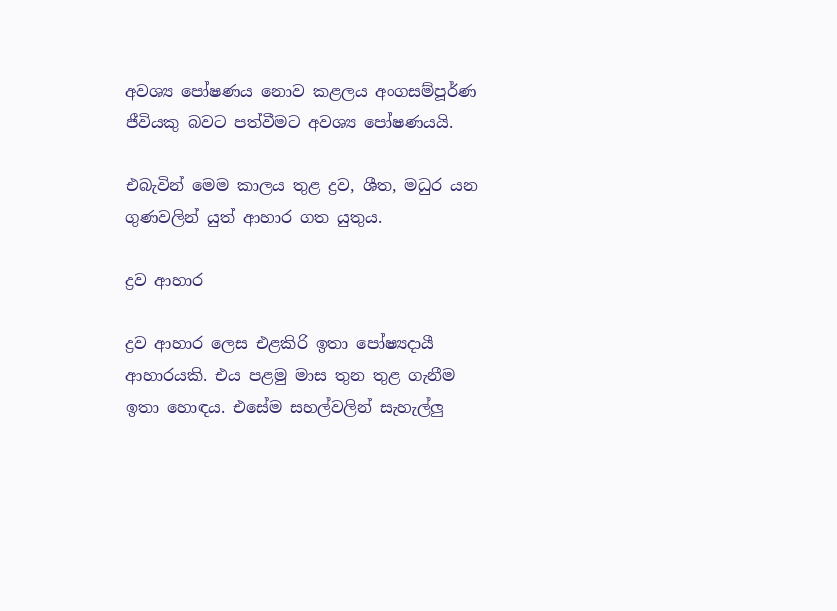අවශ්‍ය පෝෂණය නොව කළලය අංගසම්පූර්ණ ජීවියකු බවට පත්වීමට අවශ්‍ය පෝෂණයයි.

එබැවින් මෙම කාලය තුළ ද්‍රව, ශීත, මධුර යන ගුණවලින් යුත් ආහාර ගත යුතුය.

ද්‍රව ආහාර

ද්‍රව ආහාර ලෙස එළකිරි ඉතා පෝෂ්‍යදායී ආහාරයකි. එය පළමු මාස තුන තුළ ගැනීම ඉතා හොඳය. එසේම සහල්වලින් සැහැල්ලු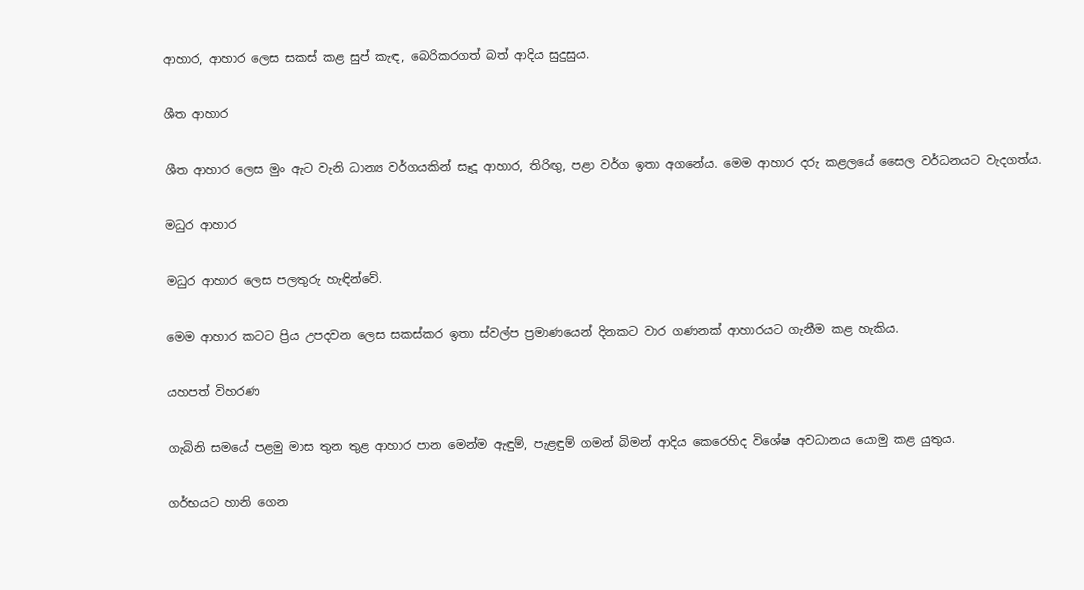ආහාර, ආහාර ලෙස සකස්‌ කළ සුප් කැඳ, බෙරිකරගත් බත් ආදිය සුදුසුය.

ශීත ආහාර

ශීත ආහාර ලෙස මුං ඇට වැනි ධාන්‍ය වර්ගයකින් සෑදූ ආහාර, තිරිඟු, පළා වර්ග ඉතා අගනේය. මෙම ආහාර දරු කළලයේ සෛල වර්ධනයට වැදගත්ය.

මධුර ආහාර

මධුර ආහාර ලෙස පලතුරු හැඳින්වේ.

මෙම ආහාර කටට ප්‍රිය උපදවන ලෙස සකස්‌කර ඉතා ස්‌වල්ප ප්‍රමාණයෙන් දිනකට වාර ගණනක්‌ ආහාරයට ගැනීම කළ හැකිය.

යහපත් විහරණ

ගැබිනි සමයේ පළමු මාස තුන තුළ ආහාර පාන මෙන්ම ඇඳුම්, පැළඳුම් ගමන් බිමන් ආදිය කෙරෙහිද විශේෂ අවධානය යොමු කළ යුතුය.

ගර්භයට හානි ගෙන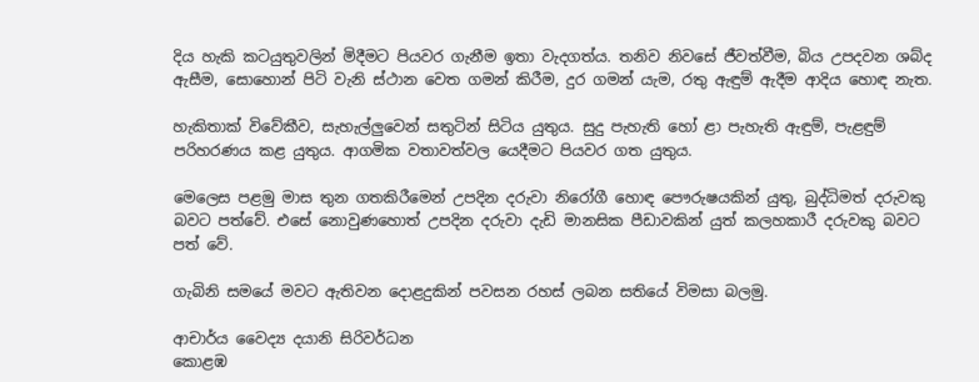දිය හැකි කටයුතුවලින් මිදීමට පියවර ගැනීම ඉතා වැදගත්ය. තනිව නිවසේ ජීවත්වීම, බිය උපදවන ශබ්ද ඇසීම, සොහොන් පිටි වැනි ස්‌ථාන වෙත ගමන් කිරීම, දුර ගමන් යැම, රතු ඇඳුම් ඇදීම ආදිය හොඳ නැත.

හැකිතාක්‌ විවේකීව, සැහැල්ලුවෙන් සතුටින් සිටිය යුතුය. සුදු පැහැති හෝ ළා පැහැති ඇඳුම්, පැළඳුම් පරිහරණය කළ යුතුය. ආගමික වතාවත්වල යෙදීමට පියවර ගත යුතුය.

මෙලෙස පළමු මාස තුන ගතකිරීමෙන් උපදින දරුවා නිරෝගී හොඳ පෞරුෂයකින් යුතු, බුද්ධිමත් දරුවකු බවට පත්වේ. එසේ නොවුණහොත් උපදින දරුවා දැඩි මානසික පීඩාවකින් යුත් කලහකාරී දරුවකු බවට පත් වේ.

ගැබිනි සමයේ මවට ඇතිවන දොළදුකින් පවසන රහස්‌ ලබන සතියේ විමසා බලමු.

ආචාර්ය වෛද්‍ය දයානි සිරිවර්ධන
කොළඹ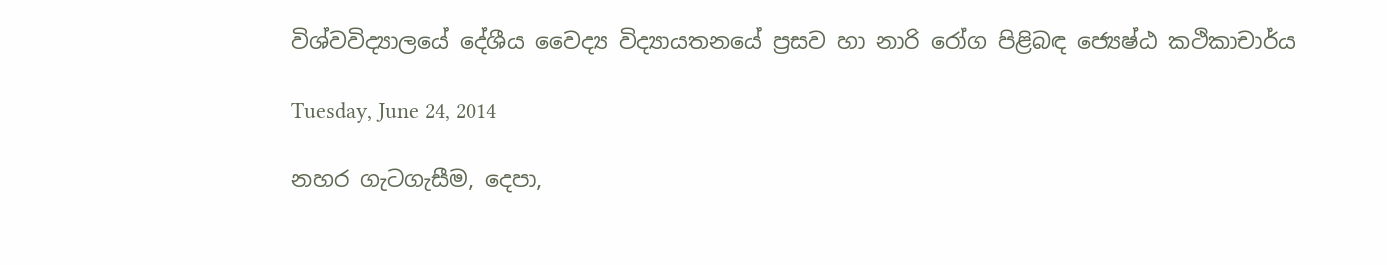විශ්වවිද්‍යාලයේ දේශීය වෛද්‍ය විද්‍යායතනයේ ප්‍රසව හා නාරි රෝග පිළිබඳ ජ්‍යෙෂ්ඨ කථිකාචාර්ය

Tuesday, June 24, 2014

නහර ගැටගැසීම, දෙපා,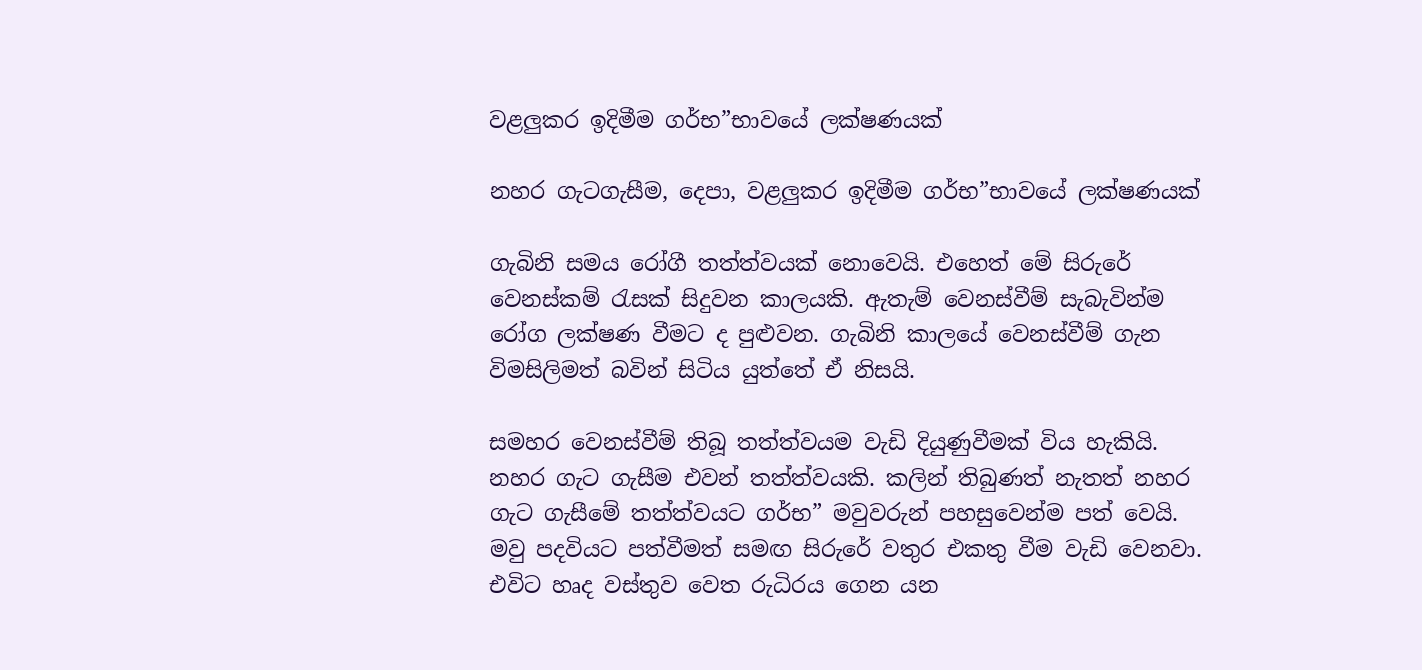වළලුකර ඉදිමීම ගර්භ”භාවයේ ලක්ෂණයක්

නහර ගැටගැසීම, දෙපා, වළලුකර ඉදිමීම ගර්භ”භාවයේ ලක්ෂණයක්

ගැබිනි සමය රෝගී තත්ත්වයක් නොවෙයි. එහෙත් මේ සිරුරේ වෙනස්කම් රැසක් සිදුවන කාලයකි. ඇතැම් වෙනස්වීම් සැබැවින්ම රෝග ලක්ෂණ වීමට ද පුළුවන. ගැබිනි කාලයේ වෙනස්වීම් ගැන විමසිලිමත් බවින් සිටිය යුත්තේ ඒ නිසයි.

සමහර වෙනස්වීම් තිබූ තත්ත්වයම වැඩි දියුණුවීමක් විය හැකියි. නහර ගැට ගැසීම එවන් තත්ත්වයකි. කලින් තිබුණත් නැතත් නහර ගැට ගැසීමේ තත්ත්වයට ගර්භ” මවුවරුන් පහසුවෙන්ම පත් වෙයි. මවු පදවියට පත්වීමත් සමඟ සිරුරේ වතුර එකතු වීම වැඩි වෙනවා. එවිට හෘද වස්තුව වෙත රුධිරය ගෙන යන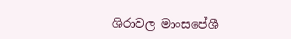ශිරාවල මාංසපේශී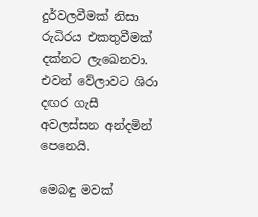දුර්වලවීමක් නිසා රුධිරය එකතුවීමක් දක්නට ලැඛෙනවා. එවන් වේලාවට ශිරා දඟර ගැසී අවලස්සන අන්දමින් පෙනෙයි.

මෙබඳු මවක්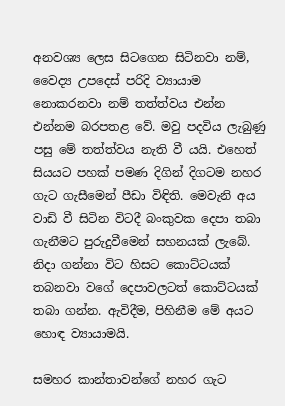අනවශ්‍ය ලෙස සිටගෙන සිටිනවා නම්, වෛද්‍ය උපදෙස් පරිදි ව්‍යායාම නොකරනවා නම් තත්ත්වය එන්න එන්නම බරපතළ වේ. මවු පදවිය ලැබුණු පසු මේ තත්ත්වය නැති වී යයි. එහෙත් සියයට පහක් පමණ දිගින් දිගටම නහර ගැට ගැසීමෙන් පීඩා විඳිති. මෙවැනි අය වාඩි වී සිටින විටදී බංකුවක දෙපා තබා ගැනීමට පුරුදුවීමෙන් සහනයක් ලැබේ. නිදා ගන්නා විට හිසට කොට්ටයක් තබනවා වගේ දෙපාවලටත් කොට්ටයක් තබා ගන්න. ඇවිදීම, පිහිනීම මේ අයට හොඳ ව්‍යායාමයි.

සමහර කාන්තාවන්ගේ නහර ගැට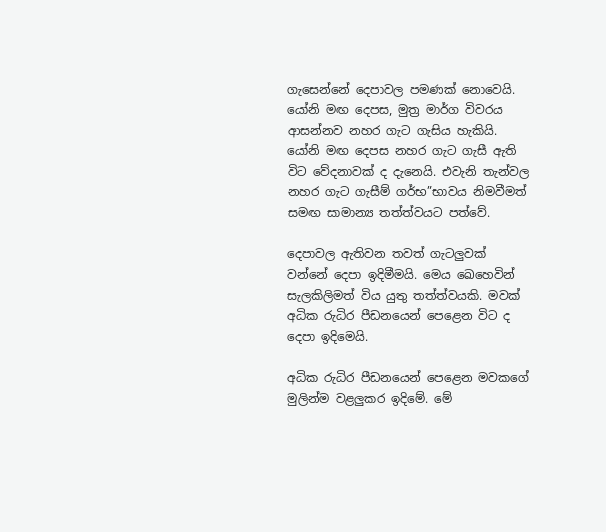ගැසෙන්නේ දෙපාවල පමණක් නොවෙයි. යෝනි මඟ දෙපස, මුත්‍ර මාර්ග විවරය ආසන්නව නහර ගැට ගැසිය හැකියි. යෝනි මඟ දෙපස නහර ගැට ගැසී ඇති විට වේදනාවක් ද දැනෙයි. එවැනි තැන්වල නහර ගැට ගැසීම් ගර්භ”භාවය නිමවීමත් සමඟ සාමාන්‍ය තත්ත්වයට පත්වේ.

දෙපාවල ඇතිවන තවත් ගැටලුවක් වන්නේ දෙපා ඉදිමීමයි. මෙය ඛෙහෙවින් සැලකිලිමත් විය යුතු තත්ත්වයකි. මවක් අධික රුධිර පීඩනයෙන් පෙළෙන විට ද දෙපා ඉදිමෙයි.

අධික රුධිර පීඩනයෙන් පෙළෙන මවකගේ මුලින්ම වළලුකර ඉදිමේ. මේ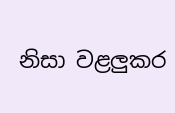නිසා වළලුකර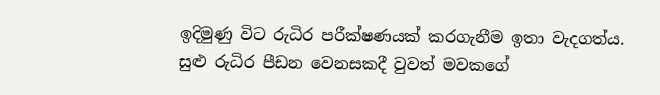ඉදිමුණු විට රුධිර පරීක්ෂණයක් කරගැනීම ඉතා වැදගත්ය. සුළු රුධිර පීඩන වෙනසකදී වුවත් මවකගේ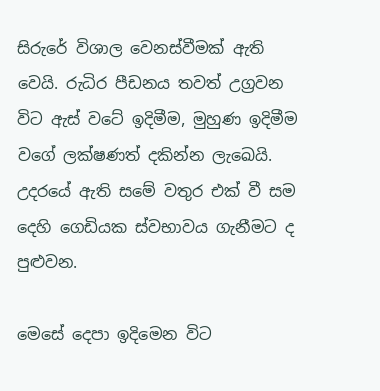සිරුරේ විශාල වෙනස්වීමක් ඇති වෙයි. රුධිර පීඩනය තවත් උග්‍රවන විට ඇස් වටේ ඉදිමීම, මුහුණ ඉදිමීම වගේ ලක්ෂණත් දකින්න ලැඛෙයි. උදරයේ ඇති සමේ වතුර එක් වී සම දෙහි ගෙඩියක ස්වභාවය ගැනීමට ද පුළුවන.

මෙසේ දෙපා ඉදිමෙන විට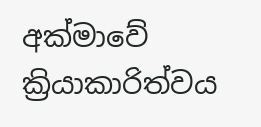අක්මාවේ ක්‍රියාකාරිත්වය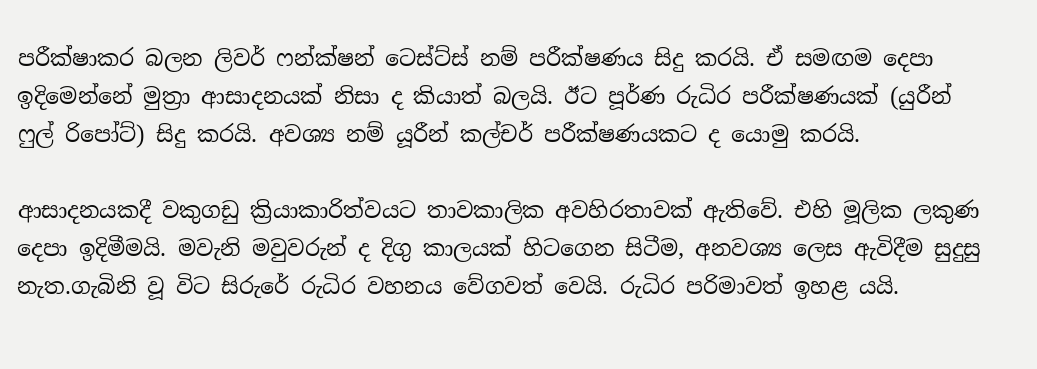පරීක්ෂාකර බලන ලිවර් ෆන්ක්ෂන් ටෙස්ට්ස් නම් පරීක්ෂණය සිදු කරයි. ඒ සමඟම දෙපා ඉදිමෙන්නේ මුත්‍රා ආසාදනයක් නිසා ද කියාත් බලයි. ඊට පූර්ණ රුධිර පරීක්ෂණයක් (යුරීන් ෆුල් රිපෝට්) සිදු කරයි. අවශ්‍ය නම් යූරීන් කල්චර් පරීක්ෂණයකට ද යොමු කරයි.

ආසාදනයකදී වකුගඩු ක්‍රියාකාරිත්වයට තාවකාලික අවහිරතාවක් ඇතිවේ. එහි මූලික ලකුණ දෙපා ඉදිමීමයි. මවැනි මවුවරුන් ද දිගු කාලයක් හිටගෙන සිටීම, අනවශ්‍ය ලෙස ඇවිදීම සුදුසු නැත.ගැබිනි වූ විට සිරුරේ රුධිර වහනය වේගවත් වෙයි. රුධිර පරිමාවත් ඉහළ යයි.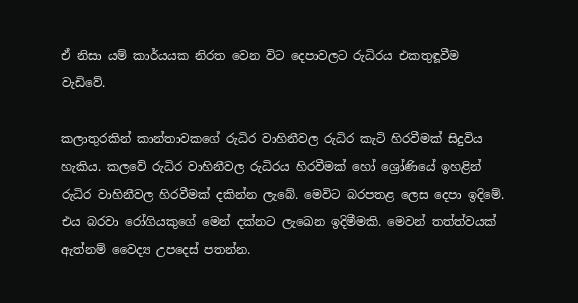ඒ නිසා යම් කාර්යයක නිරත වෙන විට දෙපාවලට රුධිරය එකතුඳූවීම වැඩිවේ.

කලාතුරකින් කාන්තාවකගේ රුධිර වාහිනීවල රුධිර කැටි හිරවීමක් සිදුවිය හැකිය. කලවේ රුධිර වාහිනීවල රුධිරය හිරවීමක් හෝ ශ්‍රෝණියේ ඉහළින් රුධිර වාහිනීවල හිරවීමක් දකින්න ලැබේ. මෙවිට බරපතළ ලෙස දෙපා ඉදිමේ. එය බරවා රෝගියකුගේ මෙන් දක්නට ලැඛෙන ඉදිමීමකි. මෙවන් තත්ත්වයක් ඇත්නම් වෛද්‍ය උපදෙස් පතන්න.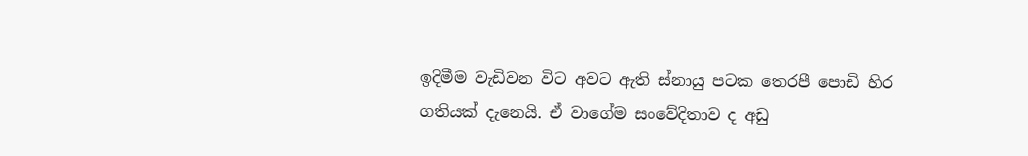ඉදිමීම වැඩිවන විට අවට ඇති ස්නායු පටක තෙරපී පොඩි හිර ගතියක් දැනෙයි. ඒ වාගේම සංවේදිතාව ද අඩු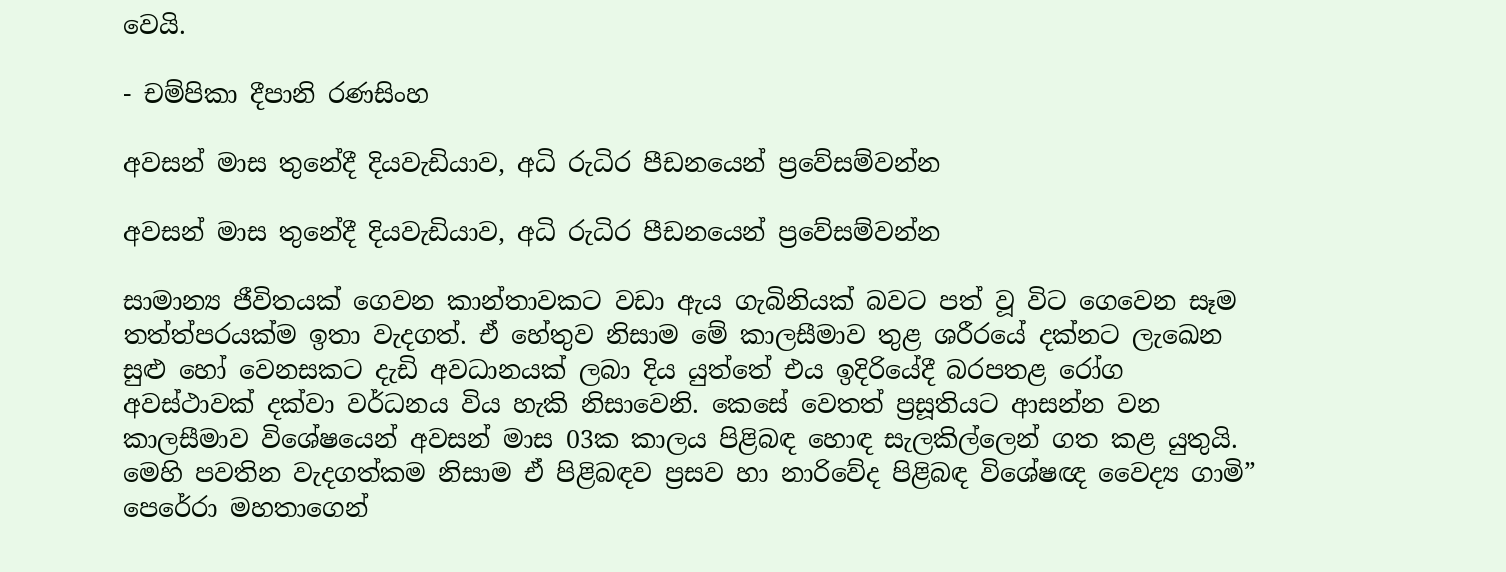වෙයි.

- චම්පිකා දීපානි රණසිංහ

අවසන් මාස තුනේදී දියවැඩියාව, අධි රුධිර පීඩනයෙන් ප්‍රවේසම්වන්න

අවසන් මාස තුනේදී දියවැඩියාව, අධි රුධිර පීඩනයෙන් ප්‍රවේසම්වන්න

සාමාන්‍ය ජීවිතයක් ගෙවන කාන්තාවකට වඩා ඇය ගැබිනියක් බවට පත් වූ විට ගෙවෙන සෑම තත්ත්පරයක්ම ඉතා වැදගත්. ඒ හේතුව නිසාම මේ කාලසීමාව තුළ ශරීරයේ දක්නට ලැඛෙන සුළු හෝ වෙනසකට දැඩි අවධානයක් ලබා දිය යුත්තේ එය ඉදිරියේදී බරපතළ රෝග අවස්ථාවක් දක්වා වර්ධනය විය හැකි නිසාවෙනි. කෙසේ වෙතත් ප්‍රසූතියට ආසන්න වන කාලසීමාව විශේෂයෙන් අවසන් මාස 03ක කාලය පිළිබඳ හොඳ සැලකිල්ලෙන් ගත කළ යුතුයි. මෙහි පවතින වැදගත්කම නිසාම ඒ පිළිබඳව ප්‍රසව හා නාරිවේද පිළිබඳ විශේෂඥ වෛද්‍ය ගාමි” පෙරේරා මහතාගෙන්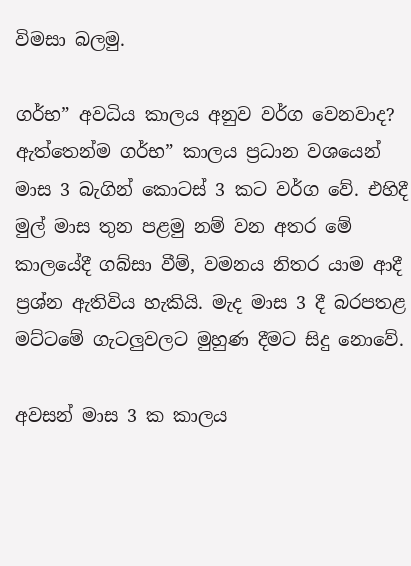විමසා බලමු.

ගර්භ” අවධිය කාලය අනුව වර්ග වෙනවාද?
ඇත්තෙන්ම ගර්භ” කාලය ප්‍රධාන වශයෙන් මාස 3 බැගින් කොටස් 3 කට වර්ග වේ. එහිදී මුල් මාස තුන පළමු නම් වන අතර මේ කාලයේදී ගබ්සා වීම්, වමනය නිතර යාම ආදී ප්‍රශ්න ඇතිවිය හැකියි. මැද මාස 3 දී බරපතළ මට්ටමේ ගැටලුවලට මුහුණ දීමට සිදු නොවේ.

අවසන් මාස 3 ක කාලය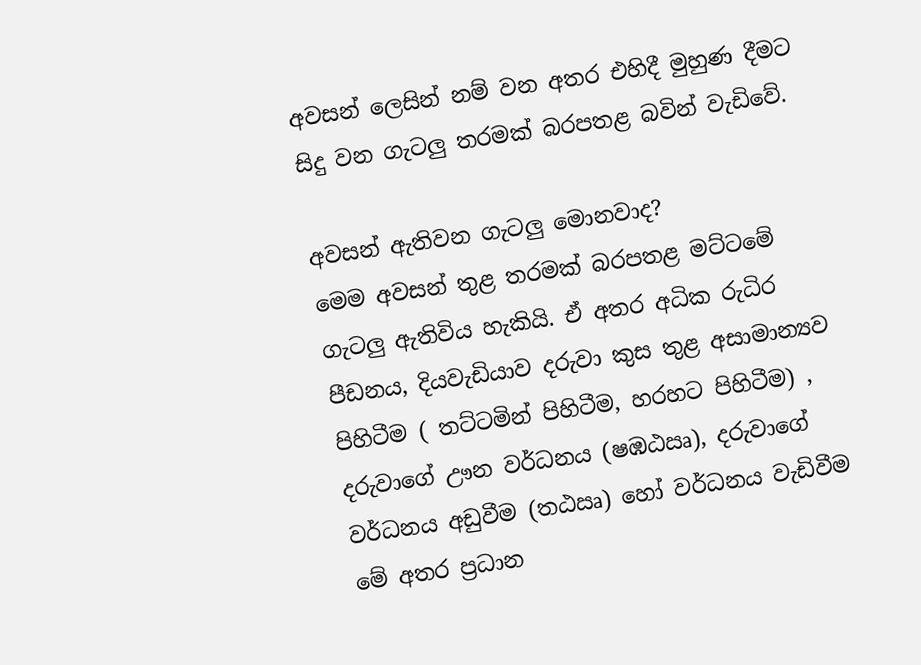අවසන් ලෙසින් නම් වන අතර එහිදී මුහුණ දීමට සිදු වන ගැටලු තරමක් බරපතළ බවින් වැඩිවේ.

අවසන් ඇතිවන ගැටලු මොනවාද?
මෙම අවසන් තුළ තරමක් බරපතළ මට්ටමේ ගැටලු ඇතිවිය හැකියි. ඒ අතර අධික රුධිර පීඩනය, දියවැඩියාව දරුවා කුස තුළ අසාමාන්‍යව පිහිටීම ( තට්ටමින් පිහිටීම, හරහට පිහිටීම) , දරුවාගේ ඌන වර්ධනය (ෂඹඨඍ), දරුවාගේ වර්ධනය අඩුවීම (ත‍ඨඍ) හෝ වර්ධනය වැඩිවීම මේ අතර ප්‍රධාන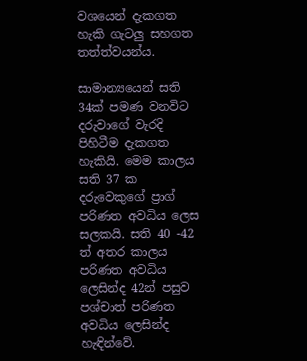වශයෙන් දැකගත හැකි ගැටලු සහගත තත්ත්වයන්ය.

සාමාන්‍යයෙන් සති 34ක් පමණ වනවිට දරුවාගේ වැරදි පිහිටීම දැකගත හැකියි. මෙම කාලය සති 37 ක දරුවෙකුගේ ප්‍රාග් පරිණත අවධිය ලෙස සලකයි. සති 40 -42 ත් අතර කාලය පරිණත අවධිය ලෙසින්ද 42න් පසුව පශ්චාත් පරිණත අවධිය ලෙසින්ද හැඳින්වේ.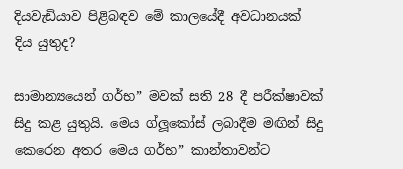දියවැඩියාව පිළිබඳව මේ කාලයේදී අවධානයක් දිය යුතුද?

සාමාන්‍යයෙන් ගර්භ” මවක් සති 28 දී පරීක්ෂාවක් සිදු කළ යුතුයි. මෙය ග්ලූකෝස් ලබාදීම මඟින් සිදු කෙරෙන අතර මෙය ගර්භ” කාන්තාවන්ට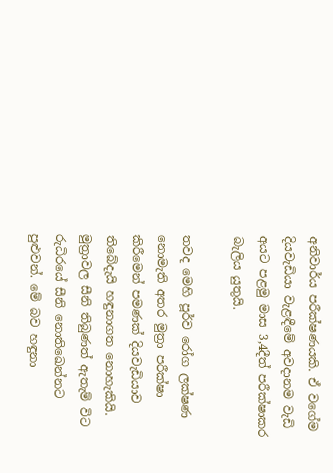අනිවාර්ය පරීක්ෂණයකි. ඒ වගේම දියවැඩියා වැළඳීමේ අවදානම වැඩි අයට පළමු මාස 3,4දීත් පරීක්ෂාකර බැලිය යුතුයි.

තවද මෙහි පූර්ව රෝග ලක්ෂණ නොමැති අතර මුත්‍රා පරීක්ෂා කිරීමෙන් පමණක් දියවැඩියාව තිබේදැයි හඳුනාගත නොහැකියි. මුත්‍රාවල සීනි තිබුණත් ඇතැම් විට රුධිරයේ සීනි නොතිඛෙන්නට පුළුවන්. මේ බව හඳුනා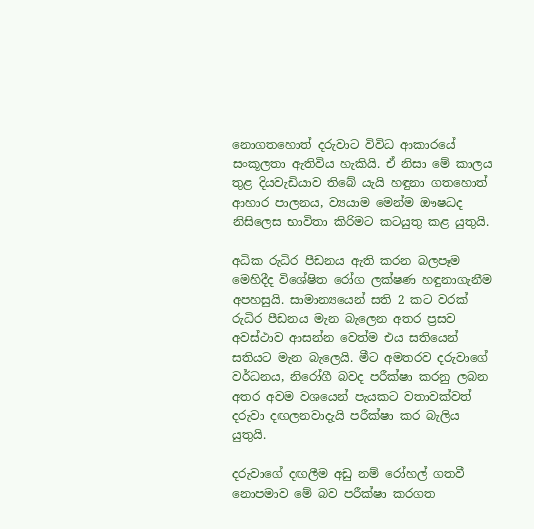නොගතහොත් දරුවාට විවිධ ආකාරයේ සංකූලතා ඇතිවිය හැකියි. ඒ නිසා මේ කාලය තුළ දියවැඩියාව තිබේ යැයි හඳුනා ගතහොත් ආහාර පාලනය, ව්‍යයාම මෙන්ම ඖෂධද නිසිලෙස භාවිතා කිරිමට කටයුතු කළ යුතුයි.

අධික රුධිර පීඩනය ඇති කරන බලපෑම
මෙහිදීද විශේෂිත රෝග ලක්ෂණ හඳුනාගැනීම අපහසුයි. සාමාන්‍යයෙන් සති 2 කට වරක් රුධිර පීඩනය මැන බැලෙන අතර ප්‍රසව අවස්ථාව ආසන්න වෙත්ම එය සතියෙන් සතියට මැන බැලෙයි. මීට අමතරව දරුවාගේ වර්ධනය, නිරෝගී බවද පරීක්ෂා කරනු ලබන අතර අවම වශයෙන් පැයකට වතාවක්වත් දරුවා දඟලනවාදැයි පරීක්ෂා කර බැලිය යුතුයි.

දරුවාගේ දඟලීම අඩු නම් රෝහල් ගතවී නොපමාව මේ බව පරීක්ෂා කරගත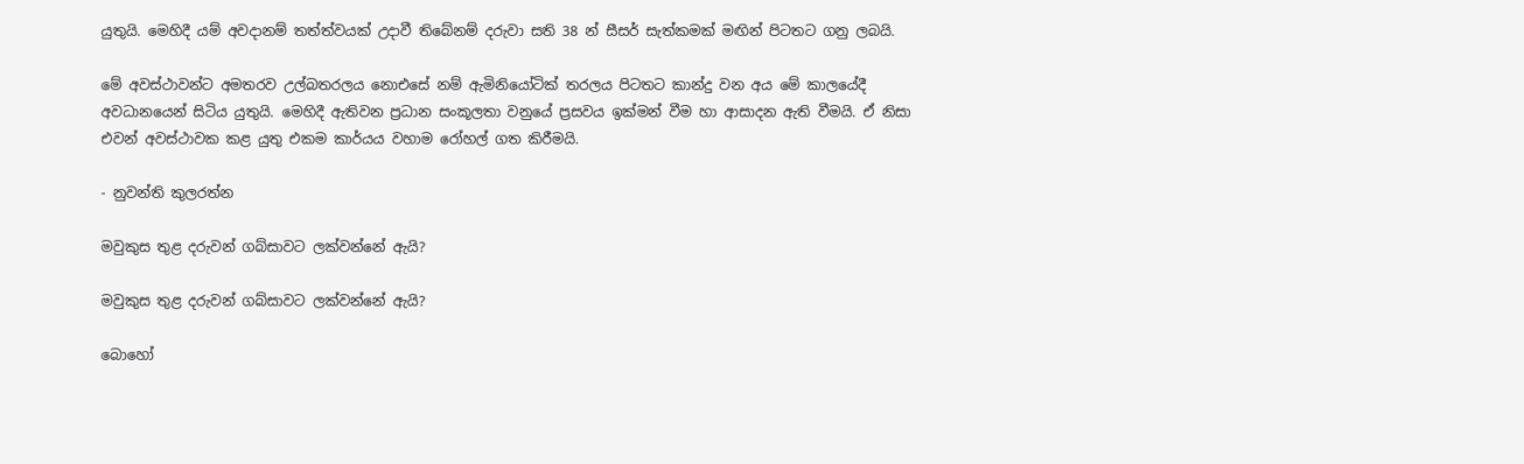යුතුයි. මෙහිදී යම් අවදානම් තත්ත්වයක් උදාවී තිබේනම් දරුවා සති 38 න් සීසර් සැත්කමක් මඟින් පිටතට ගනු ලබයි.

මේ අවස්ථාවන්ට අමතරව උල්බතරලය නොඑසේ නම් ඇමිනියෝටික් තරලය පිටතට කාන්දු වන අය මේ කාලයේදී අවධානයෙන් සිටිය යුතුයි. මෙහිදී ඇතිවන ප්‍රධාන සංකූලතා වනුයේ ප්‍රසවය ඉක්මන් වීම හා ආසාදන ඇති වීමයි. ඒ නිසා එවන් අවස්ථාවක කළ යුතු එකම කාර්යය වහාම රෝහල් ගත කිරීමයි.

- නුවන්ති කුලරත්න

මවුකුස තුළ දරුවන් ගබ්සාවට ලක්වන්නේ ඇයි?

මවුකුස තුළ දරුවන් ගබ්සාවට ලක්වන්නේ ඇයි?

බොහෝ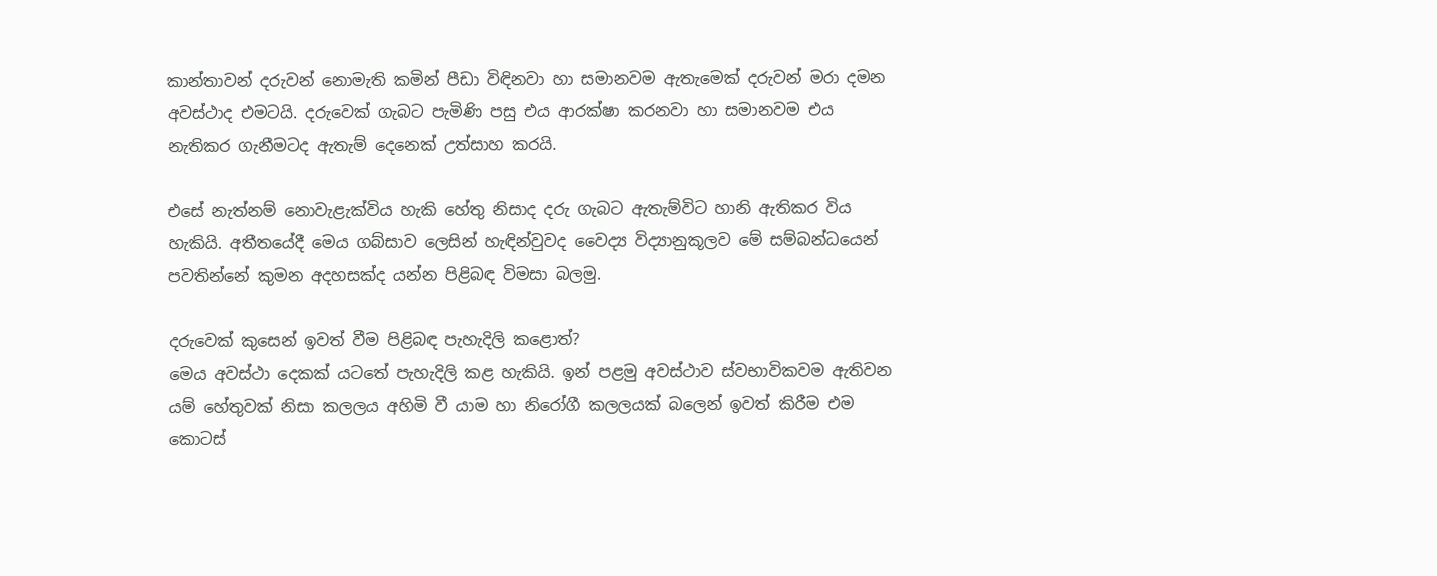කාන්තාවන් දරුවන් නොමැති කමින් පීඩා විඳිනවා හා සමානවම ඇතැමෙක් දරුවන් මරා දමන අවස්ථාද එමටයි. දරුවෙක් ගැබට පැමිණි පසු එය ආරක්ෂා කරනවා හා සමානවම එය නැතිකර ගැනීමටද ඇතැම් දෙනෙක් උත්සාහ කරයි.

එසේ නැත්නම් නොවැළැක්විය හැකි හේතු නිසාද දරු ගැබට ඇතැම්විට හානි ඇතිකර විය හැකියි. අතීතයේදී මෙය ගබ්සාව ලෙසින් හැඳින්වුවද වෛද්‍ය විද්‍යානුකූලව මේ සම්බන්ධයෙන් පවතින්නේ කුමන අදහසක්ද යන්න පිළිබඳ විමසා බලමු.

දරුවෙක් කුසෙන් ඉවත් වීම පිළිබඳ පැහැදිලි කළොත්?
මෙය අවස්ථා දෙකක් යටතේ පැහැදිලි කළ හැකියි. ඉන් පළමු අවස්ථාව ස්වභාවිකවම ඇතිවන යම් හේතුවක් නිසා කලලය අහිමි වී යාම හා නිරෝගී කලලයක් බලෙන් ඉවත් කිරීම එම කොටස්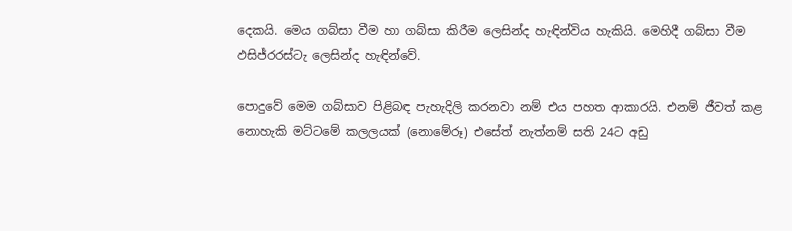දෙකයි. මෙය ගබ්සා වීම හා ගබ්සා කිරීම ලෙසින්ද හැඳින්විය හැකියි. මෙහිදී ගබ්සා වීම ඵසිජ්රරස්ටැ ලෙසින්ද හැඳින්වේ.

පොදුවේ මෙම ගබ්සාව පිළිබඳ පැහැදිලි කරනවා නම් එය පහත ආකාරයි. එනම් ජීවත් කළ නොහැකි මට්ටමේ කලලයක් (නොමේරූ) එසේත් නැත්නම් සති 24ට අඩු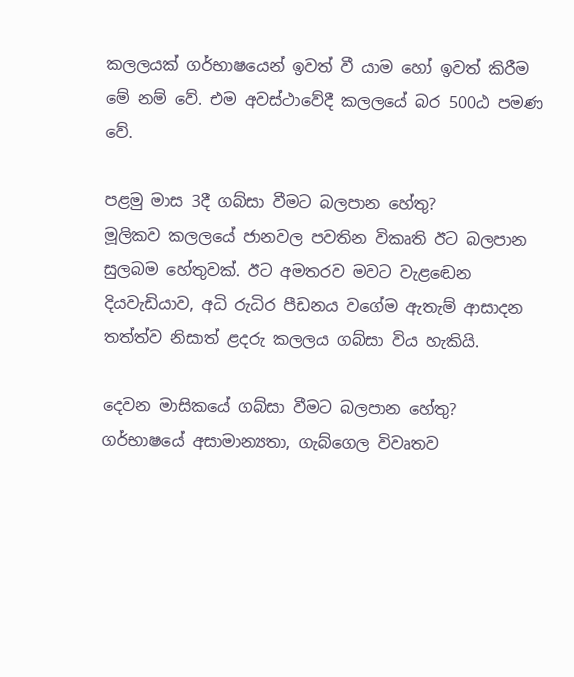කලලයක් ගර්භාෂයෙන් ඉවත් වී යාම හෝ ඉවත් කිරීම මේ නම් වේ. එම අවස්ථාවේදී කලලයේ බර 500ඨ පමණ වේ.

පළමු මාස 3දී ගබ්සා වීමට බලපාන හේතු?
මූලිකව කලලයේ ජානවල පවතින විකෘති ඊට බලපාන සුලබම හේතුවක්. ඊට අමතරව මවට වැළඬෙන දියවැඩියාව, අධි රුධිර පීඩනය වගේම ඇතැම් ආසාදන තත්ත්ව නිසාත් ළදරු කලලය ගබ්සා විය හැකියි.

දෙවන මාසිකයේ ගබ්සා වීමට බලපාන හේතු?
ගර්භාෂයේ අසාමාන්‍යතා, ගැබ්ගෙල විවෘතව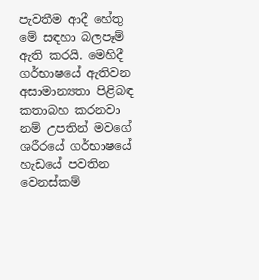පැවතීම ආදී හේතු මේ සඳහා බලපෑම් ඇති කරයි. මෙහිදී ගර්භාෂයේ ඇතිවන අසාමාන්‍යතා පිළිබඳ කතාබහ කරනවා නම් උපතින් මවගේ ශරීරයේ ගර්භාෂයේ හැඩයේ පවතින වෙනස්කම්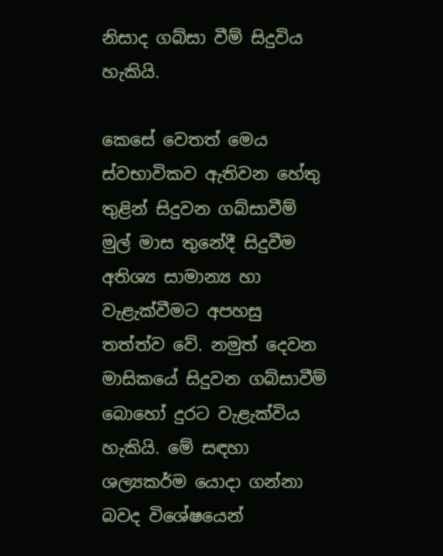නිසාද ගබ්සා වීම් සිදුවිය හැකියි.

කෙසේ වෙතත් මෙය ස්වභාවිකව ඇතිවන හේතු තුළින් සිදුවන ගබ්සාවීම් මුල් මාස තුනේදී සිදුවීම අතිශ්‍ය සාමාන්‍ය හා වැළැක්වීමට අපහසු තත්ත්ව වේ. නමුත් දෙවන මාසිකයේ සිදුවන ගබ්සාවීම් බොහෝ දුරට වැළැක්විය හැකියි. මේ සඳහා ශල්‍යකර්ම යොදා ගන්නා බවද විශේෂයෙන්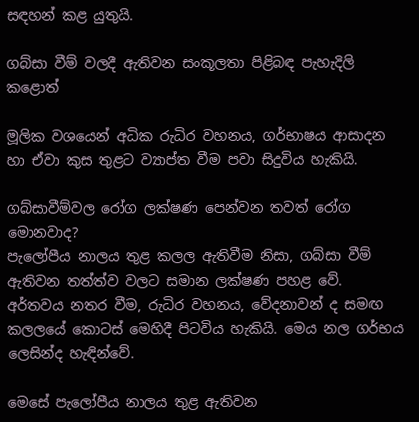සඳහන් කළ යුතුයි.

ගබ්සා වීම් වලදී ඇතිවන සංකූලතා පිළිබඳ පැහැදිලි කළොත්

මූලික වශයෙන් අධික රුධිර වහනය, ගර්භාෂය ආසාදන හා ඒවා කුස තුළට ව්‍යාප්ත වීම පවා සිදුවිය හැකියි.

ගබ්සාවීම්වල රෝග ලක්ෂණ පෙන්වන තවත් රෝග මොනවාද?
පැලෝපීය නාලය තුළ කලල ඇතිවීම නිසා, ගබ්සා වීම් ඇතිවන තත්ත්ව වලට සමාන ලක්ෂණ පහළ වේ. අර්තවය නතර වීම, රුධිර වහනය, වේදනාවන් ද සමඟ කලලයේ කොටස් මෙහිදී පිටවිය හැකියි. මෙය නල ගර්භය ලෙසින්ද හැඳින්වේ.

මෙසේ පැලෝපීය නාලය තුළ ඇතිවන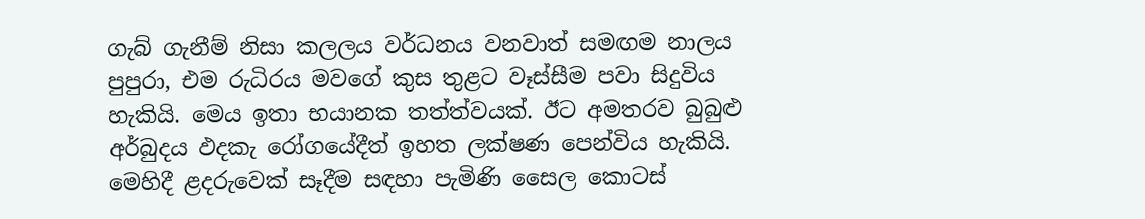ගැබ් ගැනීම් නිසා කලලය වර්ධනය වනවාත් සමඟම නාලය පුපුරා, එම රුධිරය මවගේ කුස තුළට වෑස්සීම පවා සිදුවිය හැකියි. මෙය ඉතා භයානක තත්ත්වයක්. ඊට අමතරව බුබුළු අර්බුදය ඵදකැ රෝගයේදීත් ඉහත ලක්ෂණ පෙන්විය හැකියි. මෙහිදී ළදරුවෙක් සෑදීම සඳහා පැමිණි සෛල කොටස්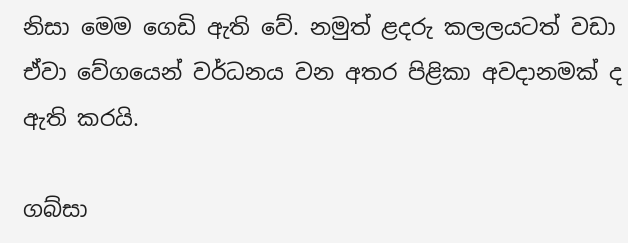නිසා මෙම ගෙඩි ඇති වේ. නමුත් ළදරු කලලයටත් වඩා ඒවා වේගයෙන් වර්ධනය වන අතර පිළිකා අවදානමක් ද ඇති කරයි.

ගබ්සා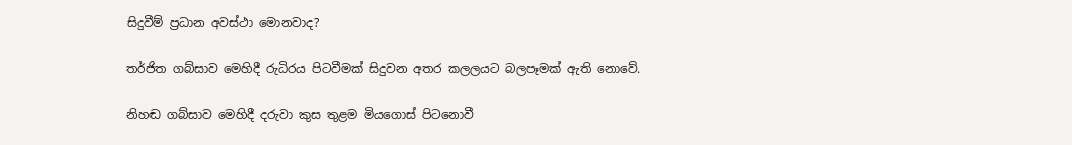සිදුවීම් ප්‍රධාන අවස්ථා මොනවාද?

තර්ජිත ගබ්සාව මෙහිදී රුධිරය පිටවීමක් සිදුවන අතර කලලයට බලපෑමක් ඇති නොවේ.

නිහඬ ගබ්සාව මෙහිදී දරුවා කුස තුළම මියගොස් පිටනොවී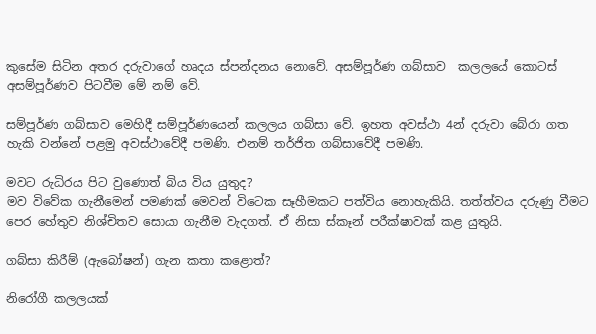කුසේම සිටින අතර දරුවාගේ හෘදය ස්පන්දනය නොවේ. අසම්පූර්ණ ගබ්සාව  කලලයේ කොටස් අසම්පූර්ණව පිටවීම මේ නම් වේ.

සම්පූර්ණ ගබ්සාව මෙහිදී සම්පූර්ණයෙන් කලලය ගබ්සා වේ. ඉහත අවස්ථා 4න් දරුවා බේරා ගත හැකි වන්නේ පළමු අවස්ථාවේදී පමණි. එනම් තර්ජිත ගබ්සාවේදී පමණි.

මවට රුධිරය පිට වුණොත් බිය විය යුතුද?
මව විවේක ගැනීමෙන් පමණක් මෙවන් විටෙක සෑහීමකට පත්විය නොහැකියි. තත්ත්වය දරුණු වීමට පෙර හේතුව නිශ්චිතව සොයා ගැනීම වැදගත්. ඒ නිසා ස්කෑන් පරීක්ෂාවක් කළ යුතුයි.

ගබ්සා කිරීම් (ඇබෝෂන්) ගැන කතා කළොත්?

නිරෝගී කලලයක්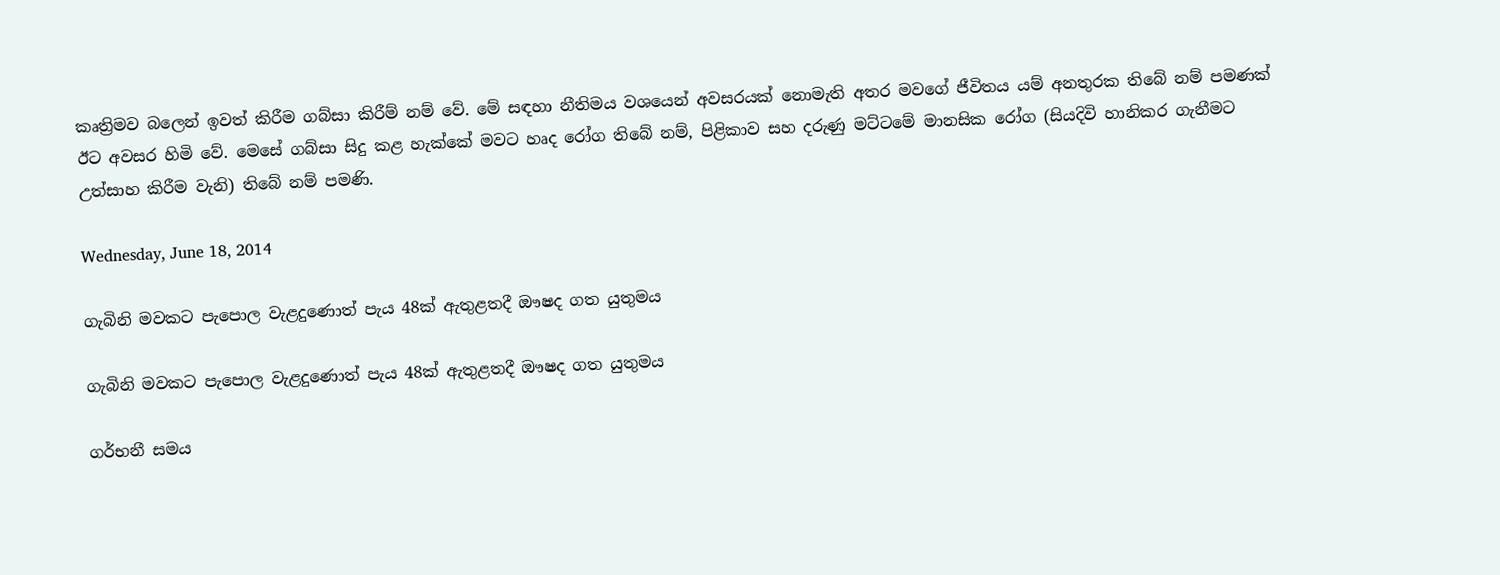කෘත්‍රිමව බලෙන් ඉවත් කිරීම ගබ්සා කිරීම් නම් වේ. මේ සඳහා නීතිමය වශයෙන් අවසරයක් නොමැති අතර මවගේ ජීවිතය යම් අනතුරක තිබේ නම් පමණක් ඊට අවසර හිමි වේ. මෙසේ ගබ්සා සිදු කළ හැක්කේ මවට හෘද රෝග තිබේ නම්, පිළිකාව සහ දරුණු මට්ටමේ මානසික රෝග (සියදිවි හානිකර ගැනීමට උත්සාහ කිරීම වැනි) තිබේ නම් පමණි.

Wednesday, June 18, 2014

ගැබිනි මවකට පැපොල වැළදුණොත් පැය 48ක් ඇතුළතදී ඖෂද ගත යුතුමය

ගැබිනි මවකට පැපොල වැළදුණොත් පැය 48ක් ඇතුළතදී ඖෂද ගත යුතුමය

ගර්භනී සමය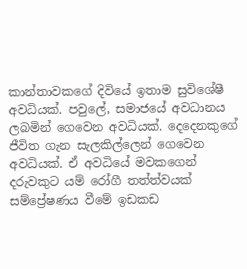කාන්තාවකගේ දිවියේ ඉතාම සුවිශේෂී අවධියක්. පවුලේ, සමාජයේ අවධානය ලබමින් ගෙවෙන අවධියක්. දෙදෙනකුගේ ජීවිත ගැන සැලකිල්ලෙන් ගෙවෙන අවධියක්. ඒ අවධියේ මවකගෙන් දරුවකුට යම් රෝගී තත්ත්වයක් සම්ප්‍රේෂණය වීමේ ඉඩකඩ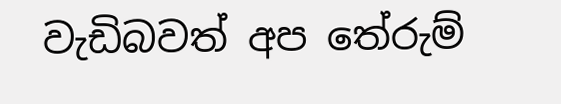වැඩිබවත් අප තේරුම්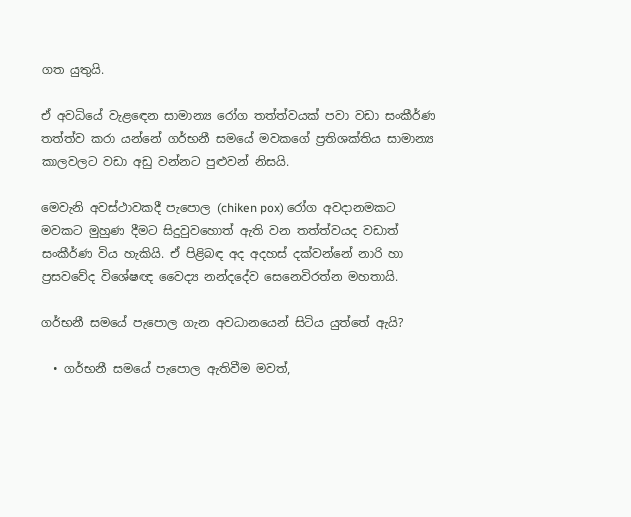ගත යුතුයි.

ඒ අවධියේ වැළඳෙන සාමාන්‍ය රෝග තත්ත්වයක් පවා වඩා සංකීර්ණ තත්ත්ව කරා යන්නේ ගර්භනී සමයේ මවකගේ ප්‍රතිශක්තිය සාමාන්‍ය කාලවලට වඩා අඩු වන්නට පුළුවන් නිසයි.

මෙවැනි අවස්ථාවකදී පැපොල (chiken pox) රෝග අවදානමකට මවකට මුහුණ දීමට සිදුවුවහොත් ඇති වන තත්ත්වයද වඩාත් සංකීර්ණ විය හැකියි. ඒ පිළිබඳ අද අදහස් දක්වන්නේ නාරි හා ප්‍රසවවේද විශේෂඥ වෛද්‍ය නන්දදේව සෙනෙවිරත්න මහතායි.

ගර්භනී සමයේ පැපොල ගැන අවධානයෙන් සිටිය යුත්තේ ඇයි?

  • ගර්භනී සමයේ පැපොල ඇතිවීම මවත්,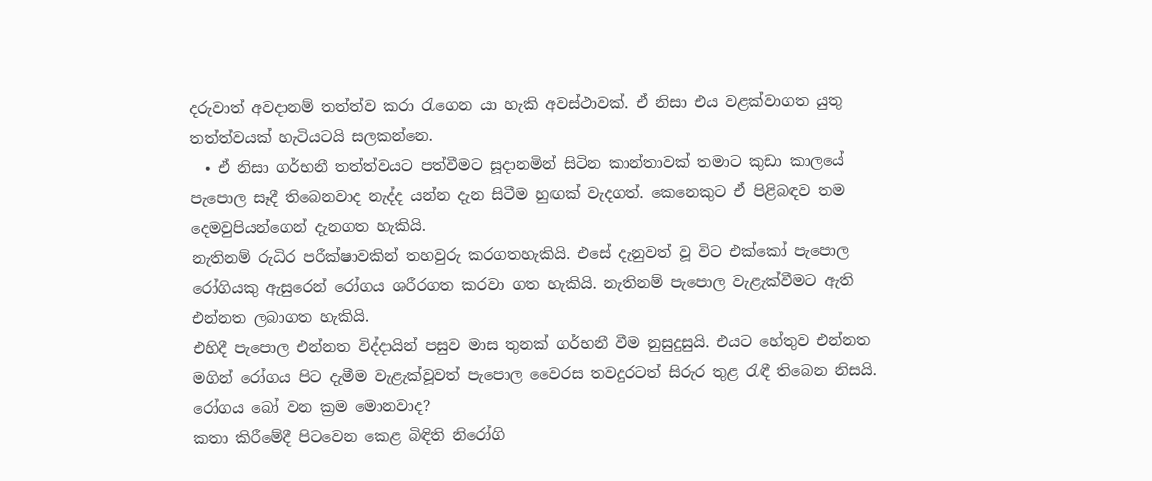දරුවාත් අවදානම් තත්ත්ව කරා රැගෙන යා හැකි අවස්ථාවක්. ඒ නිසා එය වළක්වාගත යුතු තත්ත්වයක් හැටියටයි සලකන්නෙ.
  • ඒ නිසා ගර්භනී තත්ත්වයට පත්වීමට සූදානමින් සිටින කාන්තාවක් තමාට කුඩා කාලයේ පැපොල සෑදී තිබෙනවාද නැද්ද යන්න දැන සිටීම හුඟක් වැදගත්. කෙනෙකුට ඒ පිළිබඳව තම දෙමවුපියන්ගෙන් දැනගත හැකියි.
නැතිනම් රුධිර පරීක්ෂාවකින් තහවුරු කරගතහැකියි. එසේ දැනුවත් වූ විට එක්කෝ පැපොල රෝගියකු ඇසුරෙන් රෝගය ශරීරගත කරවා ගත හැකියි. නැතිනම් පැපොල වැළැක්වීමට ඇති එන්නත ලබාගත හැකියි.
එහිදී පැපොල එන්නත විද්දායින් පසුව මාස තුනක් ගර්භනී වීම නුසුදුසුයි. එයට හේතුව එන්නත මගින් රෝගය පිට දැමීම වැළැක්වූවත් පැපොල වෛරස තවදුරටත් සිරුර තුළ රැඳී තිබෙන නිසයි.
රෝගය බෝ වන ක්‍රම මොනවාද?
කතා කිරීමේදී පිටවෙන කෙළ බිඳිති නිරෝගි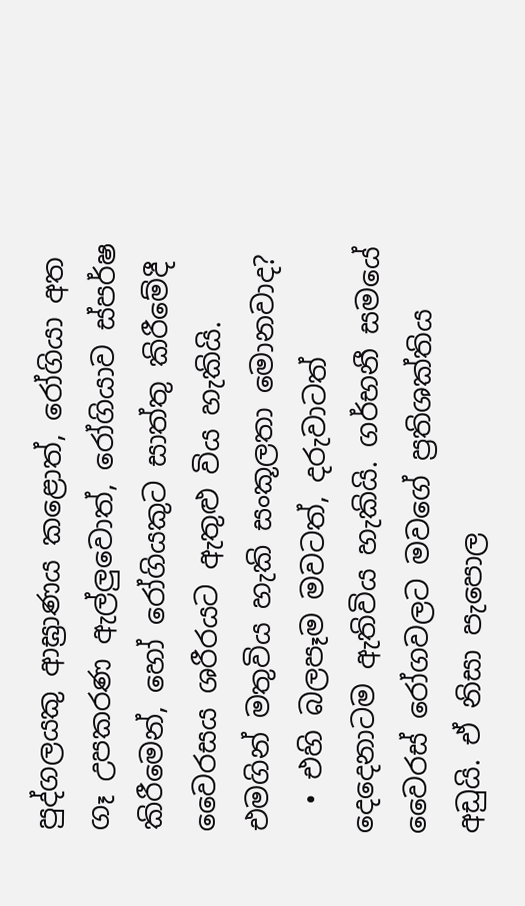පුද්ගලයකු ආඝ්‍රාණය කළොත්, රෝගියා අත ගෑ උපකරණ ඇල්ලුවොත්, රෝගියාව ස්පර්ෂ කිරීමෙන්, හෝ රෝගියකුට සාත්තු කිරීමේදී වෛරසය ශරීරයට ඇතුළු විය හැකියි.
එමගින් මතුවිය හැකි සංකූලතා මොනවාද?
  • එහි බලපෑම මවටත්, දරුවාටත් දෙදෙනාටම ඇතිවිය හැකියි. ගර්භනී සමයේ වෛරස් රෝගවලට මවගේ ප්‍රතිශක්තිය අඩුයි. ඒ නිසා පැපොල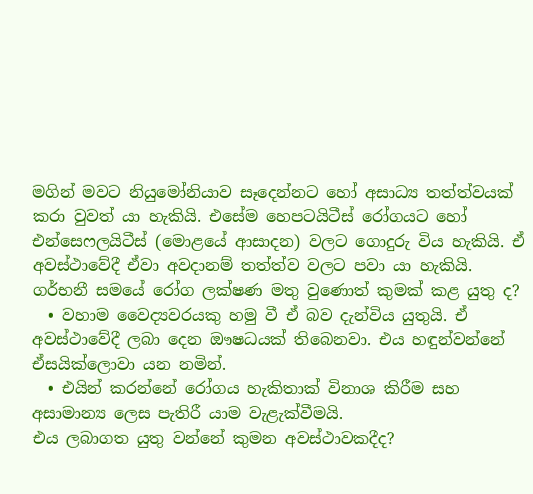මගින් මවට නියුමෝනියාව සෑදෙන්නට හෝ අසාධ්‍ය තත්ත්වයක් කරා වුවත් යා හැකියි. එසේම හෙපටයිටීස් රෝගයට හෝ එන්සෙෆලයිටීස් (මොළයේ ආසාදන) වලට ගොදුරු විය හැකියි. ඒ අවස්ථාවේදී ඒවා අවදානම් තත්ත්ව වලට පවා යා හැකියි.
ගර්භනී සමයේ රෝග ලක්ෂණ මතු වුණොත් කුමක් කළ යුතු ද?
  • වහාම වෛද්‍යවරයකු හමු වී ඒ බව දැන්විය යුතුයි. ඒ අවස්ථාවේදී ලබා දෙන ඖෂධයක් තිබෙනවා. එය හඳුන්වන්නේ ඒසයික්ලොවා යන නමින්.
  • එයින් කරන්නේ රෝගය හැකිතාක් විනාශ කිරීම සහ අසාමාන්‍ය ලෙස පැතිරී යාම වැළැක්වීමයි.
එය ලබාගත යුතු වන්නේ කුමන අවස්ථාවකදීද?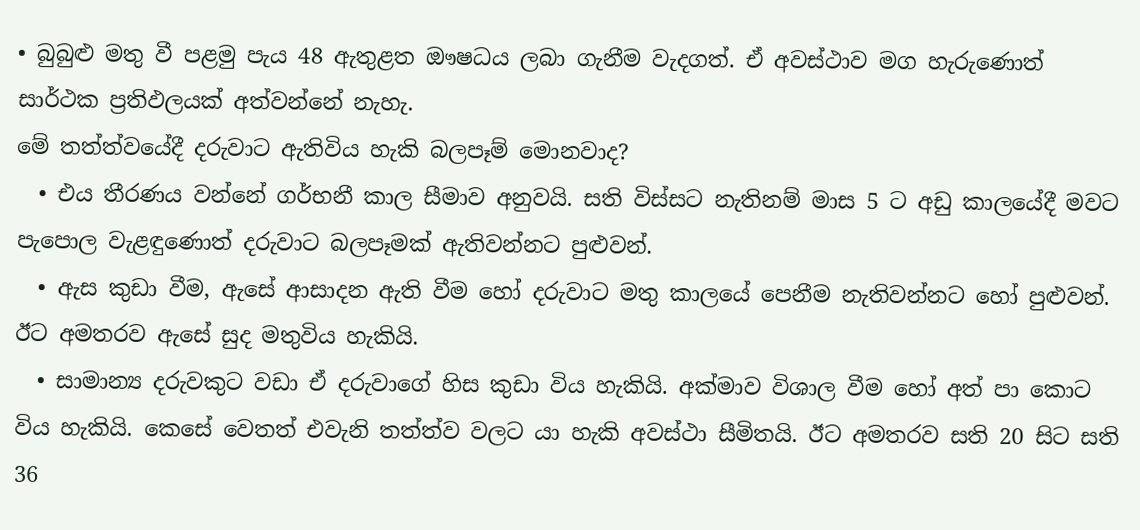• බුබුළු මතු වී පළමු පැය 48 ඇතුළත ඖෂධය ලබා ගැනීම වැදගත්. ඒ අවස්ථාව මග හැරුණොත් සාර්ථක ප්‍රතිඵලයක් අත්වන්නේ නැහැ.
මේ තත්ත්වයේදී දරුවාට ඇතිවිය හැකි බලපෑම් මොනවාද?
  • එය තීරණය වන්නේ ගර්භනී කාල සීමාව අනුවයි. සති විස්සට නැතිනම් මාස 5 ට අඩු කාලයේදී මවට පැපොල වැළඳුණොත් දරුවාට බලපෑමක් ඇතිවන්නට පුළුවන්.
  • ඇස කුඩා වීම, ඇසේ ආසාදන ඇති වීම හෝ දරුවාට මතු කාලයේ පෙනීම නැතිවන්නට හෝ පුළුවන්. ඊට අමතරව ඇසේ සුද මතුවිය හැකියි.
  • සාමාන්‍ය දරුවකුට වඩා ඒ දරුවාගේ හිස කුඩා විය හැකියි. අක්මාව විශාල වීම හෝ අත් පා කොට විය හැකියි. කෙසේ වෙතත් එවැනි තත්ත්ව වලට යා හැකි අවස්ථා සීමිතයි. ඊට අමතරව සති 20 සිට සති 36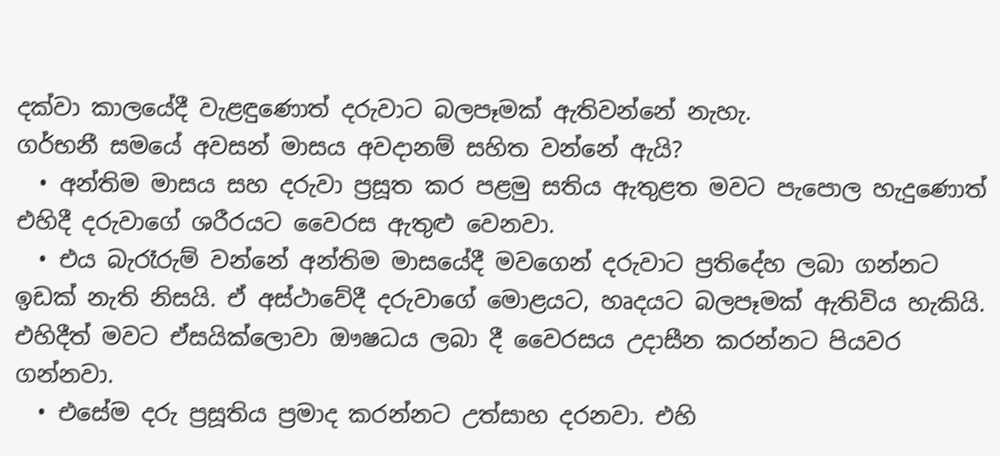දක්වා කාලයේදී වැළඳුණොත් දරුවාට බලපෑමක් ඇතිවන්නේ නැහැ.
ගර්භනී සමයේ අවසන් මාසය අවදානම් සහිත වන්නේ ඇයි?
  • අන්තිම මාසය සහ දරුවා ප්‍රසූත කර පළමු සතිය ඇතුළත මවට පැපොල හැදුණොත් එහිදී දරුවාගේ ශරීරයට වෛරස ඇතුළු වෙනවා.
  • එය බැරෑරුම් වන්නේ අන්තිම මාසයේදී මවගෙන් දරුවාට ප්‍රතිදේහ ලබා ගන්නට ඉඩක් නැති නිසයි. ඒ අස්ථාවේදී දරුවාගේ මොළයට, හෘදයට බලපෑමක් ඇතිවිය හැකියි. එහිදීත් මවට ඒසයික්ලොවා ඖෂධය ලබා දී වෛරසය උදාසීන කරන්නට පියවර ගන්නවා.
  • එසේම දරු ප්‍රසූතිය ප්‍රමාද කරන්නට උත්සාහ දරනවා. එහි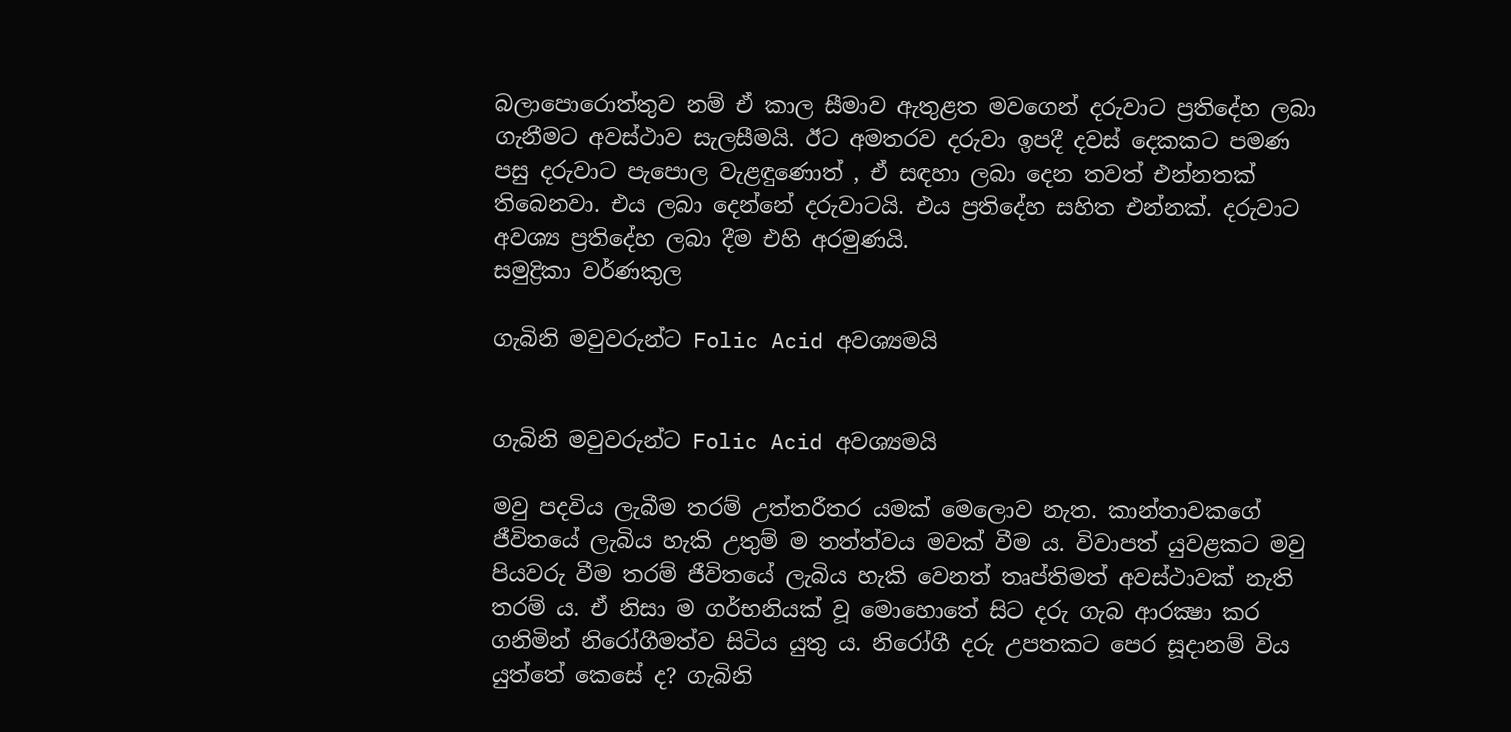බලාපොරොත්තුව නම් ඒ කාල සීමාව ඇතුළත මවගෙන් දරුවාට ප්‍රතිදේහ ලබා ගැනීමට අවස්ථාව සැලසීමයි. ඊට අමතරව දරුවා ඉපදී දවස් දෙකකට පමණ පසු දරුවාට පැපොල වැළඳුණොත් , ඒ සඳහා ලබා දෙන තවත් එන්නතක් තිබෙනවා. එය ලබා දෙන්නේ දරුවාටයි. එය ප්‍රතිදේහ සහිත එන්නක්. දරුවාට අවශ්‍ය ප්‍රතිදේහ ලබා දීම එහි අරමුණයි.
සමුද්‍රිකා වර්ණකුල

ගැබිනි මවුවරුන්ට Folic Acid අවශ්‍යමයි


ගැබිනි මවුවරුන්ට Folic Acid අවශ්‍යමයි

මවු පදවිය ලැබීම තරම් උත්තරීතර යමක් මෙලොව නැත. කාන්තාවකගේ ජීවිතයේ ලැබිය හැකි උතුම් ම තත්ත්වය මවක් වීම ය. විවාපත් යුවළකට මවු පියවරු වීම තරම් ජීවිතයේ ලැබිය හැකි වෙනත් තෘප්තිමත් අවස්ථාවක් නැති තරම් ය. ඒ නිසා ම ගර්භනියක් වූ මොහොතේ සිට දරු ගැබ ආරක්‍ෂා කර ගනිමින් නිරෝගීමත්ව සිටිය යුතු ය. නිරෝගී දරු උපතකට පෙර සූදානම් විය යුත්තේ කෙසේ ද? ගැබිනි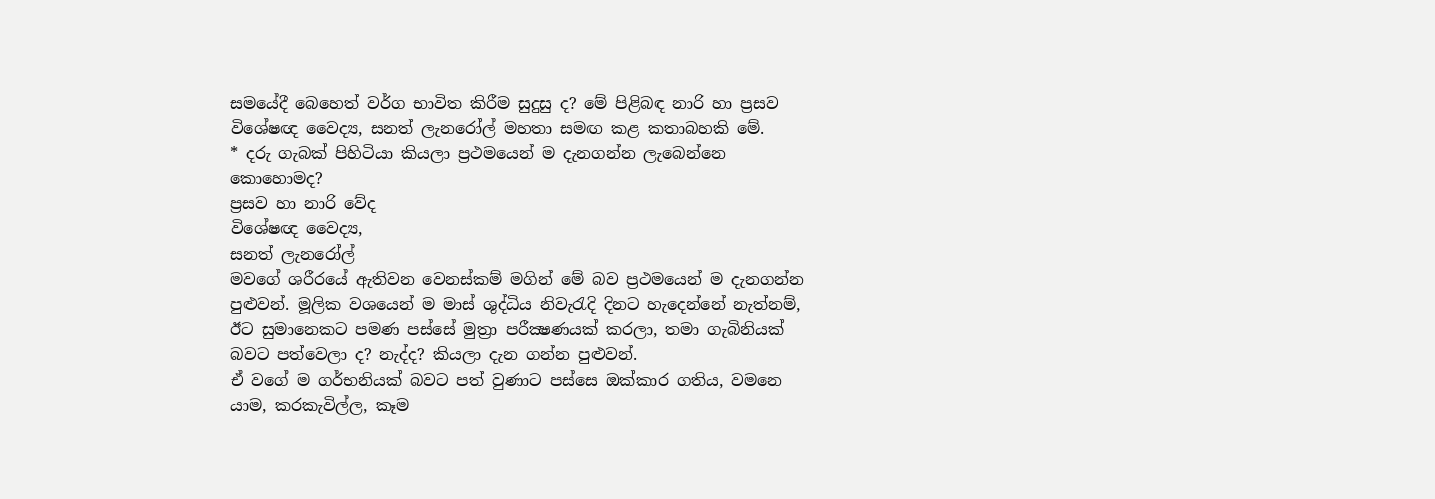සමයේදී බෙහෙත් වර්ග භාවිත කිරීම සුදුසු ද? මේ පිළිබඳ නාරි හා ප්‍රසව විශේෂඥ වෛද්‍ය, සනත් ලැනරෝල් මහතා සමඟ කළ කතාබහකි මේ.
* දරු ගැබක් පිහිටියා කියලා ප්‍රථමයෙන් ම දැනගන්න ලැබෙන්නෙ කොහොමද?
ප්‍රසව හා නාරි වේද
විශේෂඥ වෛද්‍ය,
සනත් ලැනරෝල්
මවගේ ශරීරයේ ඇතිවන වෙනස්කම් මගින් මේ බව ප්‍රථමයෙන් ම දැනගන්න පුළුවන්. මූලික වශයෙන් ම මාස් ශුද්ධිය නිවැරැදි දිනට හැදෙන්නේ නැත්නම්, ඊට සුමානෙකට පමණ පස්සේ මුත්‍රා පරීක්‍ෂණයක් කරලා, තමා ගැබිනියක් බවට පත්වෙලා ද? නැද්ද? කියලා දැන ගන්න පුළුවන්.
ඒ වගේ ම ගර්භනියක් බවට පත් වුණාට පස්සෙ ඔක්කාර ගතිය, වමනෙ යාම, කරකැවිල්ල, කෑම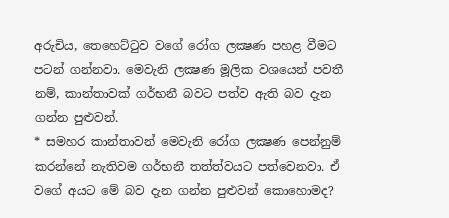අරුචිය, තෙහෙට්ටුව වගේ රෝග ලක්‍ෂණ පහළ වීමට පටන් ගන්නවා. මෙවැනි ලක්‍ෂණ මූලික වශයෙන් පවතී නම්, කාන්තාවක් ගර්භනී බවට පත්ව ඇති බව දැන ගන්න පුළුවන්.
* සමහර කාන්තාවන් මෙවැනි රෝග ලක්‍ෂණ පෙන්නුම් කරන්නේ නැතිවම ගර්භනී තත්ත්වයට පත්වෙනවා. ඒ වගේ අයට මේ බව දැන ගන්න පුළුවන් කොහොමද?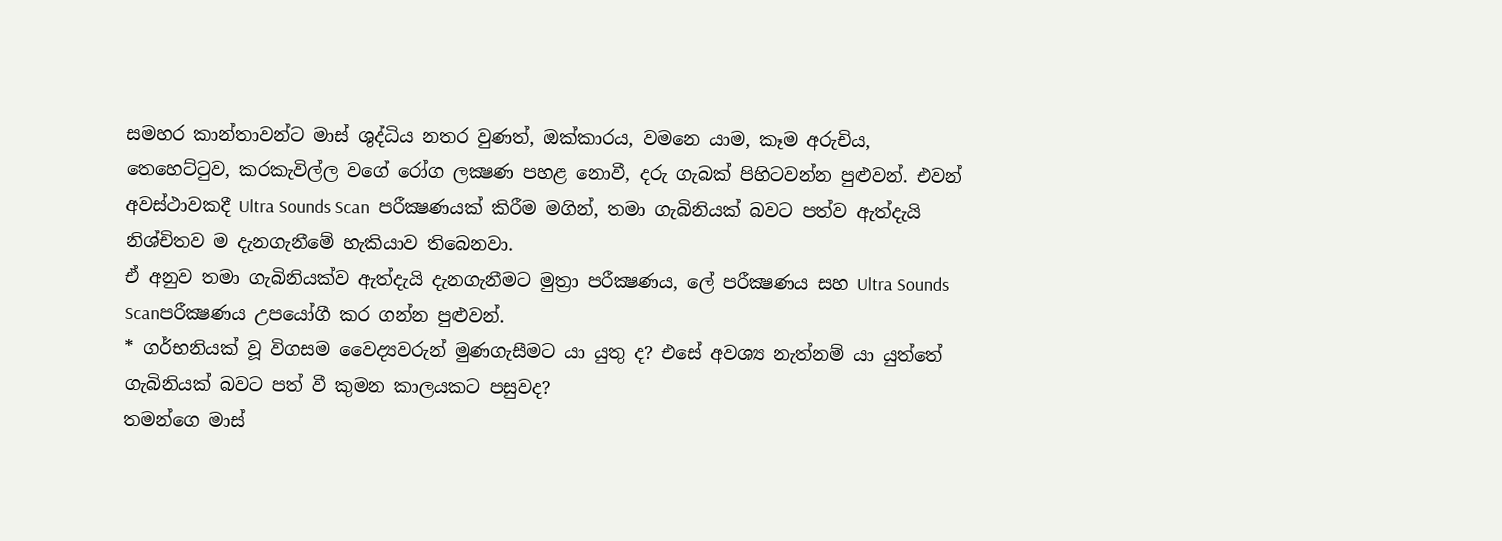සමහර කාන්තාවන්ට මාස් ශුද්ධිය නතර වුණත්, ඔක්කාරය, වමනෙ යාම, කෑම අරුචිය, තෙහෙට්ටුව, කරකැවිල්ල වගේ රෝග ලක්‍ෂණ පහළ නොවී, දරු ගැබක් පිහිටවන්න පුළුවන්. එවන් අවස්ථාවකදී Ultra Sounds Scan  පරීක්‍ෂණයක් කිරීම මගින්, තමා ගැබිනියක් බවට පත්ව ඇත්දැයි නිශ්චිතව ම දැනගැනීමේ හැකියාව තිබෙනවා.
ඒ අනුව තමා ගැබිනියක්ව ඇත්දැයි දැනගැනීමට මුත්‍රා පරීක්‍ෂණය, ලේ පරීක්‍ෂණය සහ Ultra Sounds Scanපරීක්‍ෂණය උපයෝගී කර ගන්න පුළුවන්.
* ගර්භනියක් වූ විගසම වෛද්‍යවරුන් මුණගැසීමට යා යුතු ද? එසේ අවශ්‍ය නැත්නම් යා යුත්තේ ගැබිනියක් බවට පත් වී කුමන කාලයකට පසුවද?
තමන්ගෙ මාස්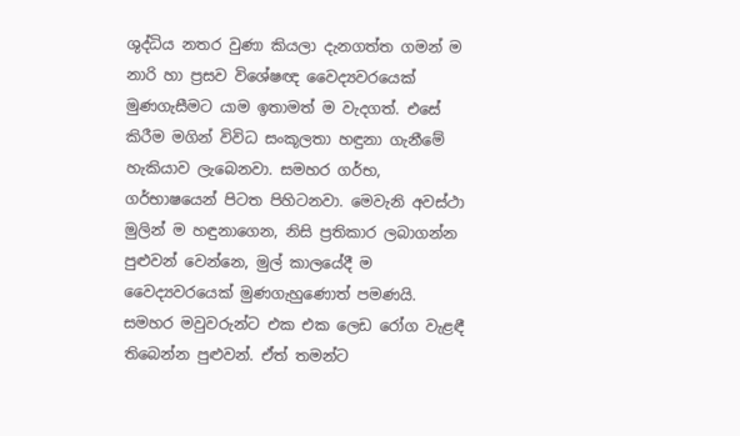ශුද්ධිය නතර වුණා කියලා දැනගත්ත ගමන් ම නාරි හා ප්‍රසව විශේෂඥ වෛද්‍යවරයෙක් මුණගැසීමට යාම ඉතාමත් ම වැදගත්. එසේ කිරීම මගින් විවිධ සංකූලතා හඳුනා ගැනීමේ හැකියාව ලැබෙනවා. සමහර ගර්භ, ගර්භාෂයෙන් පිටත පිහිටනවා. මෙවැනි අවස්ථා මුලින් ම හඳුනාගෙන, නිසි ප්‍රතිකාර ලබාගන්න පුළුවන් වෙන්නෙ, මුල් කාලයේදී ම වෛද්‍යවරයෙක් මුණගැහුණොත් පමණයි.
සමහර මවුවරුන්ට එක එක ලෙඩ රෝග වැළඳී තිබෙන්න පුළුවන්. ඒත් තමන්ට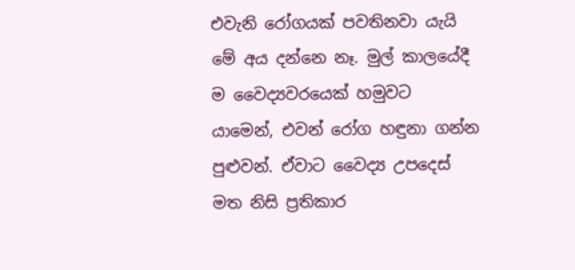එවැනි රෝගයක් පවතිනවා යැයි මේ අය දන්නෙ නෑ. මුල් කාලයේදී ම වෛද්‍යවරයෙක් හමුවට යාමෙන්, එවන් රෝග හඳුනා ගන්න පුළුවන්. ඒවාට වෛද්‍ය උපදෙස් මත නිසි ප්‍රතිකාර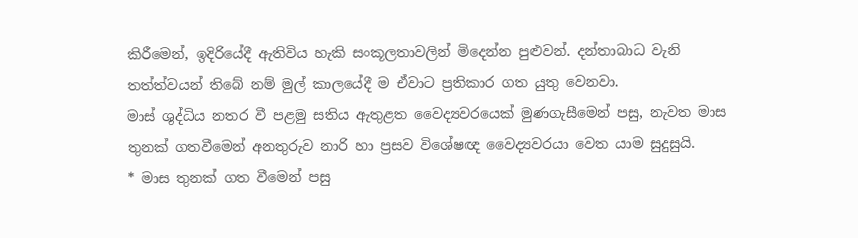කිරීමෙන්, ඉදිරියේදී ඇතිවිය හැකි සංකූලතාවලින් මිදෙන්න පුළුවන්. දන්තාබාධ වැනි තත්ත්වයන් තිබේ නම් මුල් කාලයේදී ම ඒවාට ප්‍රතිකාර ගත යුතු වෙනවා.
මාස් ශුද්ධිය නතර වී පළමු සතිය ඇතුළත වෛද්‍යවරයෙක් මුණගැසීමෙන් පසු, නැවත මාස තුනක් ගතවීමෙන් අනතුරුව නාරි හා ප්‍රසව විශේෂඥ වෛද්‍යවරයා වෙත යාම සුදුසුයි.
* මාස තුනක් ගත වීමෙන් පසු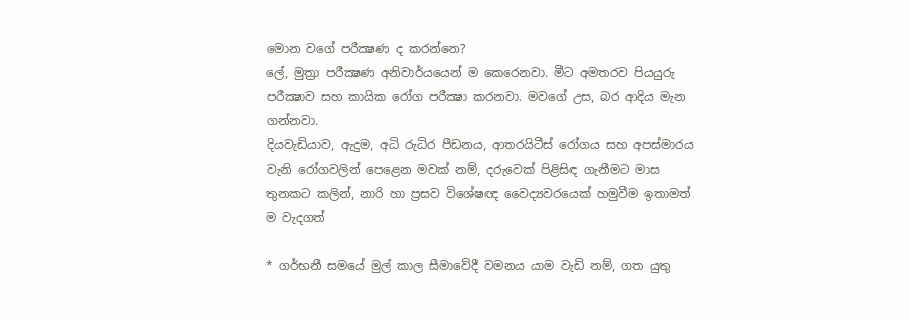මොන වගේ පරීක්‍ෂණ ද කරන්නෙ?
ලේ, මුත්‍රා පරීක්‍ෂණ අනිවාර්යයෙන් ම කෙරෙනවා. මීට අමතරව පියයුරු පරීක්‍ෂාව සහ කායික රෝග පරීක්‍ෂා කරනවා. මවගේ උස, බර ආදිය මැන ගන්නවා.
දියවැඩියාව, ඇදුම, අධි රුධිර පීඩනය, ආතරයිටීස් රෝගය සහ අපස්මාරය වැනි රෝගවලින් පෙළෙන මවක් නම්, දරුවෙක් පිළිසිඳ ගැනීමට මාස තුනකට කලින්, නාරි හා ප්‍රසව විශේෂඥ වෛද්‍යවරයෙක් හමුවීම ඉතාමත් ම වැදගත්

* ගර්භනී සමයේ මුල් කාල සීමාවේදී වමනය යාම වැඩි නම්, ගත යුතු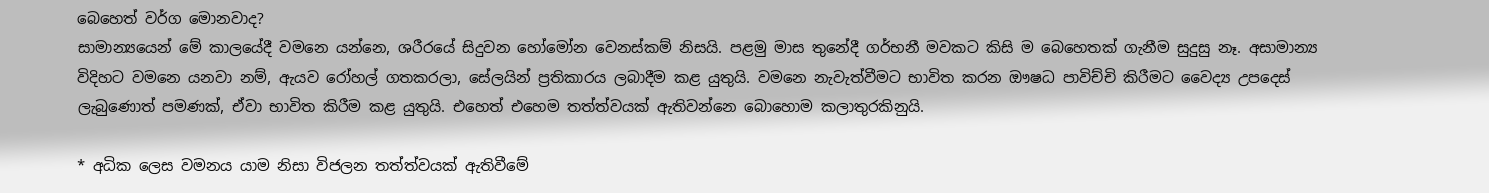බෙහෙත් වර්ග මොනවාද?
සාමාන්‍යයෙන් මේ කාලයේදී වමනෙ යන්නෙ, ශරීරයේ සිදුවන හෝමෝන වෙනස්කම් නිසයි. පළමු මාස තුනේදී ගර්භනී මවකට කිසි ම බෙහෙතක් ගැනීම සුදුසු නෑ. අසාමාන්‍ය විදිහට වමනෙ යනවා නම්, ඇයව රෝහල් ගතකරලා, සේලයින් ප්‍රතිකාරය ලබාදීම කළ යුතුයි. වමනෙ නැවැත්වීමට භාවිත කරන ඖෂධ පාවිච්චි කිරීමට වෛද්‍ය උපදෙස් ලැබුණොත් පමණක්, ඒවා භාවිත කිරීම කළ යුතුයි. එහෙත් එහෙම තත්ත්වයක් ඇතිවන්නෙ බොහොම කලාතුරකිනුයි.

* අධික ලෙස වමනය යාම නිසා විජලන තත්ත්වයක් ඇතිවීමේ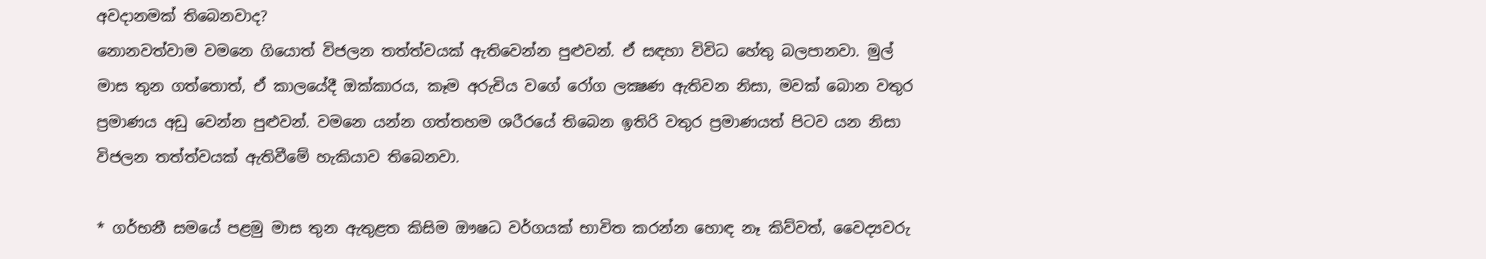අවදානමක් තිබෙනවාද?
නොනවත්වාම වමනෙ ගියොත් විජලන තත්ත්වයක් ඇතිවෙන්න පුළුවන්. ඒ සඳහා විවිධ හේතු බලපානවා. මුල් මාස තුන ගත්තොත්, ඒ කාලයේදී ඔක්කාරය, කෑම අරුචිය වගේ රෝග ලක්‍ෂණ ඇතිවන නිසා, මවක් බොන වතුර ප්‍රමාණය අඩු වෙන්න පුළුවන්. වමනෙ යන්න ගත්තහම ශරීරයේ තිබෙන ඉතිරි වතුර ප්‍රමාණයත් පිටව යන නිසා විජලන තත්ත්වයක් ඇතිවීමේ හැකියාව තිබෙනවා.

* ගර්භනී සමයේ පළමු මාස තුන ඇතුළත කිසිම ඖෂධ වර්ගයක් භාවිත කරන්න හොඳ නෑ කිව්වත්, වෛද්‍යවරු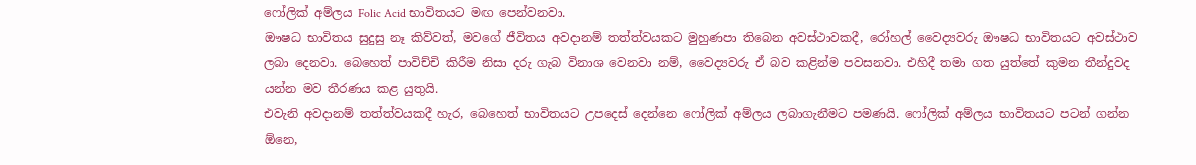ෆෝලික් අම්ලය Folic Acid භාවිතයට මඟ පෙන්වනවා.
ඖෂධ භාවිතය සුදුසු නෑ කිව්වත්, මවගේ ජීවිතය අවදානම් තත්ත්වයකට මුහුණපා තිබෙන අවස්ථාවකදී, රෝහල් වෛද්‍යවරු ඖෂධ භාවිතයට අවස්ථාව ලබා දෙනවා. බෙහෙත් පාවිච්චි කිරීම නිසා දරු ගැබ විනාශ වෙනවා නම්, වෛද්‍යවරු ඒ බව කළින්ම පවසනවා. එහිදී තමා ගත යුත්තේ කුමන තීන්දුවද යන්න මව තීරණය කළ යුතුයි.
එවැනි අවදානම් තත්ත්වයකදී හැර, බෙහෙත් භාවිතයට උපදෙස් දෙන්නෙ ෆෝලික් අම්ලය ලබාගැනීමට පමණයි. ෆෝලික් අම්ලය භාවිතයට පටන් ගන්න ඕනෙ,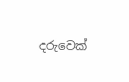දරුවෙක්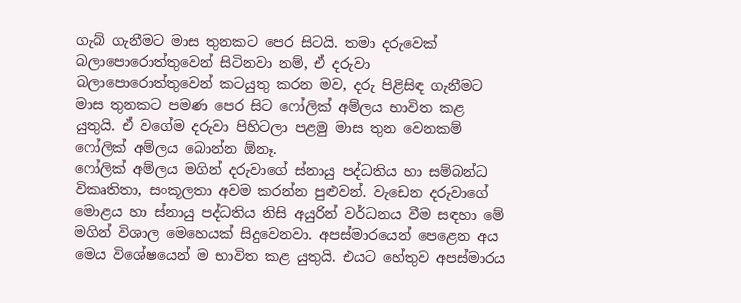ගැබ් ගැනීමට මාස තුනකට පෙර සිටයි. තමා දරුවෙක් බලාපොරොත්තුවෙන් සිටිනවා නම්, ඒ දරුවා බලාපොරොත්තුවෙන් කටයුතු කරන මව, දරු පිළිසිඳ ගැනීමට මාස තුනකට පමණ පෙර සිට ෆෝලික් අම්ලය භාවිත කළ යුතුයි. ඒ වගේම දරුවා පිහිටලා පළමු මාස තුන වෙනකම් ෆෝලික් අම්ලය බොන්න ඕනෑ.
ෆෝලික් අම්ලය මගින් දරුවාගේ ස්නායු පද්ධතිය හා සම්බන්ධ විකෘතිතා, සංකූලතා අවම කරන්න පුළුවන්. වැඩෙන දරුවාගේ මොළය හා ස්නායු පද්ධතිය නිසි අයුරින් වර්ධනය වීම සඳහා මේ මගින් විශාල මෙහෙයක් සිදුවෙනවා. අපස්මාරයෙන් පෙළෙන අය මෙය විශේෂයෙන් ම භාවිත කළ යුතුයි. එයට හේතුව අපස්මාරය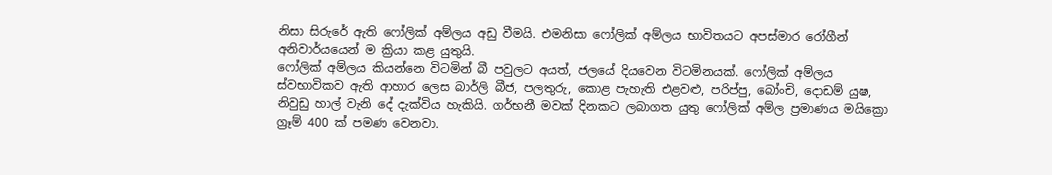නිසා සිරුරේ ඇති ෆෝලික් අම්ලය අඩු වීමයි. එමනිසා ෆෝලික් අම්ලය භාවිතයට අපස්මාර රෝගීන් අනිවාර්යයෙන් ම ක්‍රියා කළ යුතුයි.
ෆෝලික් අම්ලය කියන්නෙ විටමින් බී පවුලට අයත්, ජලයේ දියවෙන විටමිනයක්. ෆෝලික් අම්ලය ස්වභාවිකව ඇති ආහාර ලෙස බාර්ලි බීජ, පලතුරු, කොළ පැහැති එළවළු, පරිප්පු, බෝංචි, දොඩම් යුෂ, නිවුඩු හාල් වැනි දේ දැක්විය හැකියි. ගර්භනී මවක් දිනකට ලබාගත යුතු ෆෝලික් අම්ල ප්‍රමාණය මයික්‍රො ග්‍රෑම් 400 ක් පමණ වෙනවා.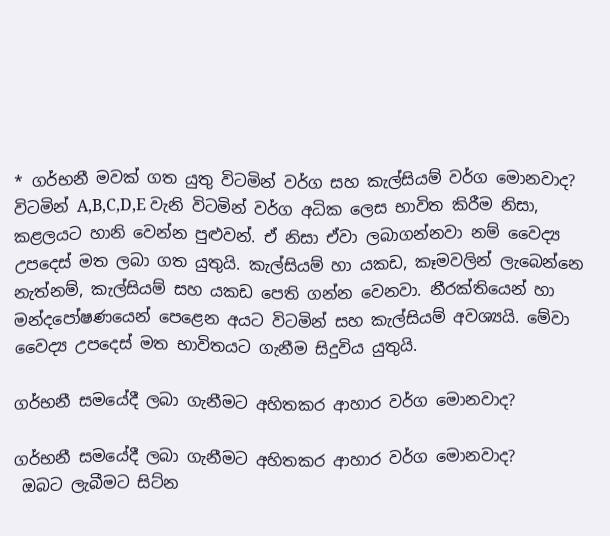* ගර්භනී මවක් ගත යුතු විටමින් වර්ග සහ කැල්සියම් වර්ග මොනවාද?
විටමින් A,B,C,D,E වැනි විටමින් වර්ග අධික ලෙස භාවිත කිරීම නිසා, කළලයට හානි වෙන්න පුළුවන්. ඒ නිසා ඒවා ලබාගන්නවා නම් වෛද්‍ය උපදෙස් මත ලබා ගත යුතුයි. කැල්සියම් හා යකඩ, කෑමවලින් ලැබෙන්නෙ නැත්නම්, කැල්සියම් සහ යකඩ පෙති ගන්න වෙනවා. නීරක්තියෙන් හා මන්දපෝෂණයෙන් පෙළෙන අයට විටමින් සහ කැල්සියම් අවශ්‍යයි. මේවා වෛද්‍ය උපදෙස් මත භාවිතයට ගැනීම සිදුවිය යුතුයි.

ගර්භනී සමයේදී ලබා ගැනීමට අහිතකර ආහාර වර්ග මොනවාද?

ගර්භනී සමයේදී ලබා ගැනීමට අහිතකර ආහාර වර්ග මොනවාද?
 ඔබට ලැබීමට සිට්න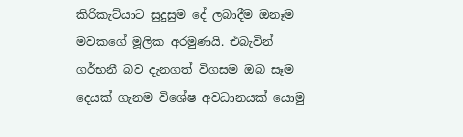කිරිකැට්යාට සුදුසුම දේ ලබාදීම ඔනෑම මවකගේ මූලික අරමුණයි. එබැවින් ගර්භනී බව දැනගත් විගසම ඔබ සෑම දෙයක් ගැනම විශේෂ අවධානයක් යොමු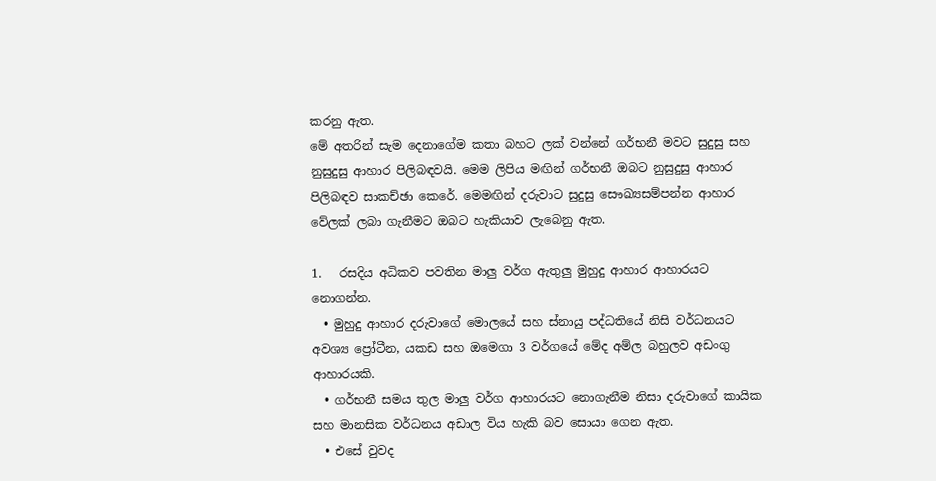කරනු ඇත.
මේ අතරින් සැම දෙනාගේම කතා බහට ලක් වන්නේ ගර්භනී මවට සුදුසු සහ නුසුදුසු ආහාර පිලිබඳවයි. මෙම ලිපිය මඟින් ගර්භනී ඔබට නුසුදුසු ආහාර පිලිබඳව සාකච්ඡා කෙරේ. මෙමඟින් දරුවාට සුදුසු සෞඛ්‍යසම්පන්න ආහාර වේලක් ලබා ගැනීමට ඔබට හැකියාව ලැබෙනු ඇත.

1.   රසදිය අධිකව පවතින මාලු වර්ග ඇතුලු මුහුදු ආහාර ආහාරයට නොගන්න.
  • මුහුදු ආහාර දරුවාගේ මොලයේ සහ ස්නායු පද්ධතියේ නිසි වර්ධනයට අවශ්‍ය ප්‍රෝටීන, යකඩ සහ ඔමෙගා 3 වර්ගයේ මේද අම්ල බහුලව අඩංගු ආහාරයකි.
  • ගර්භනී සමය තුල මාලු වර්ග ආහාරයට නොගැනීම නිසා දරුවාගේ කායික සහ මානසික වර්ධනය අඩාල විය හැකි බව සොයා ගෙන ඇත.
  • එසේ වුවද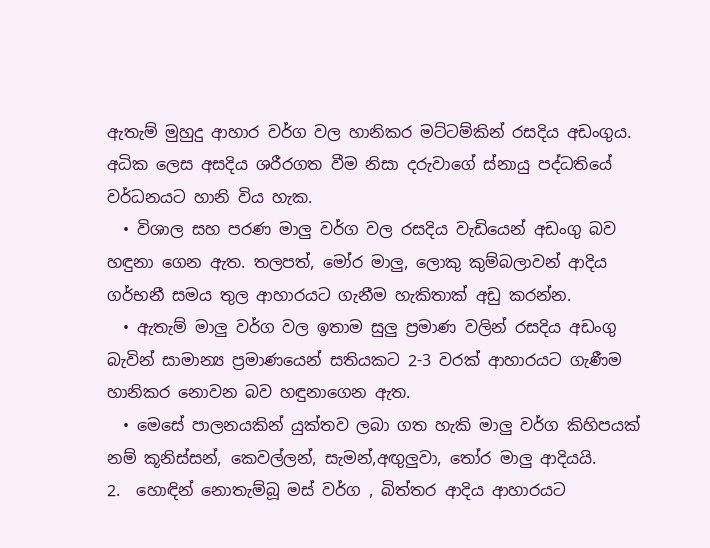ඇතැම් මුහුදු ආහාර වර්ග වල හානිකර මට්ටම්කින් රසදිය අඩංගුය. අධික ලෙස අසදිය ශරීරගත වීම නිසා දරුවාගේ ස්නායු පද්ධතියේ වර්ධනයට හානි විය හැක.
  • විශාල සහ පරණ මාලු වර්ග වල රසදිය වැඩියෙන් අඩංගු බව හඳුනා ගෙන ඇත. තලපත්, මෝර මාලු, ලොකු කුම්බලාවන් ආදිය ගර්භනී සමය තුල ආහාරයට ගැනීම හැකිතාක් අඩු කරන්න.
  • ඇතැම් මාලු වර්ග වල ඉතාම සුලු ප්‍රමාණ වලින් රසදිය අඩංගු බැවින් සාමාන්‍ය ප්‍රමාණයෙන් සතියකට 2-3 වරක් ආහාරයට ගැණීම හානිකර නොවන බව හඳුනාගෙන ඇත.
  • මෙසේ පාලනයකින් යුක්තව ලබා ගත හැකි මාලු වර්ග කිහිපයක් නම් කූනිස්සන්, කෙවල්ලන්, සැමන්,අඟුලුවා, තෝර මාලු ආදියයි.
2.  හොඳින් නොතැම්බූ මස් වර්ග , බිත්තර ආදිය ආහාරයට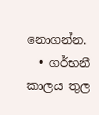නොගන්න.
  • ගර්භනී කාලය තුල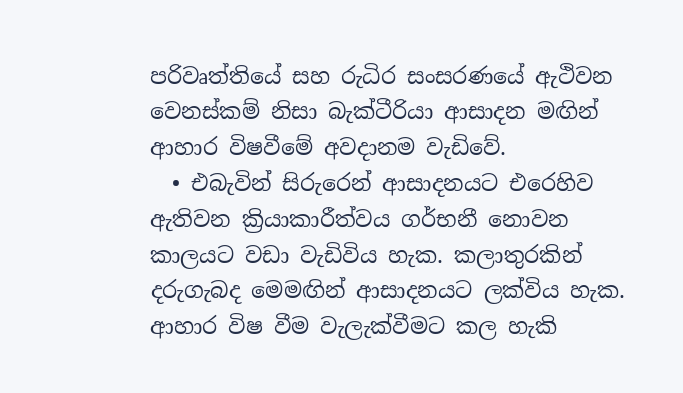පරිවෘත්තියේ සහ රුධිර සංසරණයේ ඇථිවන වෙනස්කම් නිසා බැක්ටීරියා ආසාදන මඟින් ආහාර විෂවීමේ අවදානම වැඩිවේ.
  • එබැවින් සිරුරෙන් ආසාදනයට එරෙහිව ඇතිවන ක්‍රියාකාරීත්වය ගර්භනී නොවන කාලයට වඩා වැඩිවිය හැක. කලාතුරකින් දරුගැබද මෙමඟින් ආසාදනයට ලක්විය හැක.
ආහාර විෂ වීම වැලැක්වීමට කල හැකි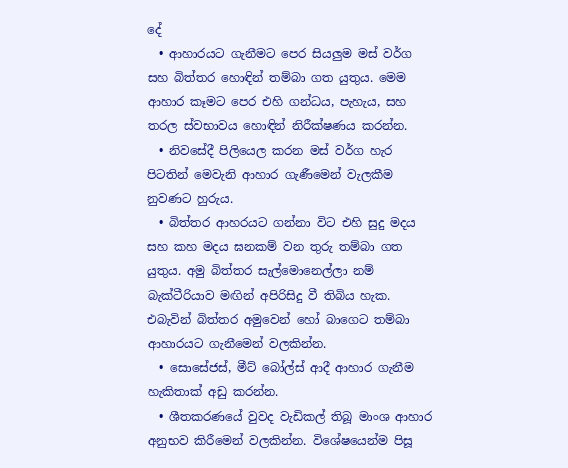දේ
  • ආහාරයට ගැනීමට පෙර සියලුම මස් වර්ග සහ බිත්තර හොඳින් තම්බා ගත යුතුය. මෙම ආහාර කෑමට පෙර එහි ගන්ධය, පැහැය, සහ තරල ස්වභාවය හොඳින් නිරීක්ෂණය කරන්න.
  • නිවසේදී පිලියෙල කරන මස් වර්ග හැර පිටතින් මෙවැනි ආහාර ගැණීමෙන් වැලකීම නුවණට හුරුය.
  • බිත්තර ආහරයට ගන්නා විට එහි සුදු මදය සහ කහ මදය ඝනකම් වන තුරු තම්බා ගත යුතුය. අමු බිත්තර සැල්මොනෙල්ලා නම් බැක්ටීරියාව මඟින් අපිරිසිදු වී තිබිය හැක. එබැවින් බිත්තර අමුවෙන් හෝ බාගෙට තම්බා ආහාරයට ගැනීමෙන් වලකින්න.
  • සොසේජස්, මීට් බෝල්ස් ආදී ආහාර ගැනීම හැකිතාක් අඩු කරන්න.
  • ශීතකරණයේ වුවද වැඩිකල් තිබූ මාංශ ආහාර අනුභව කිරීමෙන් වලකින්න. විශේෂයෙන්ම පිසූ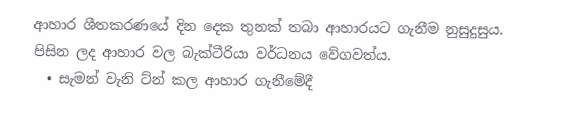ආහාර ශීතකරණයේ දින දෙක තුනක් තබා ආහාරයට ගැනීම නුසුදුසුය. පිසින ලද ආහාර වල බැක්ටීරියා වර්ධනය වේගවත්ය.
  • සැමන් වැනි ට්න් කල ආහාර ගැනීමේදී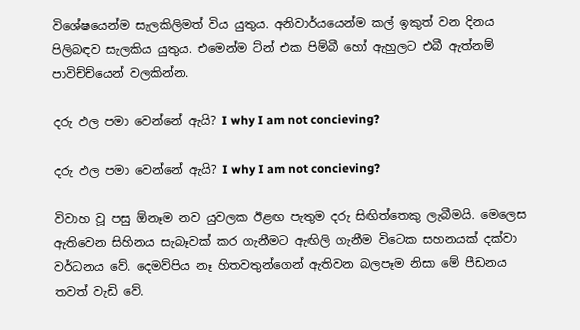විශේෂයෙන්ම සැලකිලිමත් විය යුතුය. අනිවාර්යයෙන්ම කල් ඉකුත් වන දිනය පිලිබඳව සැලකිය යුතුය. එමෙන්ම ට්න් එක පිම්බී හෝ ඇහුලට එබී ඇත්නම් පාවිච්ච්යෙන් වලකින්න.

දරු ඵල පමා වෙන්නේ ඇයි? I why I am not concieving?

දරු ඵල පමා වෙන්නේ ඇයි? I why I am not concieving?

විවාහ වූ පසු ඕනෑම නව යුවලක ඊළඟ පැතුම දරු සිඟිත්තෙකු ලැබීමයි. මෙලෙස ඇතිවෙන සිහිනය සැබෑවක් කර ගැනීමට ඇඟිලි ගැනීම විටෙක සහනයක් දක්වා වර්ධනය වේ. දෙමව්පිය නෑ හිතවතුන්ගෙන් ඇතිවන බලපෑම නිසා මේ පීඩනය තවත් වැඩි වේ.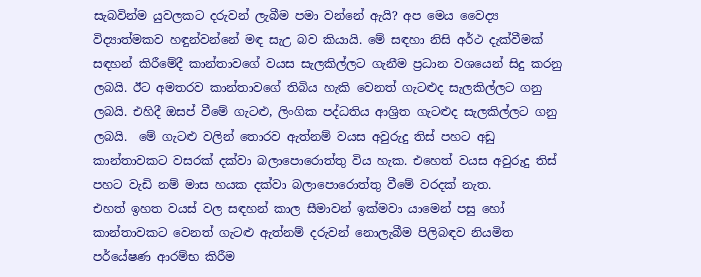සැබවින්ම යුවලකට දරුවන් ලැබීම පමා වන්නේ ඇයි? අප මෙය වෛද්‍ය විද්‍යාත්මකව හඳුන්වන්නේ මඳ සැඋ බව කියායි. මේ සඳහා නිසි අර්ථ දැක්වීමක් සඳහන් කිරීමේදී කාන්තාවගේ වයස සැලකිල්ලට ගැනීම ප්‍රධාන වශයෙන් සිදු කරනු ලබයි. ඊට අමතරව කාන්තාවගේ තිබිය හැකි වෙනත් ගැටළුද සැලකිල්ලට ගනු ලබයි. එහිදී ඔසප් වීමේ ගැටළු, ලිංගික පද්ධතිය ආශ්‍රිත ගැටළුද සැලකිල්ලට ගනු ලබයි.  මේ ගැටළු වලින් තොරව ඇත්නම් වයස අවුරුදු තිස් පහට අඩු කාන්තාවකට වසරක් දක්වා බලාපොරොත්තු විය හැක. එහෙත් වයස අවුරුදු තිස් පහට වැඩි නම් මාස හයක දක්වා බලාපොරොත්තු වීමේ වරදක් නැත.
එහත් ඉහත වයස් වල සඳහන් කාල සීමාවන් ඉක්මවා යාමෙන් පසු හෝ කාන්තාවකට වෙනත් ගැටළු ඇත්නම් දරුවන් නොලැබීම පිලිබඳව නියමිත පර්යේෂණ ආරම්භ කිරීම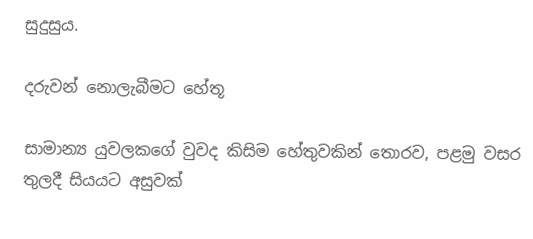සුදුසුය.

දරුවන් නොලැබීමට හේතූ

සාමාන්‍ය යුවලකගේ වුවද කිසිම හේතුවකින් තොරව, පළමු වසර තුලදී සියයට අසුවක්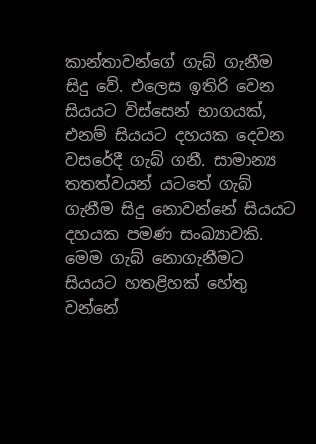කාන්තාවන්ගේ ගැබ් ගැනීම සිදු වේ. එලෙස ඉතිරි වෙන සියයට විස්සෙන් භාගයක්, එනම් සියයට දහයක දෙවන වසරේදී ගැබ් ගනී. සාමාන්‍ය තතත්වයන් යටතේ ගැබ් ගැනීම සිදු නොවන්නේ සියයට දහයක පමණ සංඛ්‍යාවකි. මෙම ගැබ් නොගැනීමට සියයට හතළිහක් හේතු වන්නේ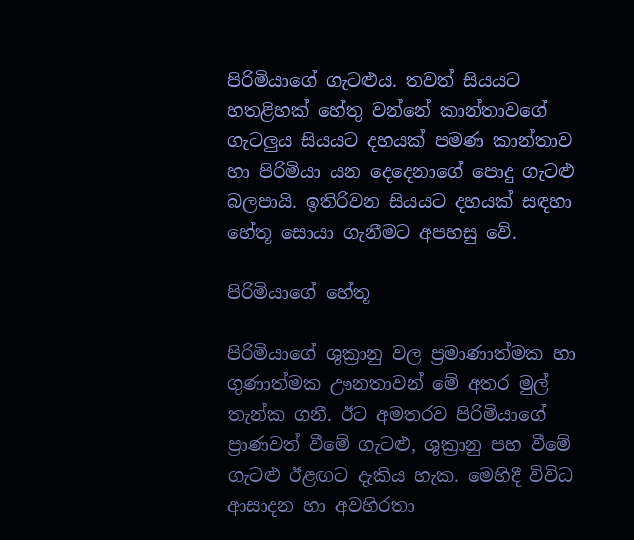පිරිමියාගේ ගැටළුය. තවත් සියයට හතළිහක් හේතු වන්නේ කාන්තාවගේ ගැටලුය සියයට දහයක් පමණ කාන්තාව හා පිරිමියා යන දෙදෙනාගේ පොදු ගැටළු බලපායි. ඉතිරිවන සියයට දහයක් සඳහා හේතූ සොයා ගැනීමට අපහසු වේ.

පිරිමියාගේ හේතූ

පිරිමියාගේ ශුක්‍රානු වල ප්‍රමාණාත්මක හා ගුණාත්මක ඌනතාවන් මේ අතර මුල් තැන්ක ගනී. ඊට අමතරව පිරිමියාගේ ප්‍රාණවත් වීමේ ගැටළු, ශුක්‍රානු පහ වීමේ ගැටළු ඊළඟට දැකිය හැක. මෙහිදී විවිධ ආසාදන හා අවහිරතා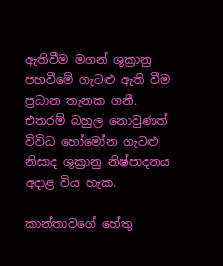ඇතිවීම මගන් ශුක්‍රානු පහවීමේ ගැටළු ඇති වීම ප්‍රධාන තැනක ගනී. එතරම් බහුල නොවුණත් විවිධ හෝමෝන ගැටළු නිසාද ශුක්‍රානු නිෂ්පාදනය අදාළ විය හැක.

කාන්තාවගේ හේතු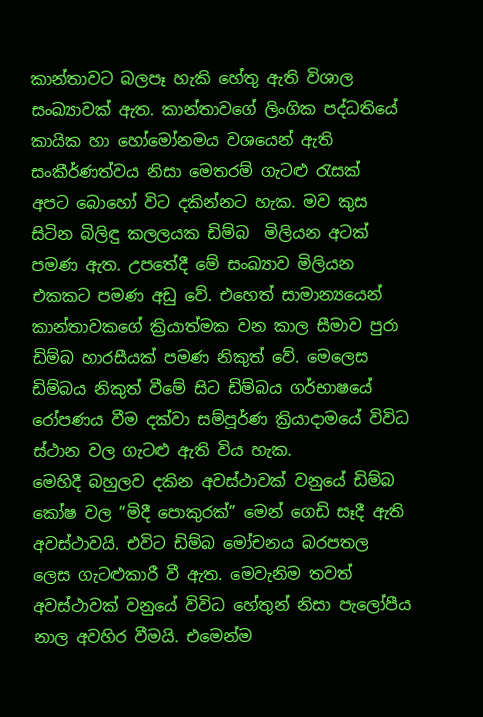කාන්තාවට බලපෑ හැකි හේතු ඇති විශාල සංඛ්‍යාවක් ඇත. කාන්තාවගේ ලිංගික පද්ධතියේ කායික හා හෝමෝනමය වශයෙන් ඇති සංකීර්ණත්වය නිසා මෙතරම් ගැටළු රැසක්  අපට බොහෝ විට දකින්නට හැක. මව කුස සිටින බිලිඳු කලලයක ඩිම්බ  මිලියන අටක්  පමණ ඇත. උපතේදී මේ සංඛ්‍යාව මිලියන එකකට පමණ අඩු වේ. එහෙත් සාමාන්‍යයෙන් කාන්තාවකගේ ක්‍රියාත්මක වන කාල සීමාව පුරා ඩිම්බ හාරසීයක්‌ පමණ නිකුත් වේ. මෙලෙස ඩිම්බය නිකුත් වීමේ සිට ඩිම්බය ගර්භාෂයේ රෝපණය වීම දක්වා සම්පූර්ණ ක්‍රියාදාමයේ විවිධ ස්ථාන වල ගැටළු ඇති විය හැක.
මෙහිදී බහුලව දකින අවස්ථාවක් වනුයේ ඩිම්බ කෝෂ වල “මිදී පොකුරක්” මෙන් ගෙඩි සෑදී ඇති අවස්ථාවයි. එවිට ඩිම්බ මෝචනය බරපතල ලෙස ගැටළුකාරී වී ඇත. මෙවැනිම තවත් අවස්ථාවක් වනුයේ විවිධ හේතුන් නිසා පැලෝපීය නාල අවහිර වීමයි. එමෙන්ම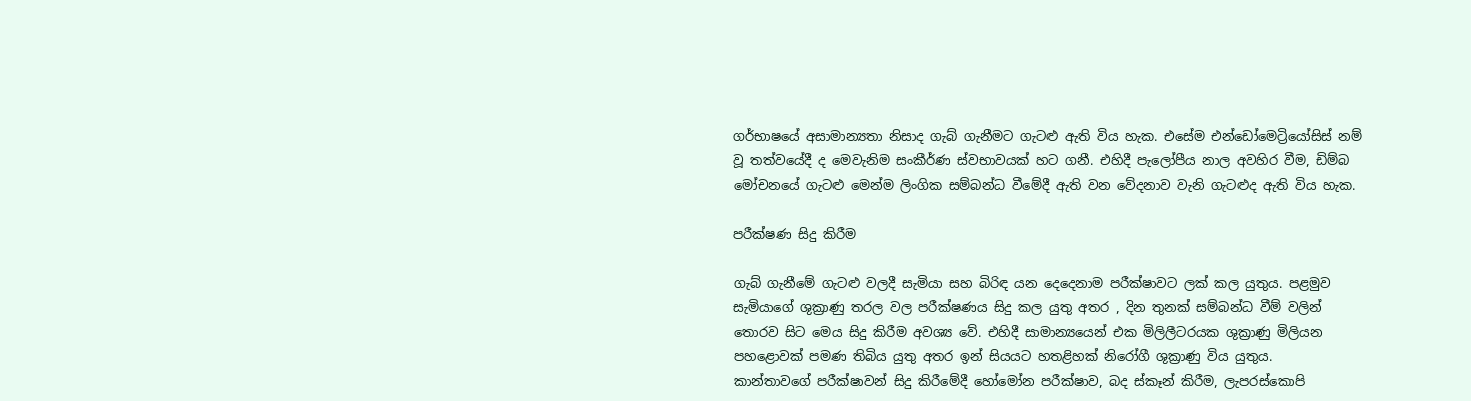ගර්භාෂයේ අසාමාන්‍යතා නිසාද ගැබ් ගැනීමට ගැටළු ඇති විය හැක. එසේම එන්ඩෝමෙට්‍රියෝසිස්‌ නම් වූ තත්වයේදී ද මෙවැනිම සංකීර්ණ ස්වභාවයක් හට ගනී. එහිදී පැලෝපීය නාල අවහිර වීම, ඩිම්බ මෝචනයේ ගැටළු මෙන්ම ලිංගික සම්බන්ධ වීමේදී ඇති වන වේදනාව වැනි ගැටළුද ඇති විය හැක.

පරීක්ෂණ සිදු කිරීම

ගැබ් ගැනීමේ ගැටළු වලදී සැමියා සහ බිරිඳ යන දෙදෙනාම පරීක්ෂාවට ලක් කල යුතුය. පළමුව සැමියාගේ ශුක්‍රාණු තරල වල පරීක්ෂණය සිදු කල යුතු අතර , දින තුනක් සම්බන්ධ වීම් වලින් තොරව සිට මෙය සිදු කිරීම අවශ්‍ය වේ. එහිදී සාමාන්‍යයෙන් එක මිලිලීටරයක ශුක්‍රාණු මිලියන පහළොවක් පමණ තිබිය යුතු අතර ඉන් සියයට හතළිහක් නිරෝගී ශුක්‍රාණු විය යුතුය.
කාන්තාවගේ පරීක්ෂාවන් සිදු කිරීමේදී හෝමෝන පරීක්ෂාව, බද ස්කෑන් කිරීම, ලැපරස්කොපි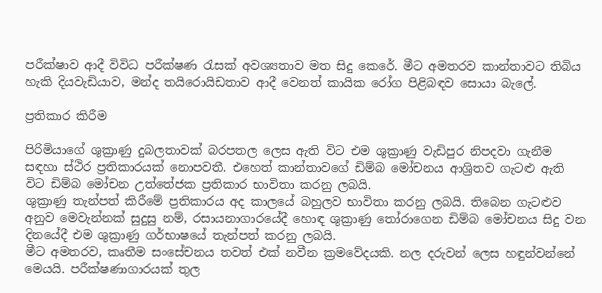පරීක්ෂාව ආදී විවිධ පරීක්ෂණ රැසක් අවශ්‍යතාව මත සිදු කෙරේ. මීට අමතරව කාන්තාවට තිබිය හැකි දියවැඩියාව, මන්ද තයිරොයිඩතාව ආදී වෙනත් කායික රෝග පිළිබඳව සොයා බැලේ.

ප්‍රතිකාර කිරීම

පිරිමියාගේ ශුක්‍රාණු දුබලතාවක් බරපතල ලෙස ඇති විට එම ශුක්‍රාණු වැඩිපුර නිපදවා ගැනීම සඳහා ස්ථිර ප්‍රතිකාරයක් නොපවතී. එහෙත් කාන්තාවගේ ඩිම්බ මෝචනය ආශ්‍රිතව ගැටළු ඇති විට ඩිම්බ මෝචන උත්තේජක ප්‍රතිකාර භාවිතා කරනු ලබයි.
ශුක්‍රාණු තැන්පත් කිරීමේ ප්‍රතිකාරය අද කාලයේ බහුලව භාවිතා කරනු ලබයි. තිබෙන ගැටළුව අනුව මෙවැන්නක් සුදුසු නම්, රසායනාගාරයේදී හොඳ ශුක්‍රාණු තෝරාගෙන ඩිම්බ මෝචනය සිදු වන දිනයේදී එම ශුක්‍රාණු ගර්භාෂයේ තැන්පත් කරනු ලබයි.
මීට අමතරව, කෘතීම සංසේචනය තවත් එක් නවීන ක්‍රමවේදයකි. නල දරුවන් ලෙස හඳුන්වන්නේ මෙයයි. පරීක්ෂණාගාරයක් තුල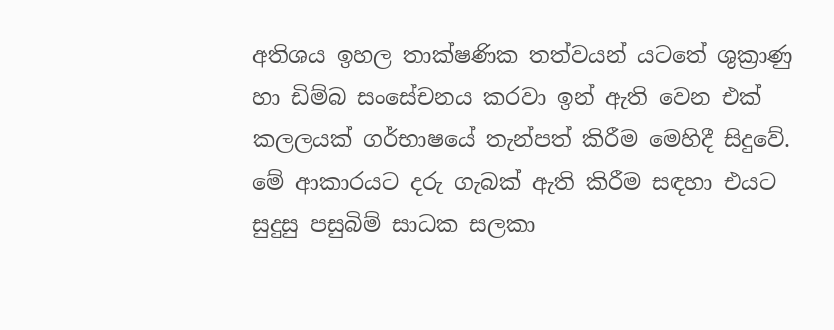අතිශය ඉහල තාක්ෂණික තත්වයන් යටතේ ශුක්‍රාණු හා ඩිම්බ සංසේචනය කරවා ඉන් ඇති වෙන එක් කලලයක් ගර්භාෂයේ තැන්පත් කිරීම මෙහිදී සිදුවේ. මේ ආකාරයට දරු ගැබක් ඇති කිරීම සඳහා එයට සුදුසු පසුබිම් සාධක සලකා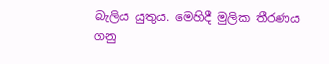බැලිය යුතුය. මෙහිදී මුලික තීරණය ගනු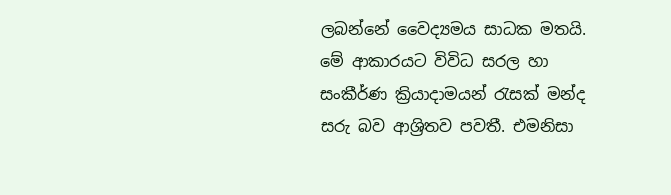ලබන්නේ වෛද්‍යමය සාධක මතයි.
මේ ආකාරයට විවිධ සරල හා සංකීර්ණ ක්‍රියාදාමයන් රැසක් මන්ද සරු බව ආශ්‍රිතව පවතී. එමනිසා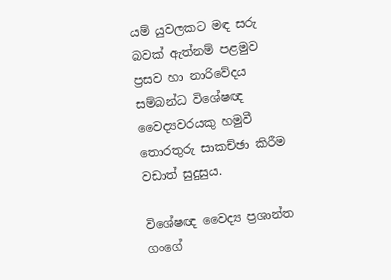යම් යුවලකට මඳ සරු බවක් ඇත්නම් පළමුව ප්‍රසව හා නාරිවේදය සම්බන්ධ විශේෂඥ වෛද්‍යවරයකු හමුවී තොරතුරු සාකච්ඡා කිරීම වඩාත් සුදුසුය.

විශේෂඥ වෛද්‍ය ප්‍රශාන්ත ගංගේ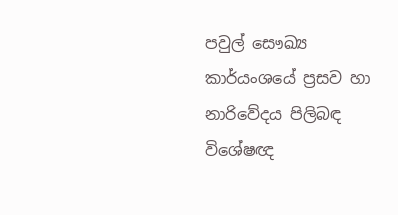පවුල් සෞඛ්‍ය කාර්යංශයේ ප්‍රසව හා නාරිවේදය පිලිබඳ විශේෂඥ